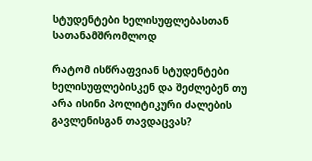სტუდენტები ხელისუფლებასთან სათანამშრომლოდ

რატომ ისწრაფვიან სტუდენტები ხელისუფლებისკენ და შეძლებენ თუ არა ისინი პოლიტიკური ძალების გავლენისგან თავდაცვას?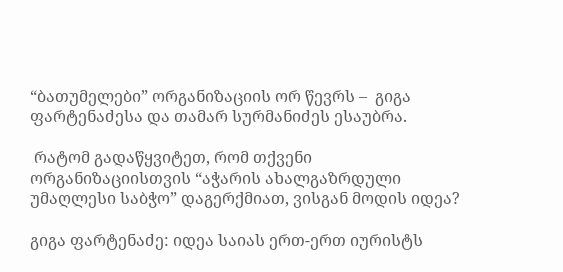“ბათუმელები” ორგანიზაციის ორ წევრს –  გიგა ფარტენაძესა და თამარ სურმანიძეს ესაუბრა.

 რატომ გადაწყვიტეთ, რომ თქვენი ორგანიზაციისთვის “აჭარის ახალგაზრდული უმაღლესი საბჭო” დაგერქმიათ, ვისგან მოდის იდეა?

გიგა ფარტენაძე: იდეა საიას ერთ-ერთ იურისტს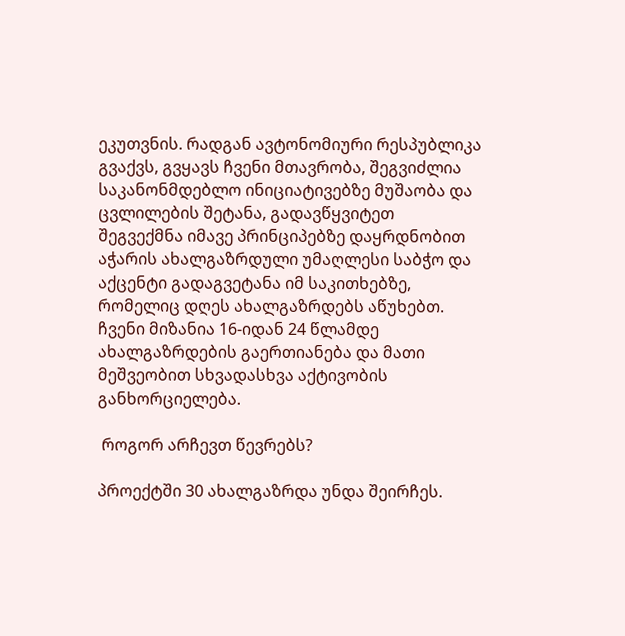ეკუთვნის. რადგან ავტონომიური რესპუბლიკა გვაქვს, გვყავს ჩვენი მთავრობა, შეგვიძლია საკანონმდებლო ინიციატივებზე მუშაობა და ცვლილების შეტანა, გადავწყვიტეთ შეგვექმნა იმავე პრინციპებზე დაყრდნობით აჭარის ახალგაზრდული უმაღლესი საბჭო და აქცენტი გადაგვეტანა იმ საკითხებზე, რომელიც დღეს ახალგაზრდებს აწუხებთ. ჩვენი მიზანია 16-იდან 24 წლამდე ახალგაზრდების გაერთიანება და მათი მეშვეობით სხვადასხვა აქტივობის განხორციელება.

 როგორ არჩევთ წევრებს?

პროექტში 30 ახალგაზრდა უნდა შეირჩეს.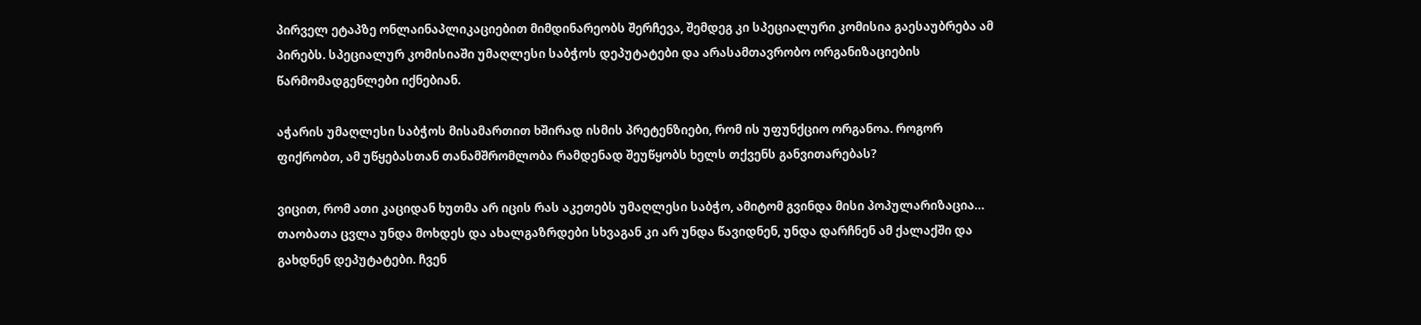პირველ ეტაპზე ონლაინაპლიკაციებით მიმდინარეობს შერჩევა, შემდეგ კი სპეციალური კომისია გაესაუბრება ამ პირებს. სპეციალურ კომისიაში უმაღლესი საბჭოს დეპუტატები და არასამთავრობო ორგანიზაციების წარმომადგენლები იქნებიან.

აჭარის უმაღლესი საბჭოს მისამართით ხშირად ისმის პრეტენზიები, რომ ის უფუნქციო ორგანოა. როგორ ფიქრობთ, ამ უწყებასთან თანამშრომლობა რამდენად შეუწყობს ხელს თქვენს განვითარებას?

ვიცით, რომ ათი კაციდან ხუთმა არ იცის რას აკეთებს უმაღლესი საბჭო, ამიტომ გვინდა მისი პოპულარიზაცია… თაობათა ცვლა უნდა მოხდეს და ახალგაზრდები სხვაგან კი არ უნდა წავიდნენ, უნდა დარჩნენ ამ ქალაქში და გახდნენ დეპუტატები. ჩვენ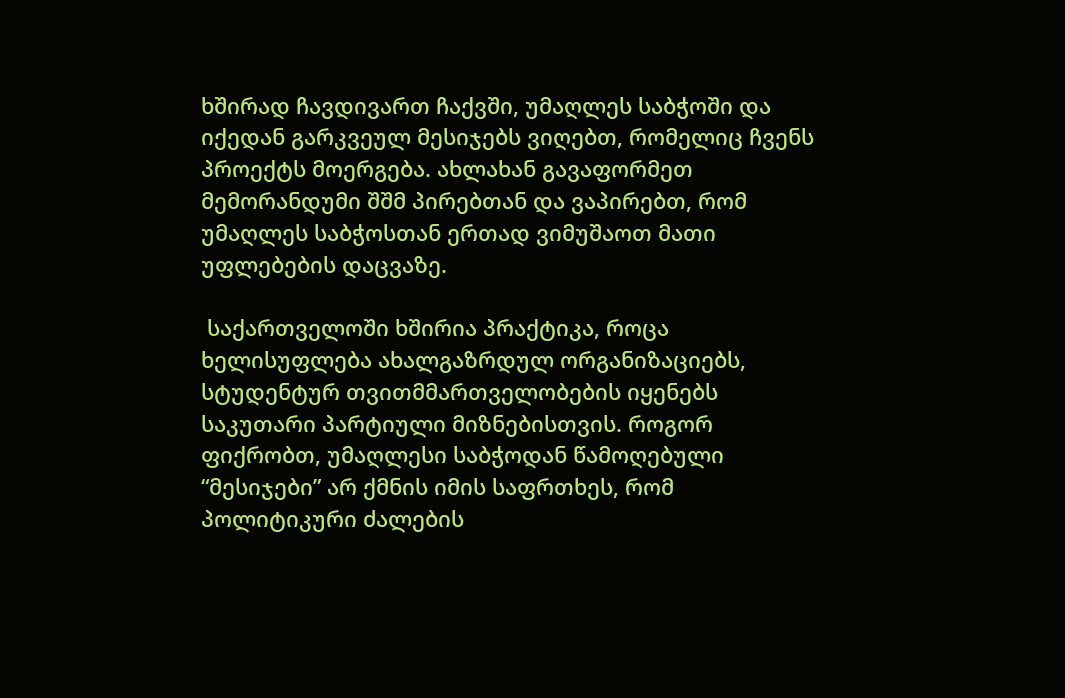ხშირად ჩავდივართ ჩაქვში, უმაღლეს საბჭოში და იქედან გარკვეულ მესიჯებს ვიღებთ, რომელიც ჩვენს პროექტს მოერგება. ახლახან გავაფორმეთ მემორანდუმი შშმ პირებთან და ვაპირებთ, რომ უმაღლეს საბჭოსთან ერთად ვიმუშაოთ მათი უფლებების დაცვაზე.

 საქართველოში ხშირია პრაქტიკა, როცა ხელისუფლება ახალგაზრდულ ორგანიზაციებს, სტუდენტურ თვითმმართველობების იყენებს საკუთარი პარტიული მიზნებისთვის. როგორ ფიქრობთ, უმაღლესი საბჭოდან წამოღებული “მესიჯები” არ ქმნის იმის საფრთხეს, რომ პოლიტიკური ძალების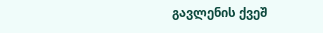გავლენის ქვეშ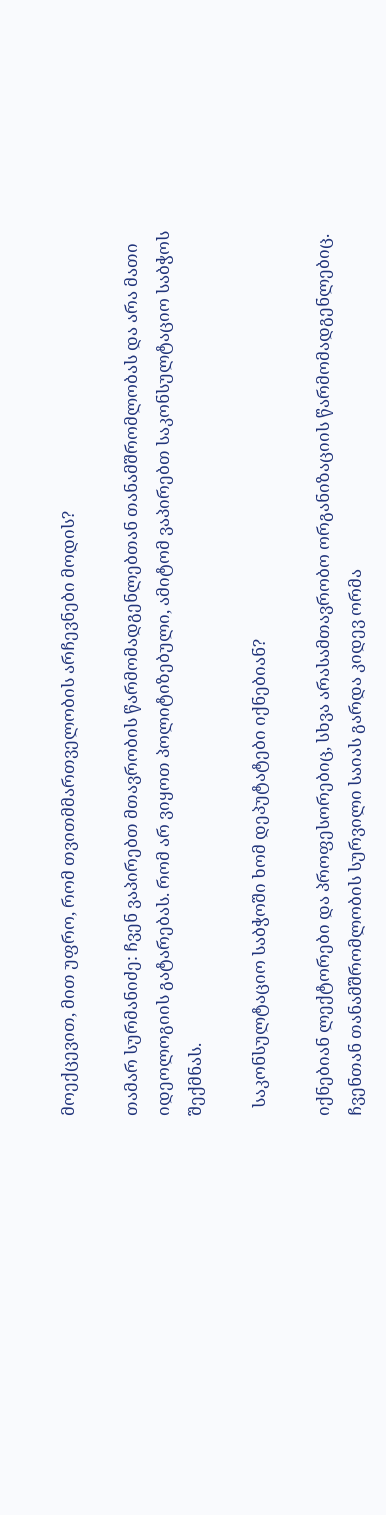მოექცევით, მით უფრო, რომ თვითმმართველობის არჩევნები მოდის?

თამარ სურმანიძე: ჩვენ ვაპირებთ მთავრობის წარმომადგენლებთან თანამშრომლობას და არა მათი იდეოლოგიის გატარებას. რომ არ ვიყოთ პოლიტიზებული, ამიტომ ვაპირებთ საკონსულტაციო საბჭოს შექმნას.

  საკონსულტაციო საბჭოში ხომ დეპუტატები იქნებიან?

იქნებიან ლექტორები და პროფესორებიც, სხვა არასამთავრობო ორგანიზაციის წარმომადგენლებიც.
ჩვენთან თანამშრომლობის სურვილი საიას გარდა კიდევ ორმა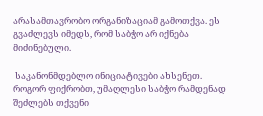არასამთავრობო ორგანიზაციამ გამოთქვა. ეს გვაძლევს იმედს, რომ საბჭო არ იქნება მიძინებული.

 საკანონმდებლო ინიციატივები ახსენეთ. როგორ ფიქრობთ, უმაღლესი საბჭო რამდენად შეძლებს თქვენი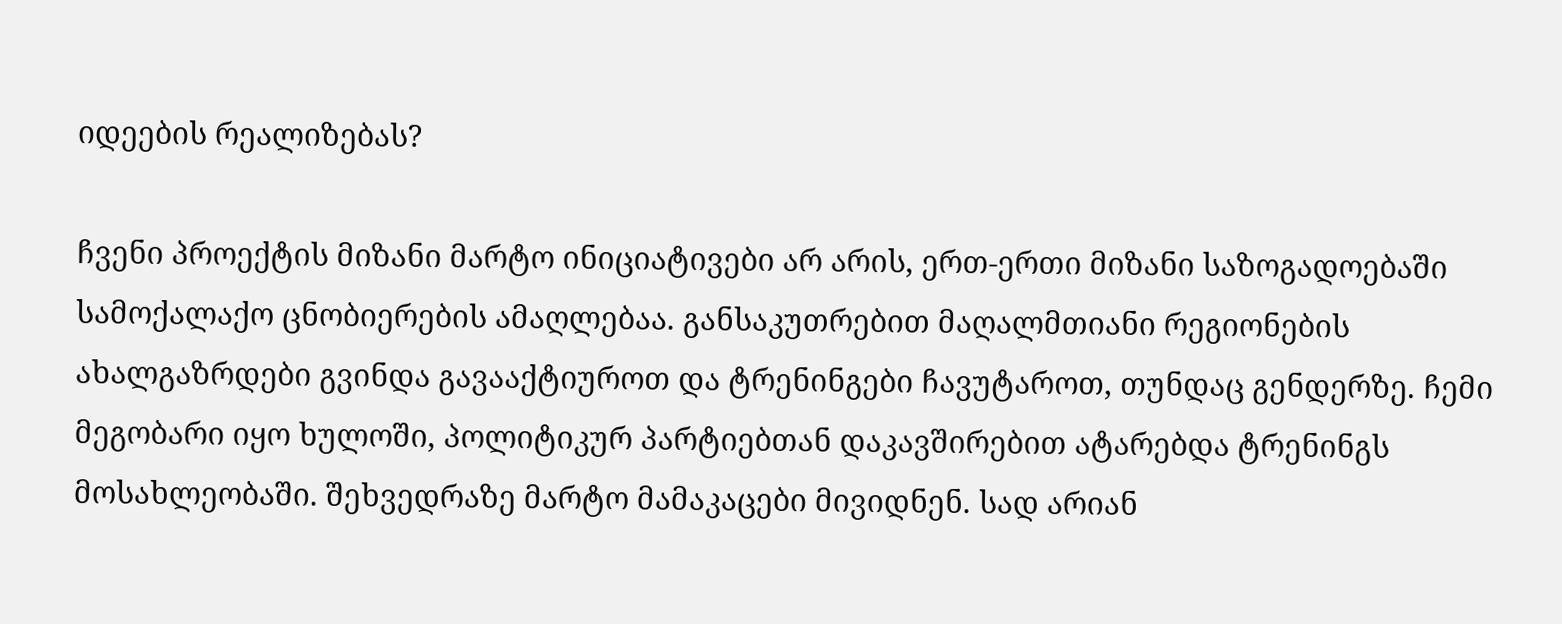იდეების რეალიზებას?

ჩვენი პროექტის მიზანი მარტო ინიციატივები არ არის, ერთ-ერთი მიზანი საზოგადოებაში სამოქალაქო ცნობიერების ამაღლებაა. განსაკუთრებით მაღალმთიანი რეგიონების ახალგაზრდები გვინდა გავააქტიუროთ და ტრენინგები ჩავუტაროთ, თუნდაც გენდერზე. ჩემი მეგობარი იყო ხულოში, პოლიტიკურ პარტიებთან დაკავშირებით ატარებდა ტრენინგს მოსახლეობაში. შეხვედრაზე მარტო მამაკაცები მივიდნენ. სად არიან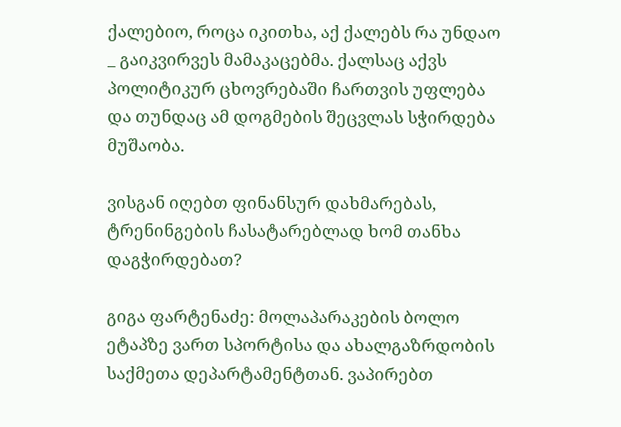ქალებიო, როცა იკითხა, აქ ქალებს რა უნდაო _ გაიკვირვეს მამაკაცებმა. ქალსაც აქვს პოლიტიკურ ცხოვრებაში ჩართვის უფლება და თუნდაც ამ დოგმების შეცვლას სჭირდება მუშაობა.

ვისგან იღებთ ფინანსურ დახმარებას, ტრენინგების ჩასატარებლად ხომ თანხა დაგჭირდებათ?

გიგა ფარტენაძე: მოლაპარაკების ბოლო ეტაპზე ვართ სპორტისა და ახალგაზრდობის საქმეთა დეპარტამენტთან. ვაპირებთ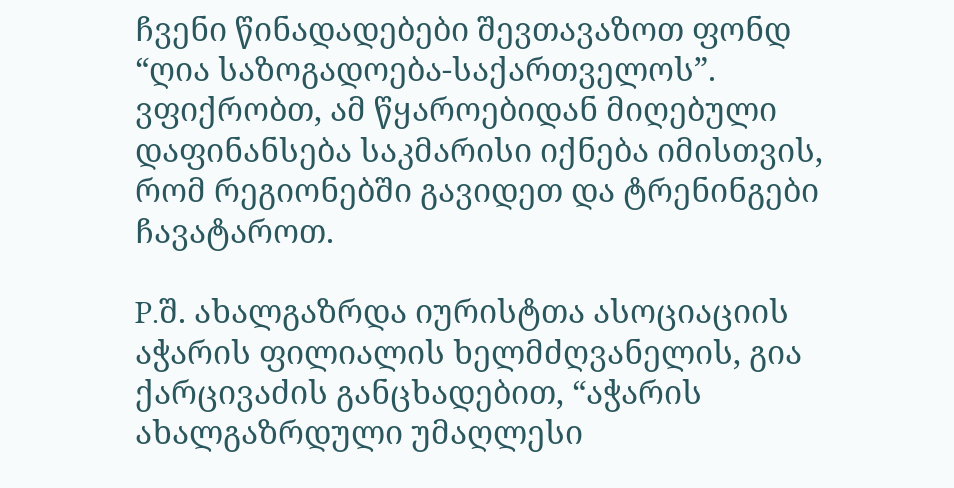ჩვენი წინადადებები შევთავაზოთ ფონდ “ღია საზოგადოება-საქართველოს”. ვფიქრობთ, ამ წყაროებიდან მიღებული დაფინანსება საკმარისი იქნება იმისთვის, რომ რეგიონებში გავიდეთ და ტრენინგები ჩავატაროთ.

P.შ. ახალგაზრდა იურისტთა ასოციაციის აჭარის ფილიალის ხელმძღვანელის, გია ქარცივაძის განცხადებით, “აჭარის ახალგაზრდული უმაღლესი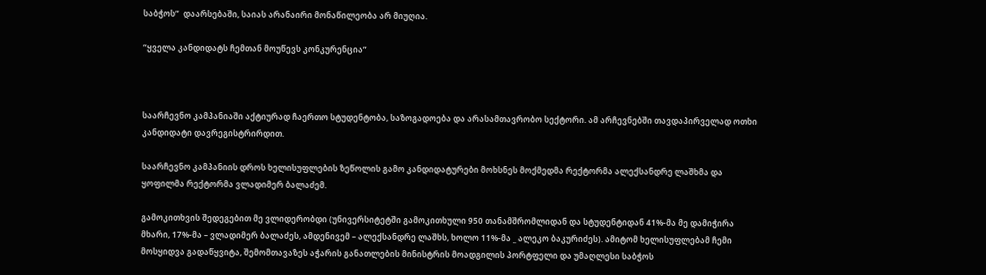საბჭოს”  დაარსებაში, საიას არანაირი მონაწილეობა არ მიუღია.

“ყველა კანდიდატს ჩემთან მოუწევს კონკურენცია”



საარჩევნო კამპანიაში აქტიურად ჩაერთო სტუდენტობა, საზოგადოება და არასამთავრობო სექტორი. ამ არჩევნებში თავდაპირველად ოთხი კანდიდატი დავრეგისტრირდით.

საარჩევნო კამპანიის დროს ხელისუფლების ზეწოლის გამო კანდიდატურები მოხსნეს მოქმედმა რექტორმა ალექსანდრე ლაშხმა და ყოფილმა რექტორმა ვლადიმერ ბალაძემ.

გამოკითხვის შედეგებით მე ვლიდერობდი (უნივერსიტეტში გამოკითხული 950 თანამშრომლიდან და სტუდენტიდან 41%-მა მე დამიჭირა მხარი, 17%-მა – ვლადიმერ ბალაძეს, ამდენივემ – ალექსანდრე ლაშხს, ხოლო 11%-მა _ ალეკო ბაკურიძეს). ამიტომ ხელისუფლებამ ჩემი მოსყიდვა გადაწყვიტა, შემომთავაზეს აჭარის განათლების მინისტრის მოადგილის პორტფელი და უმაღლესი საბჭოს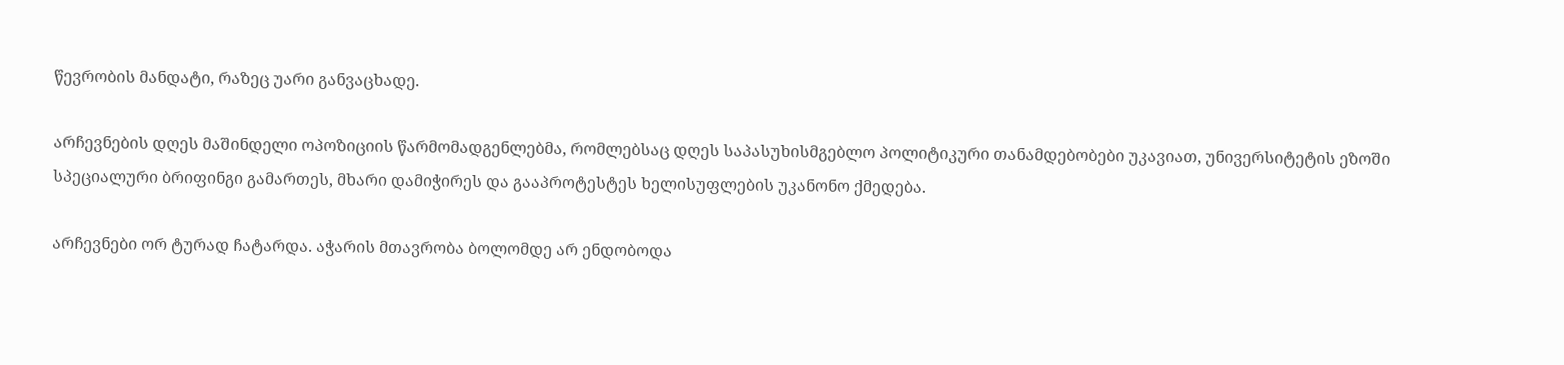წევრობის მანდატი, რაზეც უარი განვაცხადე.

არჩევნების დღეს მაშინდელი ოპოზიციის წარმომადგენლებმა, რომლებსაც დღეს საპასუხისმგებლო პოლიტიკური თანამდებობები უკავიათ, უნივერსიტეტის ეზოში სპეციალური ბრიფინგი გამართეს, მხარი დამიჭირეს და გააპროტესტეს ხელისუფლების უკანონო ქმედება.

არჩევნები ორ ტურად ჩატარდა. აჭარის მთავრობა ბოლომდე არ ენდობოდა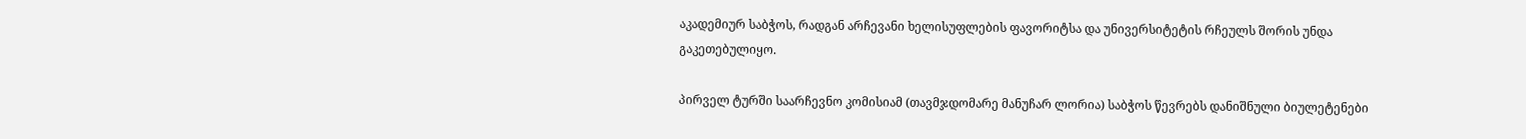აკადემიურ საბჭოს, რადგან არჩევანი ხელისუფლების ფავორიტსა და უნივერსიტეტის რჩეულს შორის უნდა გაკეთებულიყო.

პირველ ტურში საარჩევნო კომისიამ (თავმჯდომარე მანუჩარ ლორია) საბჭოს წევრებს დანიშნული ბიულეტენები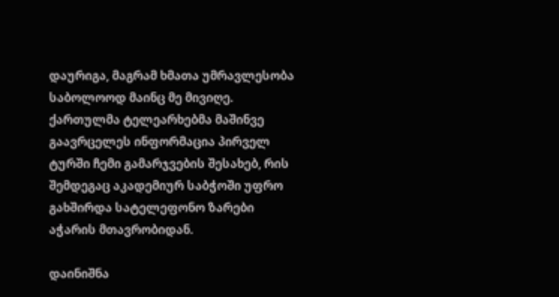დაურიგა, მაგრამ ხმათა უმრავლესობა საბოლოოდ მაინც მე მივიღე. ქართულმა ტელეარხებმა მაშინვე გაავრცელეს ინფორმაცია პირველ ტურში ჩემი გამარჯვების შესახებ, რის შემდეგაც აკადემიურ საბჭოში უფრო გახშირდა სატელეფონო ზარები აჭარის მთავრობიდან.

დაინიშნა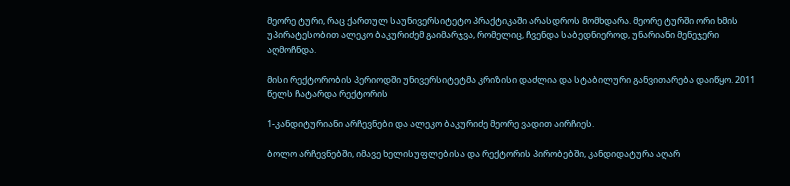მეორე ტური, რაც ქართულ საუნივერსიტეტო პრაქტიკაში არასდროს მომხდარა. მეორე ტურში ორი ხმის უპირატესობით ალეკო ბაკურიძემ გაიმარჯვა, რომელიც, ჩვენდა საბედნიეროდ, უნარიანი მენეჯერი აღმოჩნდა.

მისი რექტორობის პერიოდში უნივერსიტეტმა კრიზისი დაძლია და სტაბილური განვითარება დაიწყო. 2011 წელს ჩატარდა რექტორის

1-კანდიტურიანი არჩევნები და ალეკო ბაკურიძე მეორე ვადით აირჩიეს.

ბოლო არჩევნებში, იმავე ხელისუფლებისა და რექტორის პირობებში, კანდიდატურა აღარ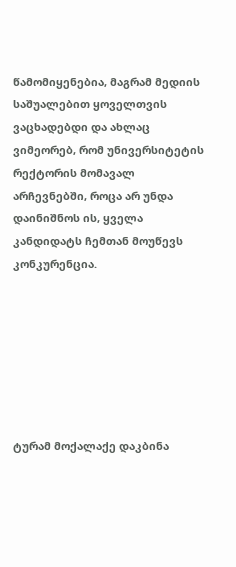წამომიყენებია, მაგრამ მედიის საშუალებით ყოველთვის ვაცხადებდი და ახლაც ვიმეორებ, რომ უნივერსიტეტის რექტორის მომავალ არჩევნებში, როცა არ უნდა დაინიშნოს ის, ყველა კანდიდატს ჩემთან მოუწევს კონკურენცია.







ტურამ მოქალაქე დაკბინა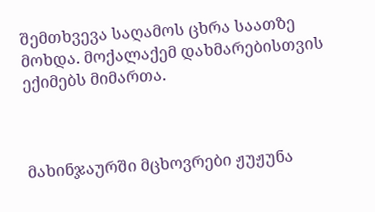შემთხვევა საღამოს ცხრა საათზე მოხდა. მოქალაქემ დახმარებისთვის ექიმებს მიმართა.



მახინჯაურში მცხოვრები ჟუჟუნა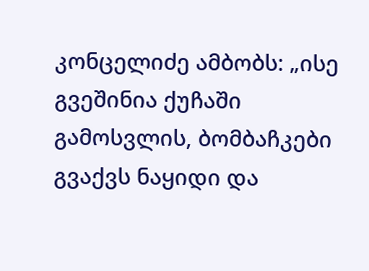კონცელიძე ამბობს: „ისე გვეშინია ქუჩაში გამოსვლის, ბომბაჩკები გვაქვს ნაყიდი და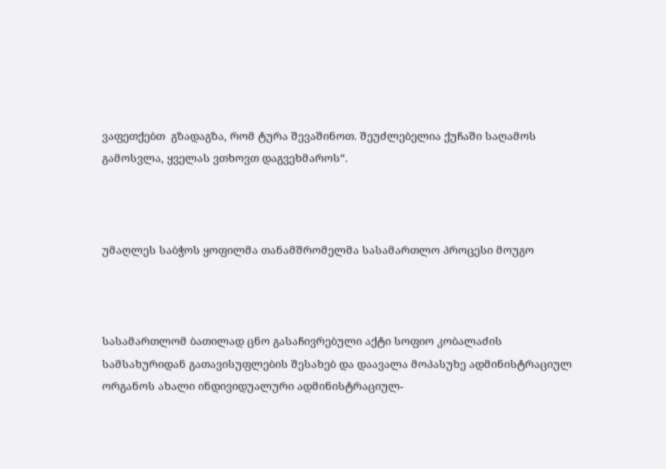ვაფეთქებთ  გზადაგზა, რომ ტურა შევაშინოთ. შეუძლებელია ქუჩაში საღამოს გამოსვლა, ყველას ვთხოვთ დაგვეხმაროს“.



უმაღლეს საბჭოს ყოფილმა თანამშრომელმა სასამართლო პროცესი მოუგო



სასამართლომ ბათილად ცნო გასაჩივრებული აქტი სოფიო კობალაძის სამსახურიდან გათავისუფლების შესახებ და დაავალა მოპასუხე ადმინისტრაციულ ორგანოს ახალი ინდივიდუალური ადმინისტრაციულ-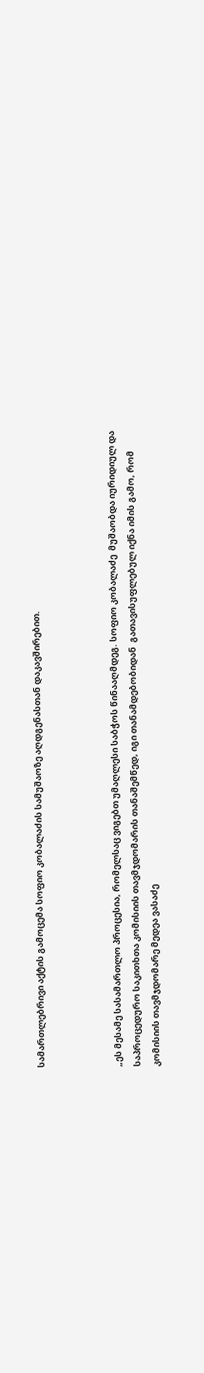სამართლებრივი აქტის გამოცემა სოფიო კობალაძის სამუშაოზე აღდგენასთან დაკავშირებით.



„ეს მესამე სასამართლო პროცესია, რომელსაც ვიგებთ უმაღლესი საბჭოს წინააღმდეგ. სოფიო კობალაძე  მუშაობდა იურიდიულ და საპროცედურო საკითხთა კომისიის თავმჯდომარის თანაშემწედ, იგი თანამდებობიდან  გათავისუფლებულ იქნა იმის გამო, რომ კომისიის თავმჯდომარე მედეა ვასაძე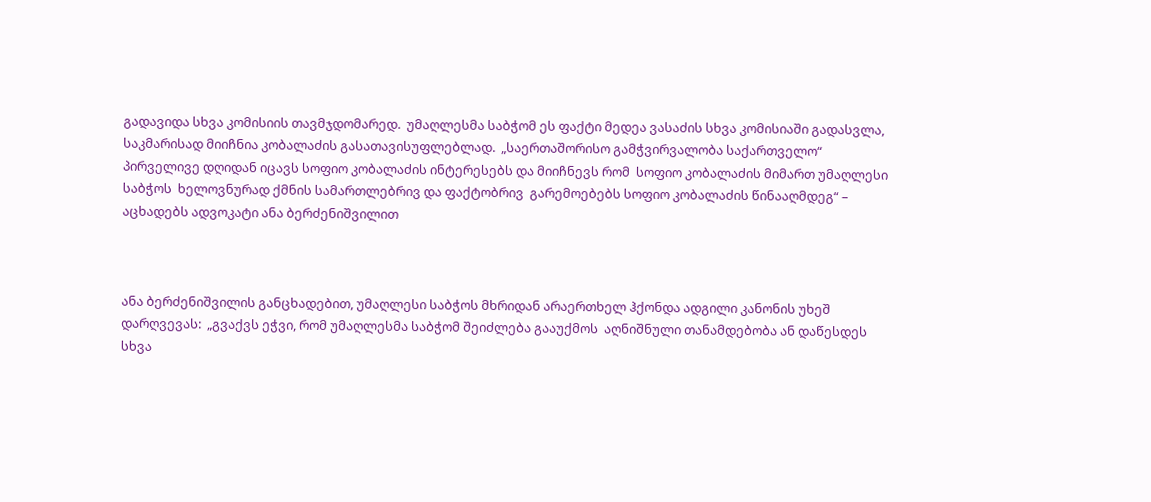გადავიდა სხვა კომისიის თავმჯდომარედ.  უმაღლესმა საბჭომ ეს ფაქტი მედეა ვასაძის სხვა კომისიაში გადასვლა, საკმარისად მიიჩნია კობალაძის გასათავისუფლებლად.  „საერთაშორისო გამჭვირვალობა საქართველო“  პირველივე დღიდან იცავს სოფიო კობალაძის ინტერესებს და მიიჩნევს რომ  სოფიო კობალაძის მიმართ უმაღლესი საბჭოს  ხელოვნურად ქმნის სამართლებრივ და ფაქტობრივ  გარემოებებს სოფიო კობალაძის წინააღმდეგ“ – აცხადებს ადვოკატი ანა ბერძენიშვილით



ანა ბერძენიშვილის განცხადებით, უმაღლესი საბჭოს მხრიდან არაერთხელ ჰქონდა ადგილი კანონის უხეშ დარღვევას:  „გვაქვს ეჭვი, რომ უმაღლესმა საბჭომ შეიძლება გააუქმოს  აღნიშნული თანამდებობა ან დაწესდეს სხვა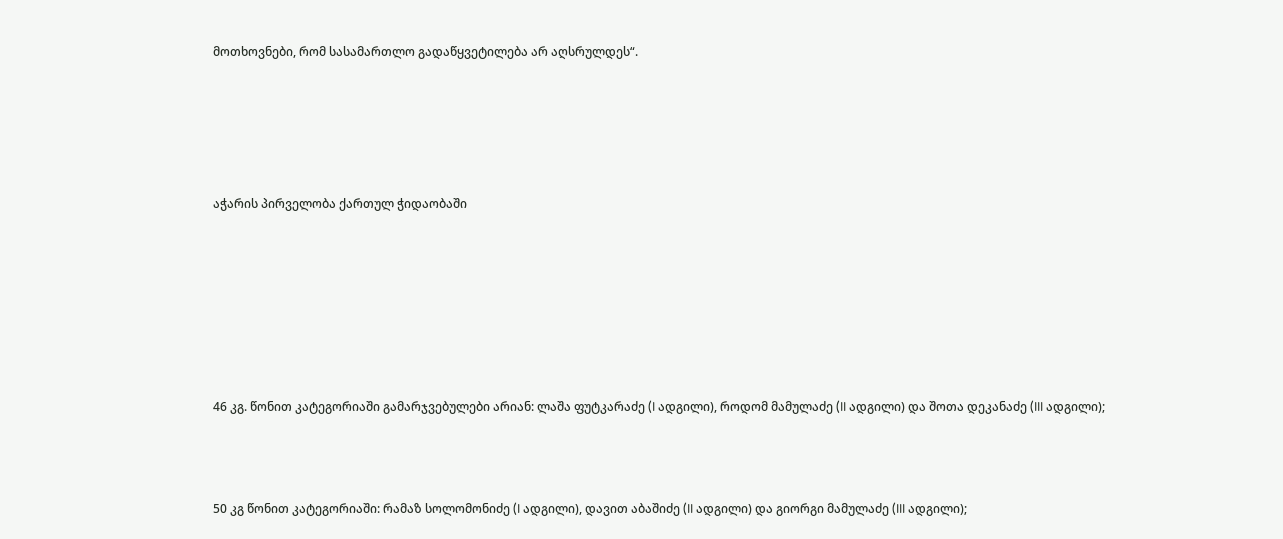მოთხოვნები, რომ სასამართლო გადაწყვეტილება არ აღსრულდეს“.





აჭარის პირველობა ქართულ ჭიდაობაში







46 კგ. წონით კატეგორიაში გამარჯვებულები არიან: ლაშა ფუტკარაძე (I ადგილი), როდომ მამულაძე (II ადგილი) და შოთა დეკანაძე (III ადგილი);



50 კგ წონით კატეგორიაში: რამაზ სოლომონიძე (I ადგილი), დავით აბაშიძე (II ადგილი) და გიორგი მამულაძე (III ადგილი);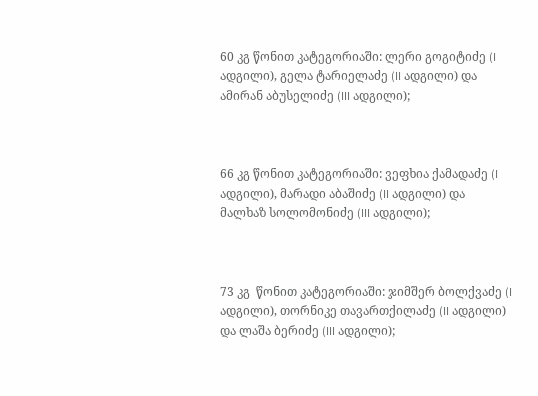60 კგ წონით კატეგორიაში: ლერი გოგიტიძე (I ადგილი), გელა ტარიელაძე (II ადგილი) და ამირან აბუსელიძე (III ადგილი);



66 კგ წონით კატეგორიაში: ვეფხია ქამადაძე (I ადგილი), მარადი აბაშიძე (II ადგილი) და მალხაზ სოლომონიძე (III ადგილი);



73 კგ  წონით კატეგორიაში: ჯიმშერ ბოლქვაძე (I ადგილი), თორნიკე თავართქილაძე (II ადგილი) და ლაშა ბერიძე (III ადგილი);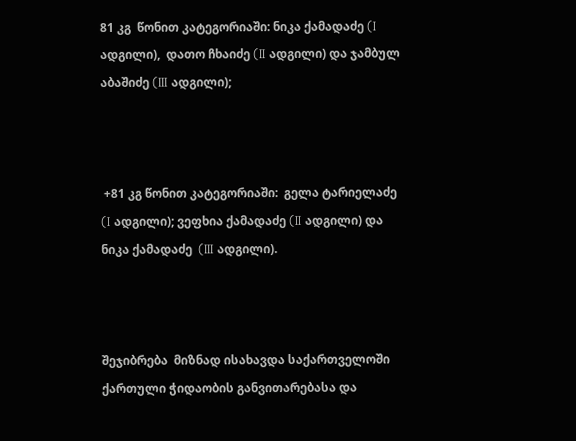81 კგ  წონით კატეგორიაში: ნიკა ქამადაძე (I ადგილი),  დათო ჩხაიძე (II ადგილი) და ჯამბულ აბაშიძე (III ადგილი);



 +81 კგ წონით კატეგორიაში:  გელა ტარიელაძე (I ადგილი); ვეფხია ქამადაძე (II ადგილი) და ნიკა ქამადაძე  (III ადგილი).



შეჯიბრება  მიზნად ისახავდა საქართველოში ქართული ჭიდაობის განვითარებასა და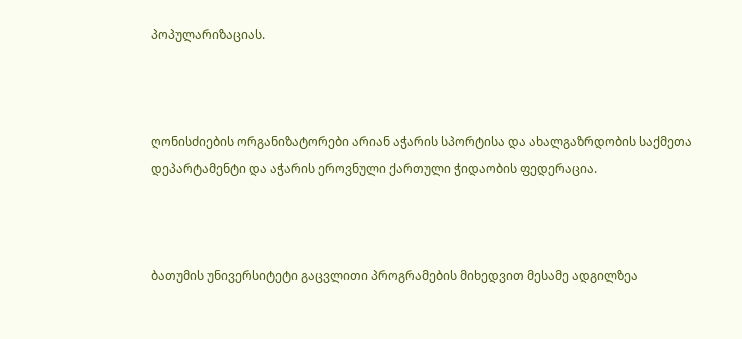პოპულარიზაციას.



ღონისძიების ორგანიზატორები არიან აჭარის სპორტისა და ახალგაზრდობის საქმეთა დეპარტამენტი და აჭარის ეროვნული ქართული ჭიდაობის ფედერაცია.



ბათუმის უნივერსიტეტი გაცვლითი პროგრამების მიხედვით მესამე ადგილზეა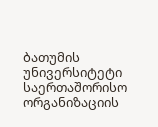ბათუმის უნივერსიტეტი საერთაშორისო ორგანიზაციის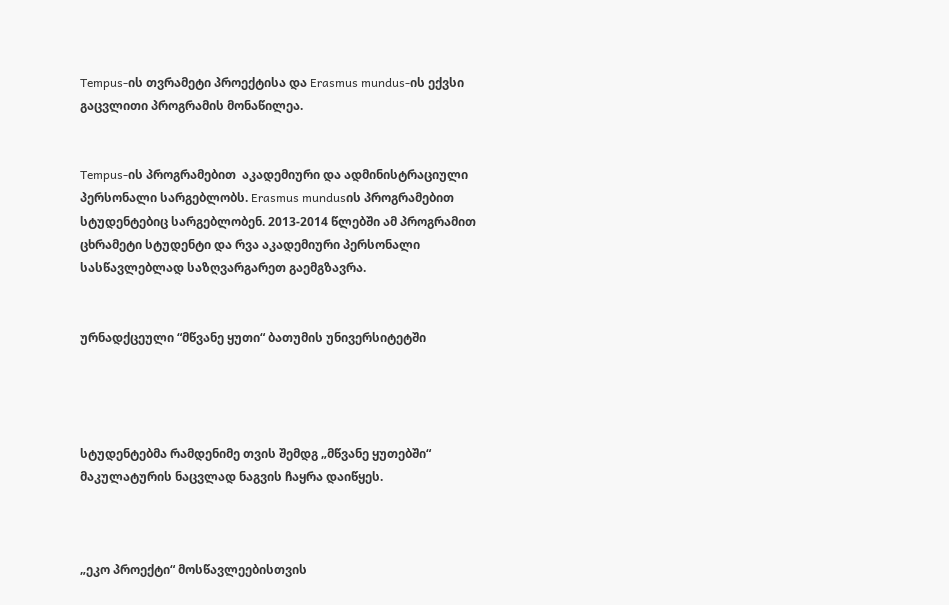Tempus-ის თვრამეტი პროექტისა და Erasmus mundus-ის ექვსი გაცვლითი პროგრამის მონაწილეა.


Tempus-ის პროგრამებით  აკადემიური და ადმინისტრაციული პერსონალი სარგებლობს. Erasmus mundusის პროგრამებით სტუდენტებიც სარგებლობენ. 2013-2014 წლებში ამ პროგრამით ცხრამეტი სტუდენტი და რვა აკადემიური პერსონალი სასწავლებლად საზღვარგარეთ გაემგზავრა.


ურნადქცეული “მწვანე ყუთი“ ბათუმის უნივერსიტეტში




სტუდენტებმა რამდენიმე თვის შემდგ „მწვანე ყუთებში“  მაკულატურის ნაცვლად ნაგვის ჩაყრა დაიწყეს.



„ეკო პროექტი“ მოსწავლეებისთვის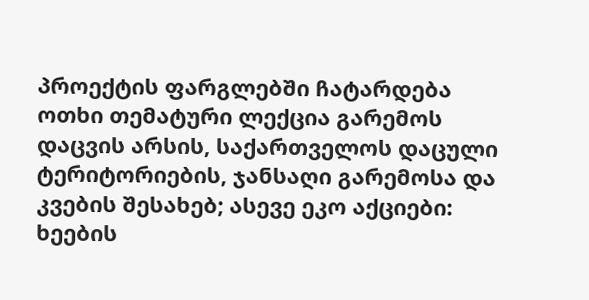პროექტის ფარგლებში ჩატარდება ოთხი თემატური ლექცია გარემოს დაცვის არსის, საქართველოს დაცული ტერიტორიების, ჯანსაღი გარემოსა და კვების შესახებ; ასევე ეკო აქციები: ხეების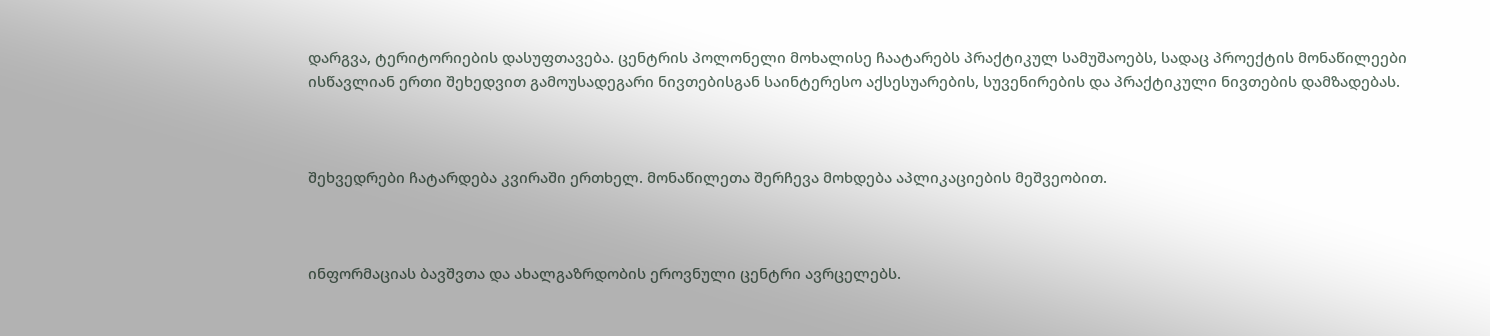დარგვა, ტერიტორიების დასუფთავება. ცენტრის პოლონელი მოხალისე ჩაატარებს პრაქტიკულ სამუშაოებს, სადაც პროექტის მონაწილეები ისწავლიან ერთი შეხედვით გამოუსადეგარი ნივთებისგან საინტერესო აქსესუარების, სუვენირების და პრაქტიკული ნივთების დამზადებას.



შეხვედრები ჩატარდება კვირაში ერთხელ. მონაწილეთა შერჩევა მოხდება აპლიკაციების მეშვეობით.



ინფორმაციას ბავშვთა და ახალგაზრდობის ეროვნული ცენტრი ავრცელებს.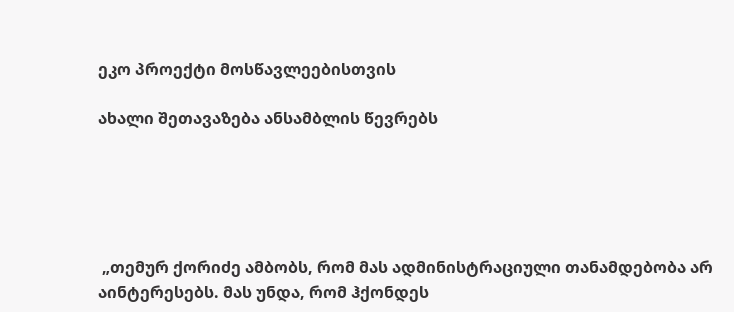ეკო პროექტი მოსწავლეებისთვის

ახალი შეთავაზება ანსამბლის წევრებს





 „თემურ ქორიძე ამბობს, რომ მას ადმინისტრაციული თანამდებობა არ აინტერესებს. მას უნდა, რომ ჰქონდეს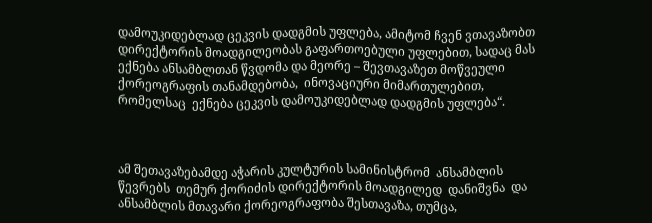დამოუკიდებლად ცეკვის დადგმის უფლება, ამიტომ ჩვენ ვთავაზობთ დირექტორის მოადგილეობას გაფართოებული უფლებით, სადაც მას ექნება ანსამბლთან წვდომა და მეორე – შევთავაზეთ მოწვეული ქორეოგრაფის თანამდებობა,  ინოვაციური მიმართულებით, რომელსაც  ექნება ცეკვის დამოუკიდებლად დადგმის უფლება“.



ამ შეთავაზებამდე აჭარის კულტურის სამინისტრომ  ანსამბლის წევრებს  თემურ ქორიძის დირექტორის მოადგილედ  დანიშვნა  და ანსამბლის მთავარი ქორეოგრაფობა შესთავაზა, თუმცა,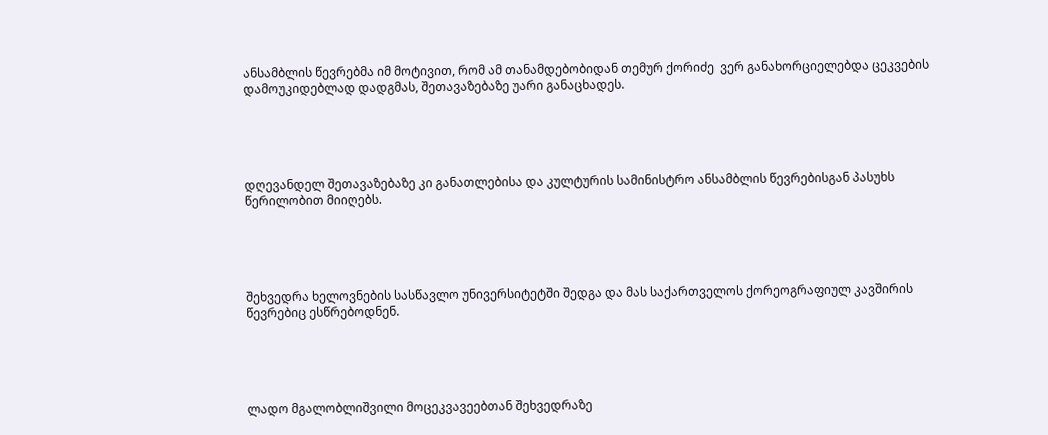ანსამბლის წევრებმა იმ მოტივით, რომ ამ თანამდებობიდან თემურ ქორიძე  ვერ განახორციელებდა ცეკვების დამოუკიდებლად დადგმას, შეთავაზებაზე უარი განაცხადეს.





დღევანდელ შეთავაზებაზე კი განათლებისა და კულტურის სამინისტრო ანსამბლის წევრებისგან პასუხს წერილობით მიიღებს.





შეხვედრა ხელოვნების სასწავლო უნივერსიტეტში შედგა და მას საქართველოს ქორეოგრაფიულ კავშირის  წევრებიც ესწრებოდნენ.





ლადო მგალობლიშვილი მოცეკვავეებთან შეხვედრაზე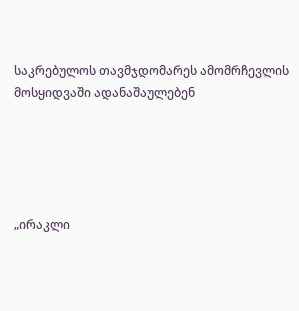საკრებულოს თავმჯდომარეს ამომრჩევლის მოსყიდვაში ადანაშაულებენ





„ირაკლი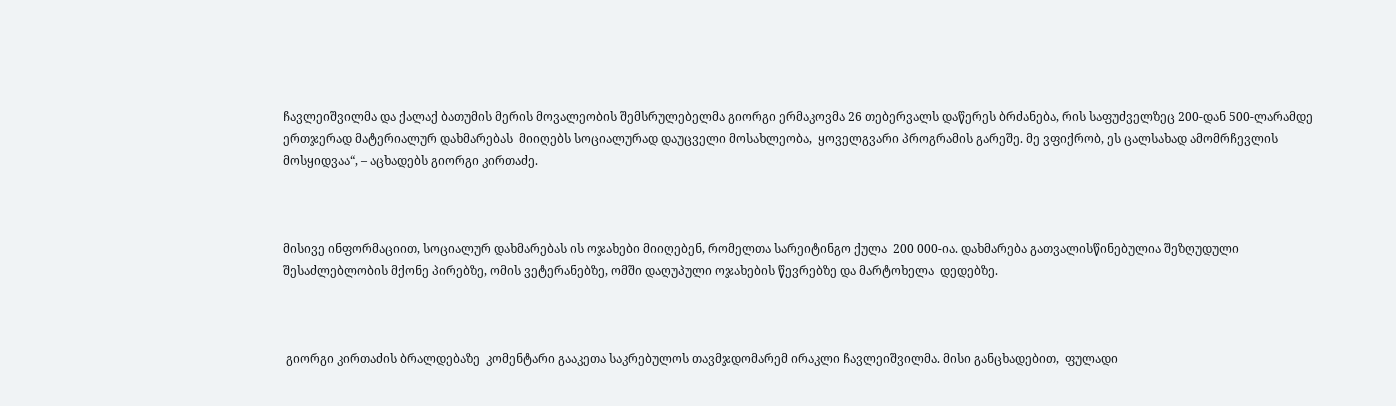ჩავლეიშვილმა და ქალაქ ბათუმის მერის მოვალეობის შემსრულებელმა გიორგი ერმაკოვმა 26 თებერვალს დაწერეს ბრძანება, რის საფუძველზეც 200-დან 500-ლარამდე  ერთჯერად მატერიალურ დახმარებას  მიიღებს სოციალურად დაუცველი მოსახლეობა,  ყოველგვარი პროგრამის გარეშე. მე ვფიქრობ, ეს ცალსახად ამომრჩევლის მოსყიდვაა“, – აცხადებს გიორგი კირთაძე.



მისივე ინფორმაციით, სოციალურ დახმარებას ის ოჯახები მიიღებენ, რომელთა სარეიტინგო ქულა  200 000-ია. დახმარება გათვალისწინებულია შეზღუდული შესაძლებლობის მქონე პირებზე, ომის ვეტერანებზე, ომში დაღუპული ოჯახების წევრებზე და მარტოხელა  დედებზე.



 გიორგი კირთაძის ბრალდებაზე  კომენტარი გააკეთა საკრებულოს თავმჯდომარემ ირაკლი ჩავლეიშვილმა. მისი განცხადებით,  ფულადი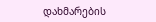დახმარების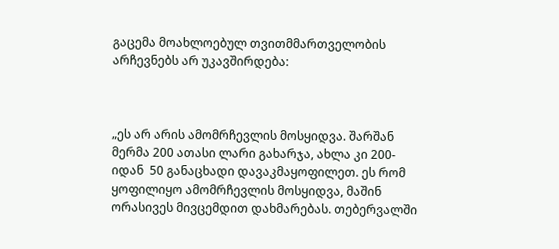გაცემა მოახლოებულ თვითმმართველობის არჩევნებს არ უკავშირდება:



„ეს არ არის ამომრჩევლის მოსყიდვა. შარშან მერმა 200 ათასი ლარი გახარჯა, ახლა კი 200-იდან  50 განაცხადი დავაკმაყოფილეთ. ეს რომ ყოფილიყო ამომრჩევლის მოსყიდვა, მაშინ  ორასივეს მივცემდით დახმარებას. თებერვალში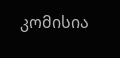კომისია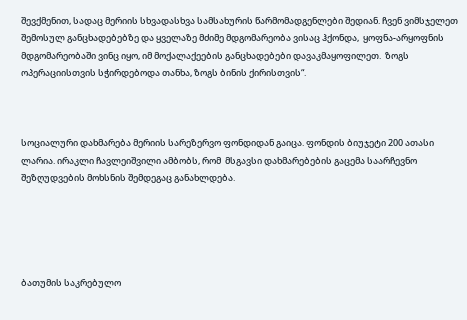შევქმენით, სადაც მერიის სხვადასხვა სამსახურის წარმომადგენლები შედიან. ჩვენ ვიმსჯელეთ  შემოსულ განცხადებებზე და ყველაზე მძიმე მდგომარეობა ვისაც ჰქონდა,  ყოფნა-არყოფნის მდგომარეობაში ვინც იყო, იმ მოქალაქეების განცხადებები დავაკმაყოფილეთ.  ზოგს ოპერაციისთვის სჭირდებოდა თანხა, ზოგს ბინის ქირისთვის“.



სოციალური დახმარება მერიის სარეზერვო ფონდიდან გაიცა. ფონდის ბიუჯეტი 200 ათასი ლარია. ირაკლი ჩავლეიშვილი ამბობს, რომ  მსგავსი დახმარებების გაცემა საარჩევნო შეზღუდვების მოხსნის შემდეგაც განახლდება.





ბათუმის საკრებულო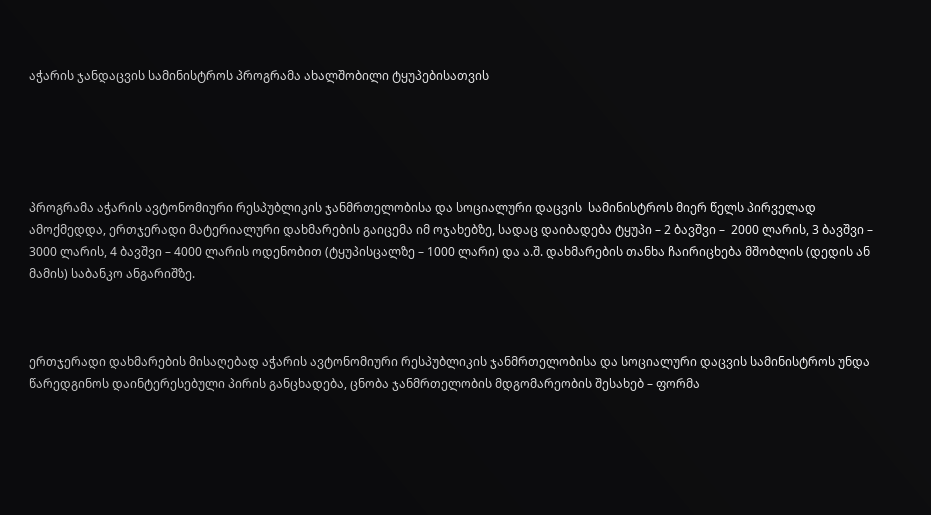აჭარის ჯანდაცვის სამინისტროს პროგრამა ახალშობილი ტყუპებისათვის





პროგრამა აჭარის ავტონომიური რესპუბლიკის ჯანმრთელობისა და სოციალური დაცვის  სამინისტროს მიერ წელს პირველად ამოქმედდა, ერთჯერადი მატერიალური დახმარების გაიცემა იმ ოჯახებზე, სადაც დაიბადება ტყუპი – 2 ბავშვი –  2000 ლარის, 3 ბავშვი – 3000 ლარის, 4 ბავშვი – 4000 ლარის ოდენობით (ტყუპისცალზე – 1000 ლარი) და ა.შ. დახმარების თანხა ჩაირიცხება მშობლის (დედის ან მამის) საბანკო ანგარიშზე.



ერთჯერადი დახმარების მისაღებად აჭარის ავტონომიური რესპუბლიკის ჯანმრთელობისა და სოციალური დაცვის სამინისტროს უნდა წარედგინოს დაინტერესებული პირის განცხადება, ცნობა ჯანმრთელობის მდგომარეობის შესახებ – ფორმა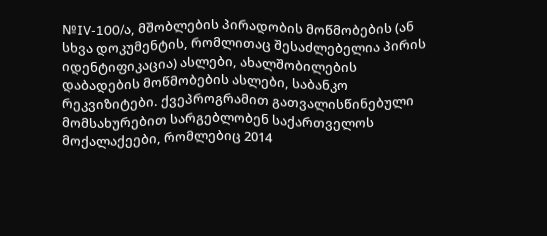№IV-100/ა, მშობლების პირადობის მოწმობების (ან სხვა დოკუმენტის, რომლითაც შესაძლებელია პირის იდენტიფიკაცია) ასლები, ახალშობილების დაბადების მოწმობების ასლები, საბანკო რეკვიზიტები. ქვეპროგრამით გათვალისწინებული მომსახურებით სარგებლობენ საქართველოს მოქალაქეები, რომლებიც 2014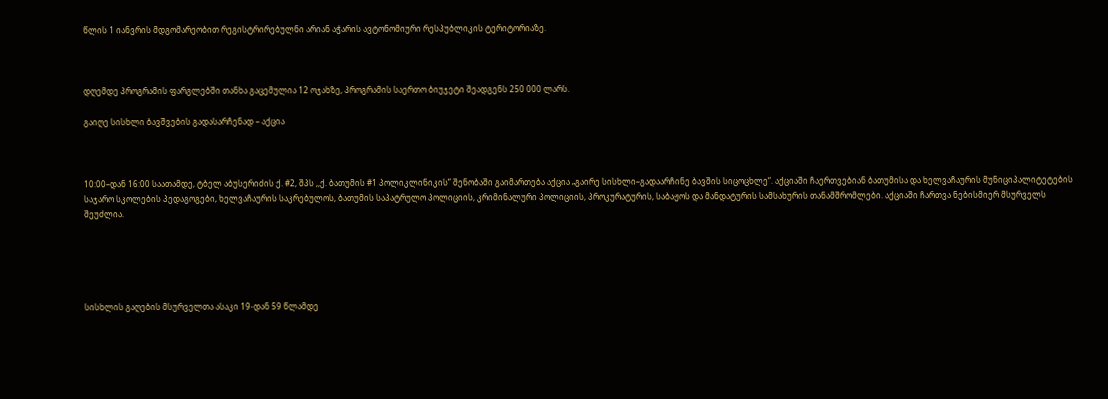წლის 1 იანვრის მდგომარეობით რეგისტრირებულნი არიან აჭარის ავტონომიური რესპუბლიკის ტერიტორიაზე.



დღემდე პროგრამის ფარგლებში თანხა გაცემულია 12 ოჯახზე, პროგრამის საერთო ბიუჯეტი შეადგენს 250 000 ლარს.

გაიღე სისხლი ბავშვების გადასარჩენად – აქცია



10:00–დან 16:00 საათამდე, ტბელ აბუსერიძის ქ. #2, შპს ,,ქ. ბათუმის #1 პოლიკლინიკის” შენობაში გაიმართება აქცია „გაირე სისხლი–გადაარჩინე ბავშის სიცოცხლე“. აქციაში ჩაერთვებიან ბათუმისა და ხელვაჩაურის მუნიციპალიტეტების საჯარო სკოლების პედაგოგები, ხელვაჩაურის საკრებულოს, ბათუმის საპატრულო პოლიციის, კრიმინალური პოლიციის, პროკურატურის, საბაჟოს და მანდატურის სამსახურის თანამშრომლები. აქციაში ჩართვა ნებისმიერ მსურველს შეუძლია.





სისხლის გაღების მსურველთა ასაკი 19-დან 59 წლამდე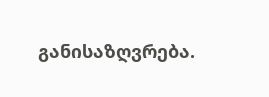განისაზღვრება.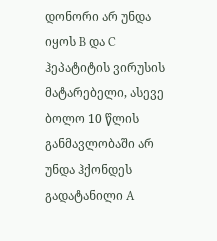დონორი არ უნდა იყოს B და C ჰეპატიტის ვირუსის მატარებელი, ასევე ბოლო 10 წლის განმავლობაში არ უნდა ჰქონდეს გადატანილი A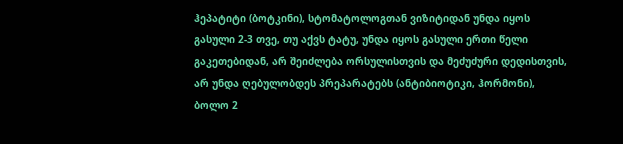ჰეპატიტი (ბოტკინი), სტომატოლოგთან ვიზიტიდან უნდა იყოს გასული 2-3 თვე, თუ აქვს ტატუ, უნდა იყოს გასული ერთი წელი გაკეთებიდან, არ შეიძლება ორსულისთვის და მეძუძური დედისთვის, არ უნდა ღებულობდეს პრეპარატებს (ანტიბიოტიკი, ჰორმონი), ბოლო 2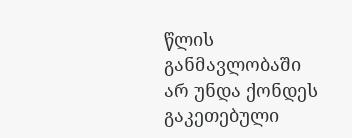წლის განმავლობაში არ უნდა ქონდეს გაკეთებული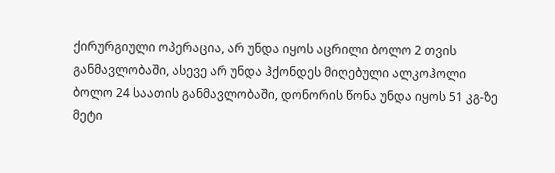ქირურგიული ოპერაცია, არ უნდა იყოს აცრილი ბოლო 2 თვის განმავლობაში, ასევე არ უნდა ჰქონდეს მიღებული ალკოჰოლი ბოლო 24 საათის განმავლობაში, დონორის წონა უნდა იყოს 51 კგ-ზე მეტი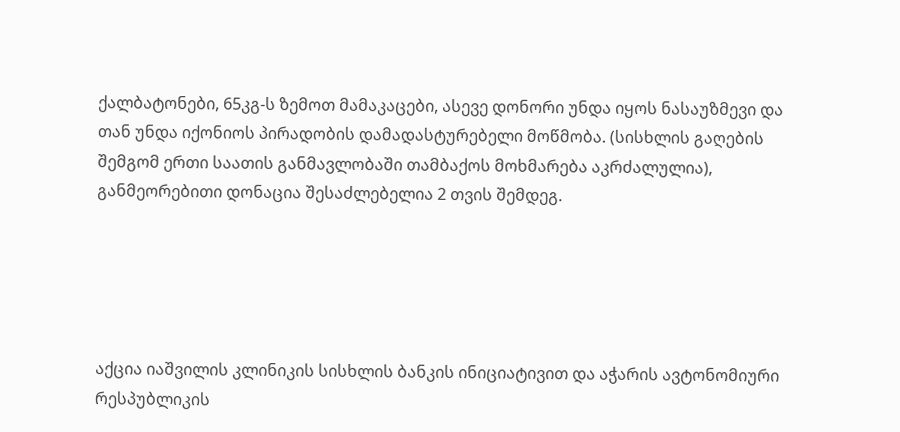ქალბატონები, 65კგ-ს ზემოთ მამაკაცები, ასევე დონორი უნდა იყოს ნასაუზმევი და თან უნდა იქონიოს პირადობის დამადასტურებელი მოწმობა. (სისხლის გაღების შემგომ ერთი საათის განმავლობაში თამბაქოს მოხმარება აკრძალულია), განმეორებითი დონაცია შესაძლებელია 2 თვის შემდეგ.





აქცია იაშვილის კლინიკის სისხლის ბანკის ინიციატივით და აჭარის ავტონომიური რესპუბლიკის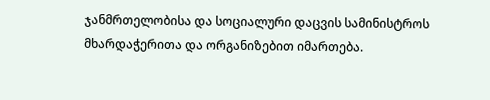ჯანმრთელობისა და სოციალური დაცვის სამინისტროს მხარდაჭერითა და ორგანიზებით იმართება.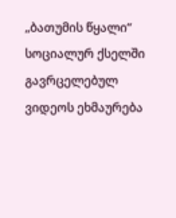„ბათუმის წყალი“ სოციალურ ქსელში გავრცელებულ ვიდეოს ეხმაურება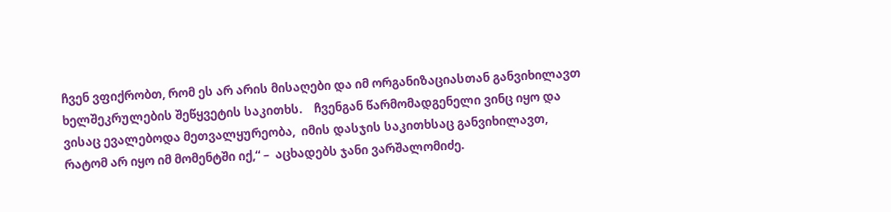ჩვენ ვფიქრობთ, რომ ეს არ არის მისაღები და იმ ორგანიზაციასთან განვიხილავთ  ხელშეკრულების შეწყვეტის საკითხს.    ჩვენგან წარმომადგენელი ვინც იყო და ვისაც ევალებოდა მეთვალყურეობა,  იმის დასჯის საკითხსაც განვიხილავთ,   რატომ არ იყო იმ მომენტში იქ,“ –  აცხადებს ჯანი ვარშალომიძე.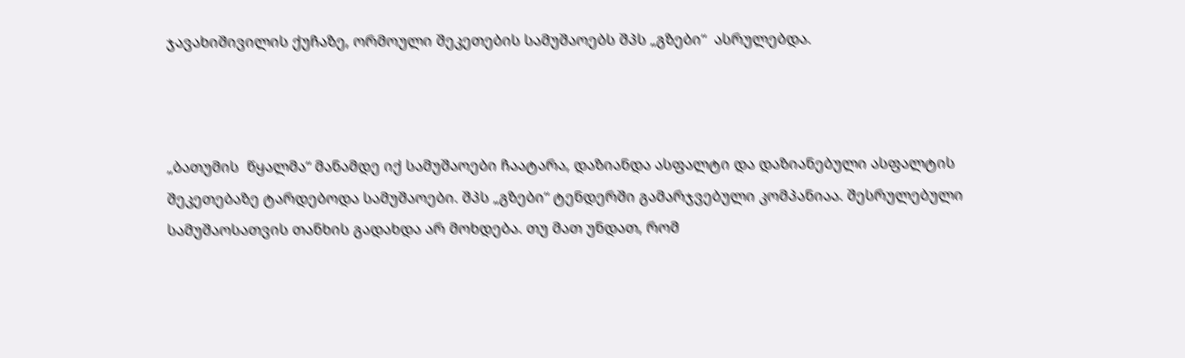ჯავახიშივილის ქუჩაზე, ორმოული შეკეთების სამუშაოებს შპს „გზები“  ასრულებდა.



„ბათუმის  წყალმა“ მანამდე იქ სამუშაოები ჩაატარა, დაზიანდა ასფალტი და დაზიანებული ასფალტის შეკეთებაზე ტარდებოდა სამუშაოები. შპს „გზები“ ტენდერში გამარჯვებული კომპანიაა. შესრულებული სამუშაოსათვის თანხის გადახდა არ მოხდება. თუ მათ უნდათ, რომ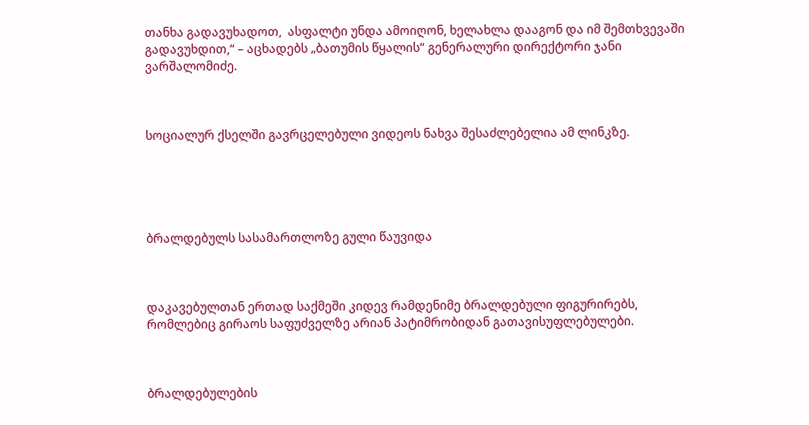თანხა გადავუხადოთ,  ასფალტი უნდა ამოიღონ, ხელახლა დააგონ და იმ შემთხვევაში გადავუხდით,“ – აცხადებს „ბათუმის წყალის“ გენერალური დირექტორი ჯანი ვარშალომიძე.



სოციალურ ქსელში გავრცელებული ვიდეოს ნახვა შესაძლებელია ამ ლინკზე.





ბრალდებულს სასამართლოზე გული წაუვიდა



დაკავებულთან ერთად საქმეში კიდევ რამდენიმე ბრალდებული ფიგურირებს, რომლებიც გირაოს საფუძველზე არიან პატიმრობიდან გათავისუფლებულები.



ბრალდებულების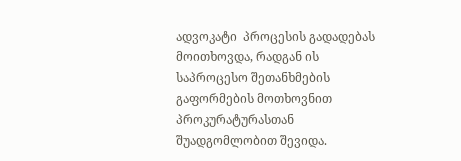ადვოკატი  პროცესის გადადებას მოითხოვდა, რადგან ის საპროცესო შეთანხმების გაფორმების მოთხოვნით პროკურატურასთან შუადგომლობით შევიდა.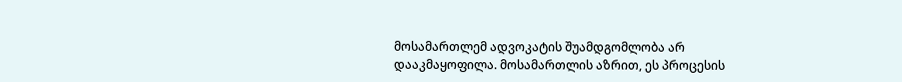მოსამართლემ ადვოკატის შუამდგომლობა არ დააკმაყოფილა. მოსამართლის აზრით, ეს პროცესის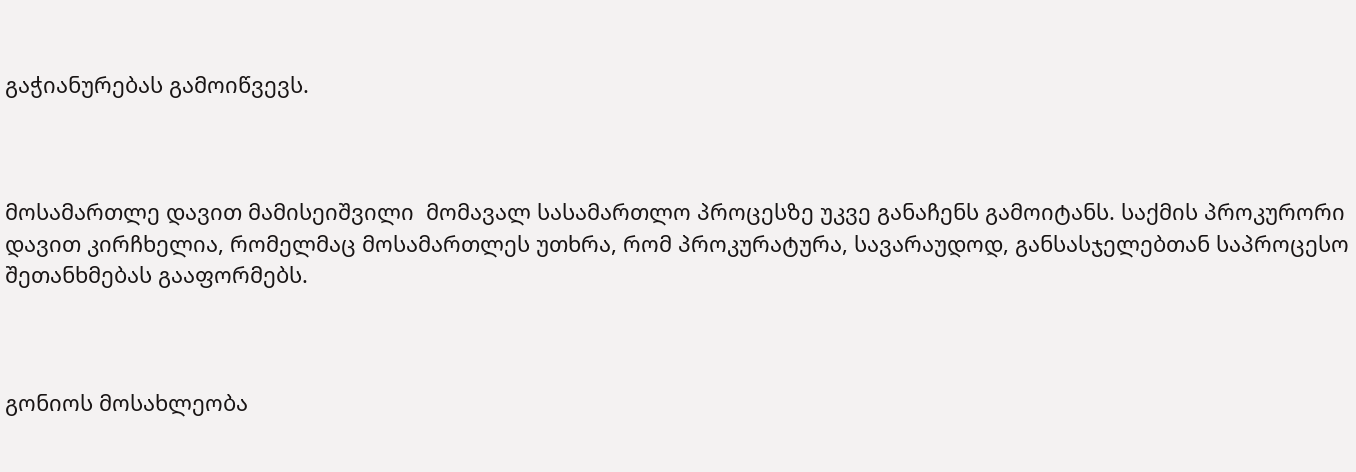გაჭიანურებას გამოიწვევს.



მოსამართლე დავით მამისეიშვილი  მომავალ სასამართლო პროცესზე უკვე განაჩენს გამოიტანს. საქმის პროკურორი დავით კირჩხელია, რომელმაც მოსამართლეს უთხრა, რომ პროკურატურა, სავარაუდოდ, განსასჯელებთან საპროცესო შეთანხმებას გააფორმებს.



გონიოს მოსახლეობა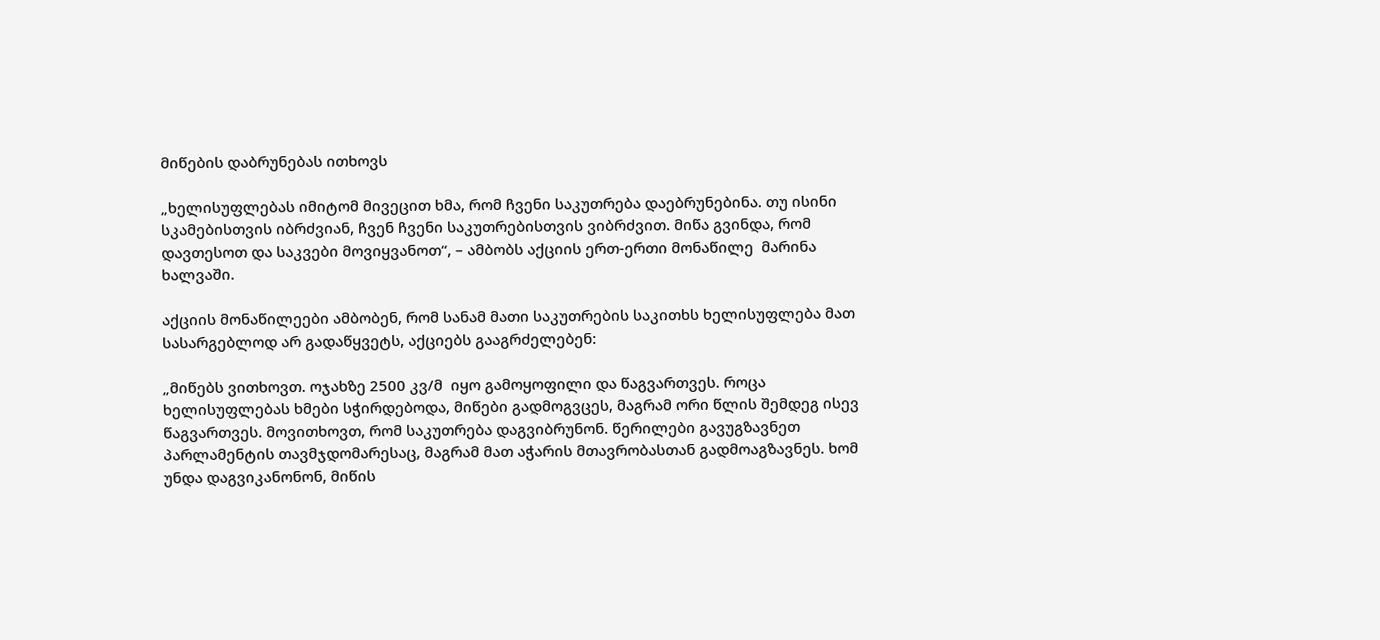მიწების დაბრუნებას ითხოვს

„ხელისუფლებას იმიტომ მივეცით ხმა, რომ ჩვენი საკუთრება დაებრუნებინა. თუ ისინი სკამებისთვის იბრძვიან, ჩვენ ჩვენი საკუთრებისთვის ვიბრძვით. მიწა გვინდა, რომ დავთესოთ და საკვები მოვიყვანოთ“, – ამბობს აქციის ერთ-ერთი მონაწილე  მარინა ხალვაში.

აქციის მონაწილეები ამბობენ, რომ სანამ მათი საკუთრების საკითხს ხელისუფლება მათ სასარგებლოდ არ გადაწყვეტს, აქციებს გააგრძელებენ:

„მიწებს ვითხოვთ. ოჯახზე 2500 კვ/მ  იყო გამოყოფილი და წაგვართვეს. როცა ხელისუფლებას ხმები სჭირდებოდა, მიწები გადმოგვცეს, მაგრამ ორი წლის შემდეგ ისევ წაგვართვეს. მოვითხოვთ, რომ საკუთრება დაგვიბრუნონ. წერილები გავუგზავნეთ პარლამენტის თავმჯდომარესაც, მაგრამ მათ აჭარის მთავრობასთან გადმოაგზავნეს. ხომ უნდა დაგვიკანონონ, მიწის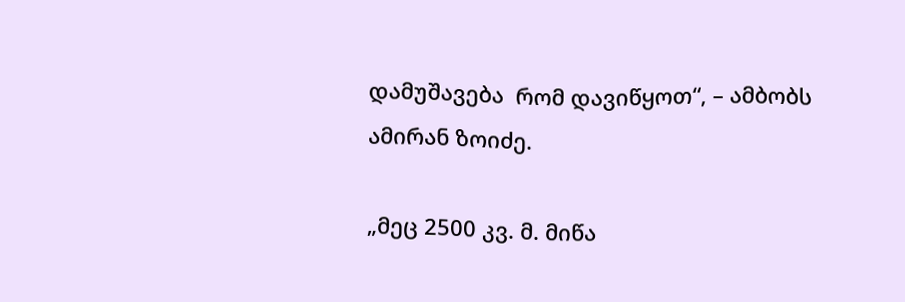დამუშავება  რომ დავიწყოთ“, – ამბობს ამირან ზოიძე.

„მეც 2500 კვ. მ. მიწა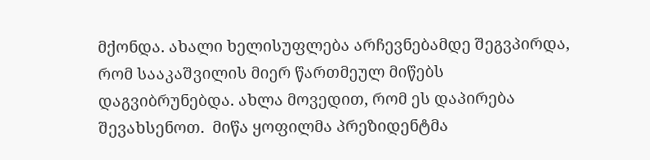მქონდა. ახალი ხელისუფლება არჩევნებამდე შეგვპირდა, რომ სააკაშვილის მიერ წართმეულ მიწებს დაგვიბრუნებდა. ახლა მოვედით, რომ ეს დაპირება შევახსენოთ.  მიწა ყოფილმა პრეზიდენტმა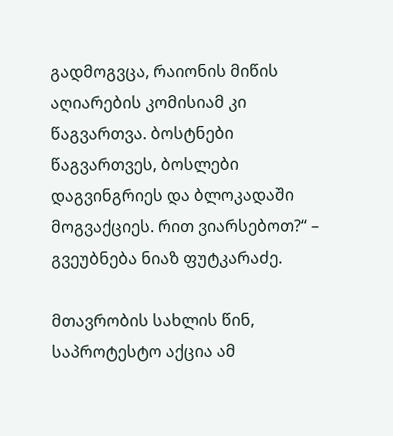გადმოგვცა, რაიონის მიწის აღიარების კომისიამ კი წაგვართვა. ბოსტნები წაგვართვეს, ბოსლები დაგვინგრიეს და ბლოკადაში მოგვაქციეს. რით ვიარსებოთ?“ – გვეუბნება ნიაზ ფუტკარაძე.

მთავრობის სახლის წინ, საპროტესტო აქცია ამ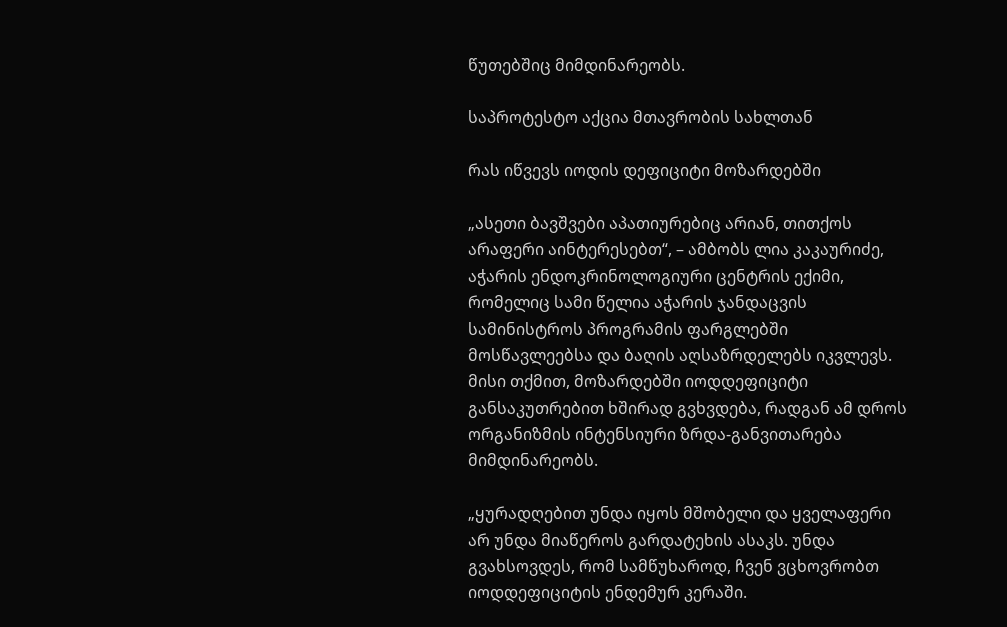წუთებშიც მიმდინარეობს.

საპროტესტო აქცია მთავრობის სახლთან

რას იწვევს იოდის დეფიციტი მოზარდებში

„ასეთი ბავშვები აპათიურებიც არიან, თითქოს არაფერი აინტერესებთ“, – ამბობს ლია კაკაურიძე, აჭარის ენდოკრინოლოგიური ცენტრის ექიმი, რომელიც სამი წელია აჭარის ჯანდაცვის სამინისტროს პროგრამის ფარგლებში მოსწავლეებსა და ბაღის აღსაზრდელებს იკვლევს. მისი თქმით, მოზარდებში იოდდეფიციტი განსაკუთრებით ხშირად გვხვდება, რადგან ამ დროს ორგანიზმის ინტენსიური ზრდა-განვითარება მიმდინარეობს.

„ყურადღებით უნდა იყოს მშობელი და ყველაფერი არ უნდა მიაწეროს გარდატეხის ასაკს. უნდა გვახსოვდეს, რომ სამწუხაროდ, ჩვენ ვცხოვრობთ იოდდეფიციტის ენდემურ კერაში.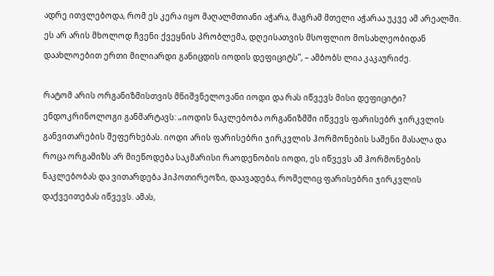ადრე ითვლებოდა, რომ ეს კერა იყო მაღალმთიანი აჭარა, მაგრამ მთელი აჭარაა უკვე ამ არეალში. ეს არ არის მხოლოდ ჩვენი ქვეყნის პრობლემა, დღეისათვის მსოფლიო მოსახლეობიდან დაახლოებით ერთი მილიარდი განიცდის იოდის დეფიციტს“, – ამბობს ლია კაკაურიძე.

რატომ არის ორგანიზმისთვის მნიშვნელოვანი იოდი და რას იწვევს მისი დეფიციტი? ენდოკრინოლოგი განმარტავს: „იოდის ნაკლებობა ორგანიზმში იწვევს ფარისებრ ჯირკვლის განვითარების შეფერხებას. იოდი არის ფარისებრი ჯირკვლის ჰორმონების საშენი მასალა და როცა ორგამიზს არ მიეწოდება საკმარისი რაოდენობის იოდი, ეს იწვევს ამ ჰორმონების ნაკლებობას და ვითარდება ჰიპოთირეოზი, დაავადება, რომელიც ფარისებრი ჯირკვლის დაქვეითებას იწვევს. ამას,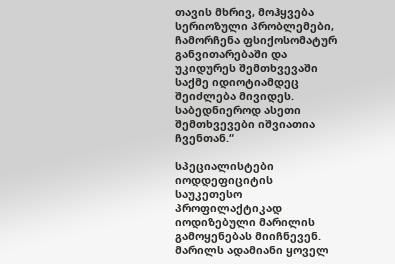თავის მხრივ, მოჰყვება სერიოზული პრობლემები, ჩამორჩენა ფსიქოსომატურ განვითარებაში და უკიდურეს შემთხვევაში საქმე იდიოტიამდეც შეიძლება მივიდეს. საბედნიეროდ ასეთი შემთხვევები იშვიათია ჩვენთან.“

სპეციალისტები იოდდეფიციტის საუკეთესო პროფილაქტიკად იოდიზებული მარილის გამოყენებას მიიჩნევენ. მარილს ადამიანი ყოველ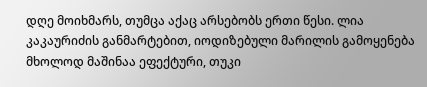დღე მოიხმარს, თუმცა აქაც არსებობს ერთი წესი. ლია კაკაურიძის განმარტებით, იოდიზებული მარილის გამოყენება მხოლოდ მაშინაა ეფექტური, თუკი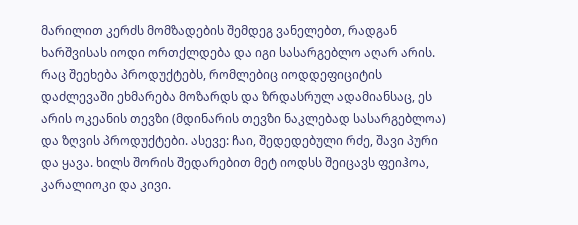მარილით კერძს მომზადების შემდეგ ვანელებთ, რადგან ხარშვისას იოდი ორთქლდება და იგი სასარგებლო აღარ არის. რაც შეეხება პროდუქტებს, რომლებიც იოდდეფიციტის დაძლევაში ეხმარება მოზარდს და ზრდასრულ ადამიანსაც, ეს არის ოკეანის თევზი (მდინარის თევზი ნაკლებად სასარგებლოა) და ზღვის პროდუქტები. ასევე: ჩაი, შედედებული რძე, შავი პური და ყავა. ხილს შორის შედარებით მეტ იოდსს შეიცავს ფეიჰოა, კარალიოკი და კივი.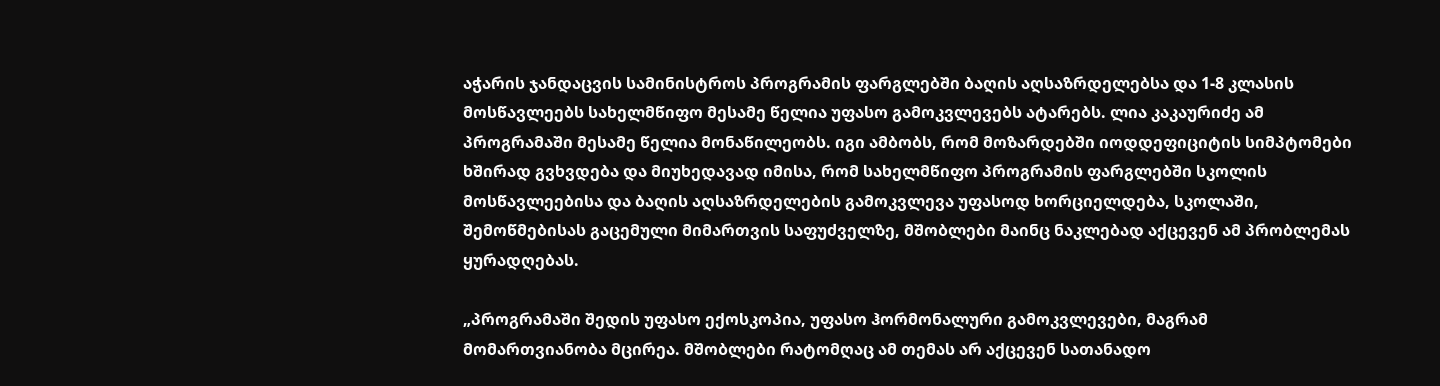აჭარის ჯანდაცვის სამინისტროს პროგრამის ფარგლებში ბაღის აღსაზრდელებსა და 1-8 კლასის მოსწავლეებს სახელმწიფო მესამე წელია უფასო გამოკვლევებს ატარებს. ლია კაკაურიძე ამ პროგრამაში მესამე წელია მონაწილეობს. იგი ამბობს, რომ მოზარდებში იოდდეფიციტის სიმპტომები ხშირად გვხვდება და მიუხედავად იმისა, რომ სახელმწიფო პროგრამის ფარგლებში სკოლის მოსწავლეებისა და ბაღის აღსაზრდელების გამოკვლევა უფასოდ ხორციელდება, სკოლაში, შემოწმებისას გაცემული მიმართვის საფუძველზე, მშობლები მაინც ნაკლებად აქცევენ ამ პრობლემას ყურადღებას.

„პროგრამაში შედის უფასო ექოსკოპია, უფასო ჰორმონალური გამოკვლევები, მაგრამ მომართვიანობა მცირეა. მშობლები რატომღაც ამ თემას არ აქცევენ სათანადო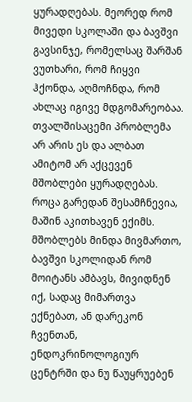ყურადღებას. მეორედ რომ მივედი სკოლაში და ბავშვი გავსინჯე, რომელსაც შარშან ვუთხარი, რომ ჩიყვი ჰქონდა, აღმოჩნდა, რომ ახლაც იგივე მდგომარეობაა. თვალშისაცემი პრობლემა არ არის ეს და ალბათ ამიტომ არ აქცევენ მშობლები ყურადღებას. როცა გარედან შესამჩნევია, მაშინ აკითხავენ ექიმს. მშობლებს მინდა მივმართო, ბავშვი სკოლიდან რომ მოიტანს ამბავს, მივიდნენ იქ, სადაც მიმართვა ექნებათ, ან დარეკონ ჩვენთან, ენდოკრინოლოგიურ ცენტრში და ნუ წაუყრუებენ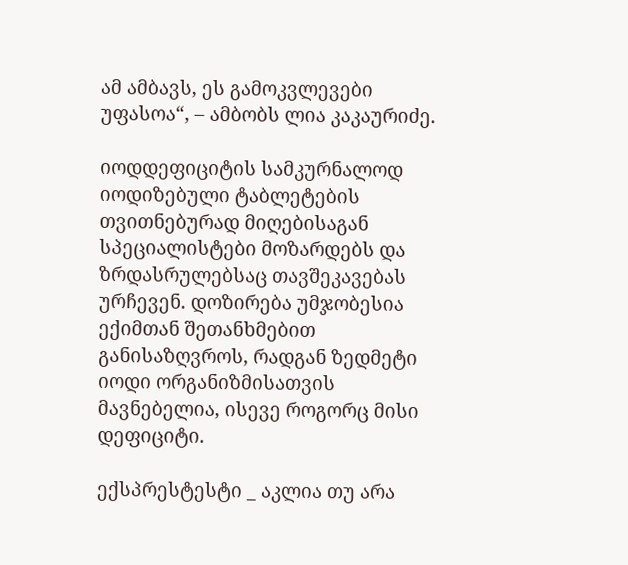ამ ამბავს, ეს გამოკვლევები უფასოა“, – ამბობს ლია კაკაურიძე.

იოდდეფიციტის სამკურნალოდ იოდიზებული ტაბლეტების თვითნებურად მიღებისაგან სპეციალისტები მოზარდებს და ზრდასრულებსაც თავშეკავებას ურჩევენ. დოზირება უმჯობესია ექიმთან შეთანხმებით განისაზღვროს, რადგან ზედმეტი იოდი ორგანიზმისათვის მავნებელია, ისევე როგორც მისი დეფიციტი.

ექსპრესტესტი _ აკლია თუ არა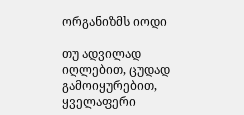ორგანიზმს იოდი

თუ ადვილად იღლებით, ცუდად გამოიყურებით, ყველაფერი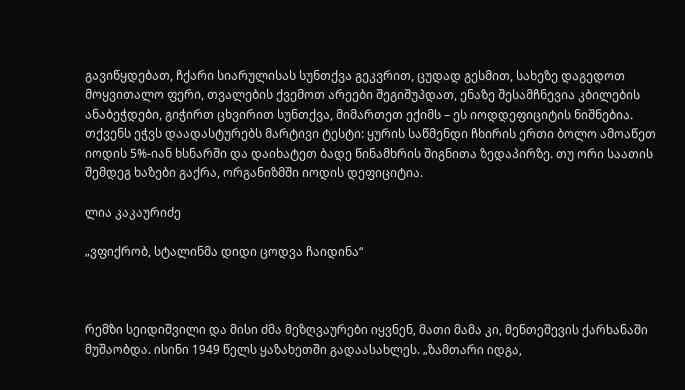გავიწყდებათ, ჩქარი სიარულისას სუნთქვა გეკვრით, ცუდად გესმით, სახეზე დაგედოთ მოყვითალო ფერი, თვალების ქვემოთ არეები შეგიშუპდათ, ენაზე შესამჩნევია კბილების ანაბეჭდები, გიჭირთ ცხვირით სუნთქვა, მიმართეთ ექიმს – ეს იოდდეფიციტის ნიშნებია. თქვენს ეჭვს დაადასტურებს მარტივი ტესტი: ყურის საწმენდი ჩხირის ერთი ბოლო ამოაწეთ იოდის 5%-იან ხსნარში და დაიხატეთ ბადე წინამხრის შიგნითა ზედაპირზე. თუ ორი საათის შემდეგ ხაზები გაქრა, ორგანიზმში იოდის დეფიციტია.

ლია კაკაურიძე

„ვფიქრობ, სტალინმა დიდი ცოდვა ჩაიდინა“



რემზი სეიდიშვილი და მისი ძმა მეზღვაურები იყვნენ, მათი მამა კი, მენთეშევის ქარხანაში მუშაობდა. ისინი 1949 წელს ყაზახეთში გადაასახლეს. „ზამთარი იდგა,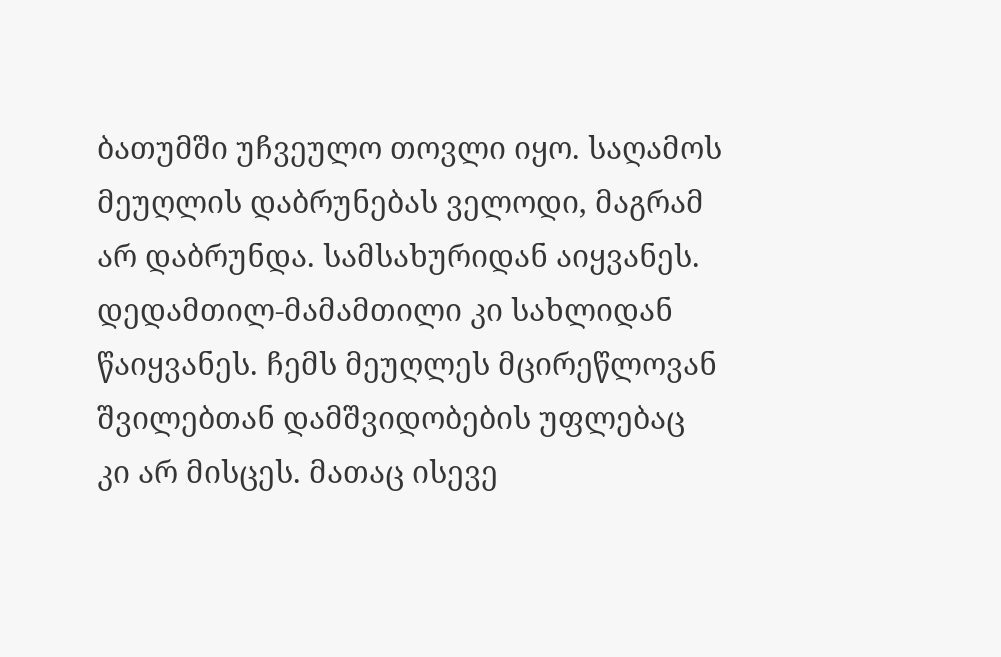ბათუმში უჩვეულო თოვლი იყო. საღამოს მეუღლის დაბრუნებას ველოდი, მაგრამ არ დაბრუნდა. სამსახურიდან აიყვანეს. დედამთილ-მამამთილი კი სახლიდან წაიყვანეს. ჩემს მეუღლეს მცირეწლოვან შვილებთან დამშვიდობების უფლებაც კი არ მისცეს. მათაც ისევე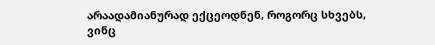არაადამიანურად ექცეოდნენ, როგორც სხვებს, ვინც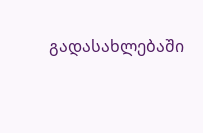გადასახლებაში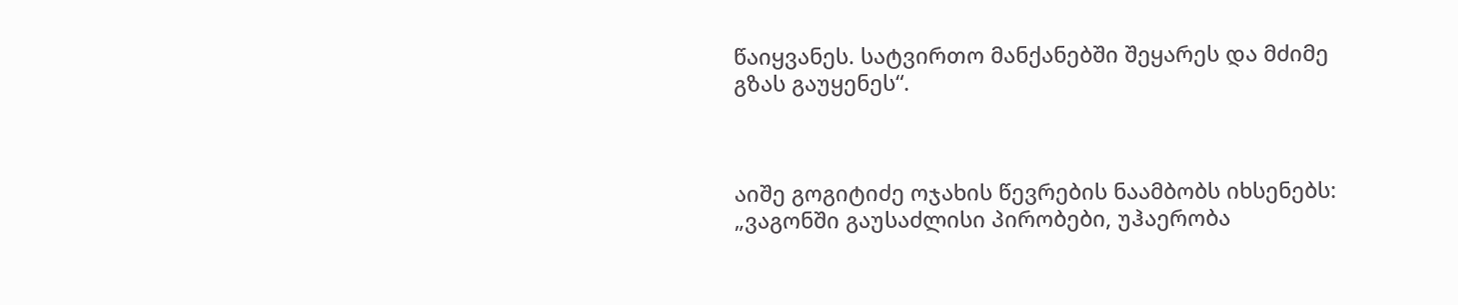წაიყვანეს. სატვირთო მანქანებში შეყარეს და მძიმე გზას გაუყენეს“.



აიშე გოგიტიძე ოჯახის წევრების ნაამბობს იხსენებს: „ვაგონში გაუსაძლისი პირობები, უჰაერობა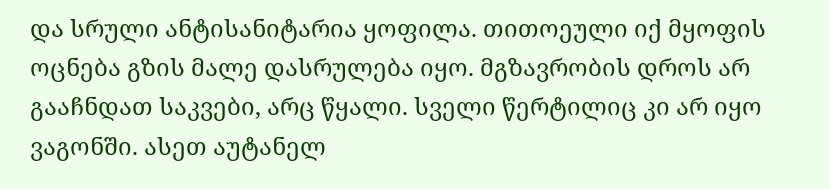და სრული ანტისანიტარია ყოფილა. თითოეული იქ მყოფის ოცნება გზის მალე დასრულება იყო. მგზავრობის დროს არ გააჩნდათ საკვები, არც წყალი. სველი წერტილიც კი არ იყო ვაგონში. ასეთ აუტანელ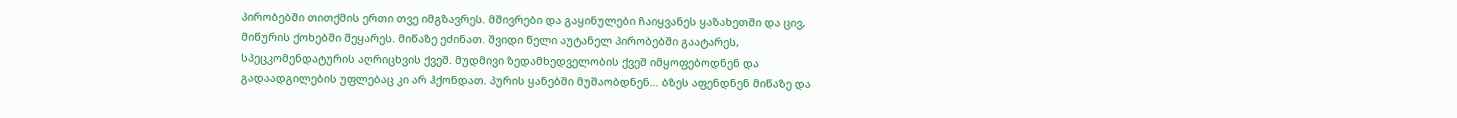პირობებში თითქმის ერთი თვე იმგზავრეს. მშივრები და გაყინულები ჩაიყვანეს ყაზახეთში და ცივ, მიწურის ქოხებში შეყარეს. მიწაზე ეძინათ. შვიდი წელი აუტანელ პირობებში გაატარეს, სპეცკომენდატურის აღრიცხვის ქვეშ. მუდმივი ზედამხედველობის ქვეშ იმყოფებოდნენ და გადაადგილების უფლებაც კი არ ჰქონდათ. პურის ყანებში მუშაობდნენ… ბზეს აფენდნენ მიწაზე და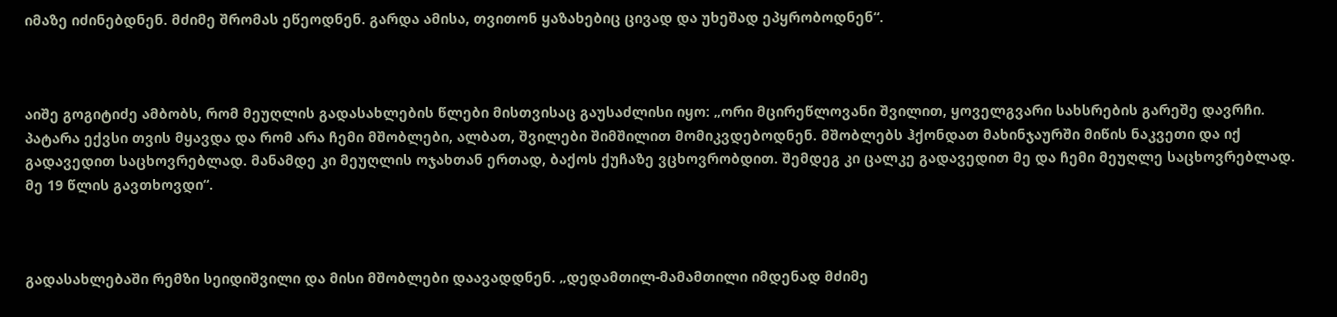იმაზე იძინებდნენ. მძიმე შრომას ეწეოდნენ. გარდა ამისა, თვითონ ყაზახებიც ცივად და უხეშად ეპყრობოდნენ“.



აიშე გოგიტიძე ამბობს, რომ მეუღლის გადასახლების წლები მისთვისაც გაუსაძლისი იყო: „ორი მცირეწლოვანი შვილით, ყოველგვარი სახსრების გარეშე დავრჩი. პატარა ექვსი თვის მყავდა და რომ არა ჩემი მშობლები, ალბათ, შვილები შიმშილით მომიკვდებოდნენ. მშობლებს ჰქონდათ მახინჯაურში მიწის ნაკვეთი და იქ გადავედით საცხოვრებლად. მანამდე კი მეუღლის ოჯახთან ერთად, ბაქოს ქუჩაზე ვცხოვრობდით. შემდეგ კი ცალკე გადავედით მე და ჩემი მეუღლე საცხოვრებლად. მე 19 წლის გავთხოვდი“.



გადასახლებაში რემზი სეიდიშვილი და მისი მშობლები დაავადდნენ. „დედამთილ-მამამთილი იმდენად მძიმე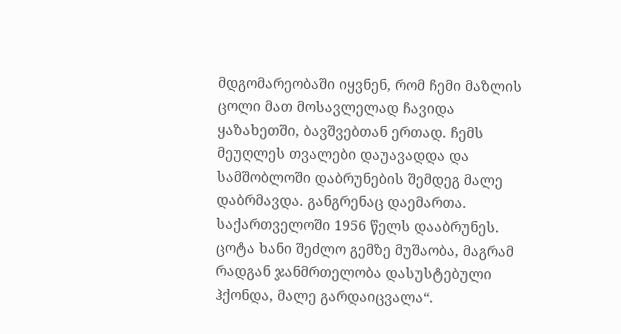მდგომარეობაში იყვნენ, რომ ჩემი მაზლის ცოლი მათ მოსავლელად ჩავიდა ყაზახეთში, ბავშვებთან ერთად. ჩემს მეუღლეს თვალები დაუავადდა და სამშობლოში დაბრუნების შემდეგ მალე დაბრმავდა. განგრენაც დაემართა. საქართველოში 1956 წელს დააბრუნეს. ცოტა ხანი შეძლო გემზე მუშაობა, მაგრამ რადგან ჯანმრთელობა დასუსტებული ჰქონდა, მალე გარდაიცვალა“.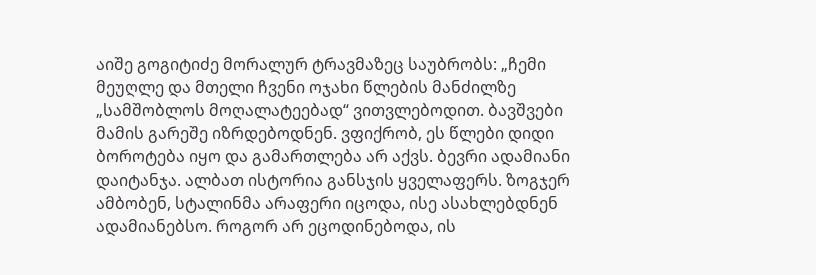აიშე გოგიტიძე მორალურ ტრავმაზეც საუბრობს: „ჩემი მეუღლე და მთელი ჩვენი ოჯახი წლების მანძილზე „სამშობლოს მოღალატეებად“ ვითვლებოდით. ბავშვები მამის გარეშე იზრდებოდნენ. ვფიქრობ, ეს წლები დიდი ბოროტება იყო და გამართლება არ აქვს. ბევრი ადამიანი დაიტანჯა. ალბათ ისტორია განსჯის ყველაფერს. ზოგჯერ ამბობენ, სტალინმა არაფერი იცოდა, ისე ასახლებდნენ ადამიანებსო. როგორ არ ეცოდინებოდა, ის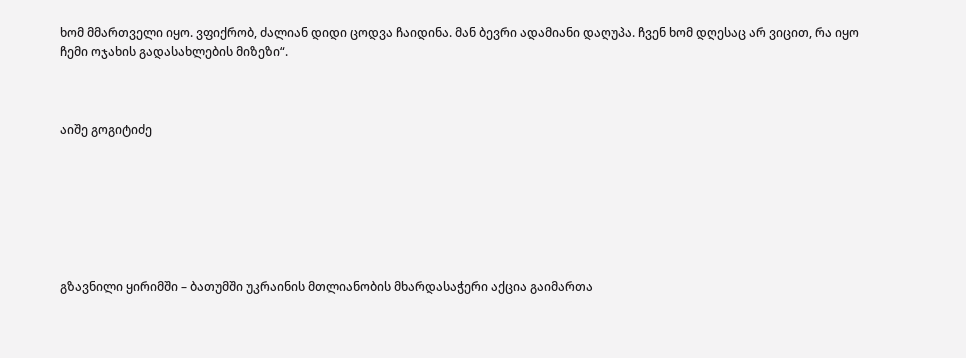ხომ მმართველი იყო. ვფიქრობ, ძალიან დიდი ცოდვა ჩაიდინა. მან ბევრი ადამიანი დაღუპა. ჩვენ ხომ დღესაც არ ვიცით, რა იყო ჩემი ოჯახის გადასახლების მიზეზი“.



აიშე გოგიტიძე







გზავნილი ყირიმში – ბათუმში უკრაინის მთლიანობის მხარდასაჭერი აქცია გაიმართა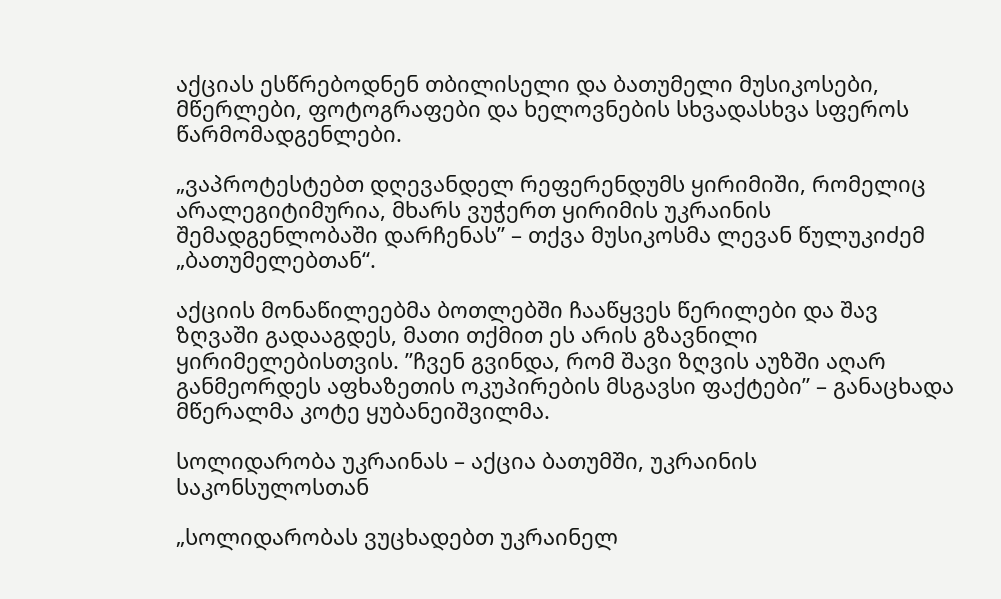აქციას ესწრებოდნენ თბილისელი და ბათუმელი მუსიკოსები, მწერლები, ფოტოგრაფები და ხელოვნების სხვადასხვა სფეროს წარმომადგენლები.

„ვაპროტესტებთ დღევანდელ რეფერენდუმს ყირიმიში, რომელიც არალეგიტიმურია, მხარს ვუჭერთ ყირიმის უკრაინის შემადგენლობაში დარჩენას” – თქვა მუსიკოსმა ლევან წულუკიძემ „ბათუმელებთან“.

აქციის მონაწილეებმა ბოთლებში ჩააწყვეს წერილები და შავ ზღვაში გადააგდეს, მათი თქმით ეს არის გზავნილი ყირიმელებისთვის. ”ჩვენ გვინდა, რომ შავი ზღვის აუზში აღარ განმეორდეს აფხაზეთის ოკუპირების მსგავსი ფაქტები” – განაცხადა მწერალმა კოტე ყუბანეიშვილმა.

სოლიდარობა უკრაინას – აქცია ბათუმში, უკრაინის საკონსულოსთან

„სოლიდარობას ვუცხადებთ უკრაინელ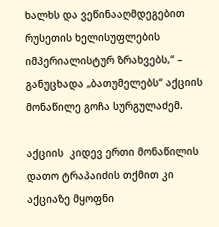ხალხს და ვეწინააღმდეგებით  რუსეთის ხელისუფლების იმპერიალისტურ ზრახვებს,“ –  განუცხადა „ბათუმელებს“ აქციის მონაწილე გოჩა სურგულაძემ.

აქციის  კიდევ ერთი მონაწილის დათო ტრაპაიძის თქმით კი აქციაზე მყოფნი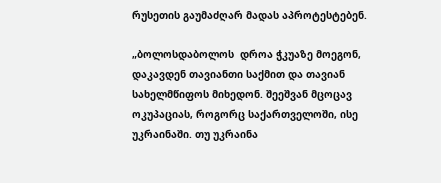რუსეთის გაუმაძღარ მადას აპროტესტებენ.

„ბოლოსდაბოლოს  დროა ჭკუაზე მოეგონ, დაკავდენ თავიანთი საქმით და თავიან სახელმწიფოს მიხედონ. შეეშვან მცოცავ ოკუპაციას, როგორც საქართველოში, ისე უკრაინაში. თუ უკრაინა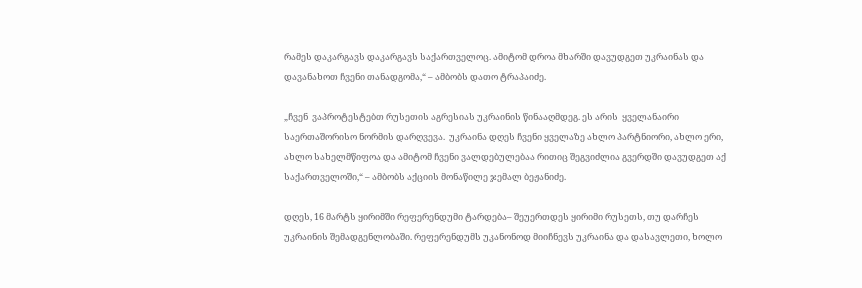რამეს დაკარგავს დაკარგავს საქართველოც. ამიტომ დროა მხარში დავუდგეთ უკრაინას და დავანახოთ ჩვენი თანადგომა,“ – ამბობს დათო ტრაპაიძე.

„ჩვენ  ვაპროტესტებთ რუსეთის აგრესიას უკრაინის წინააღმდეგ. ეს არის  ყველანაირი საერთაშორისო ნორმის დარღვევა.  უკრაინა დღეს ჩვენი ყველაზე ახლო პარტნიორი, ახლო ერი, ახლო სახელმწიფოა და ამიტომ ჩვენი ვალდებულებაა რითიც შეგვიძლია გვერდში დავუდგეთ აქ საქართველოში,“ – ამბობს აქციის მონაწილე ჯემალ ბეჟანიძე.

დღეს, 16 მარტს ყირიმში რეფერენდუმი ტარდება– შეუერთდეს ყირიმი რუსეთს, თუ დარჩეს უკრაინის შემადგენლობაში. რეფერენდუმს უკანონოდ მიიჩნევს უკრაინა და დასავლეთი, ხოლო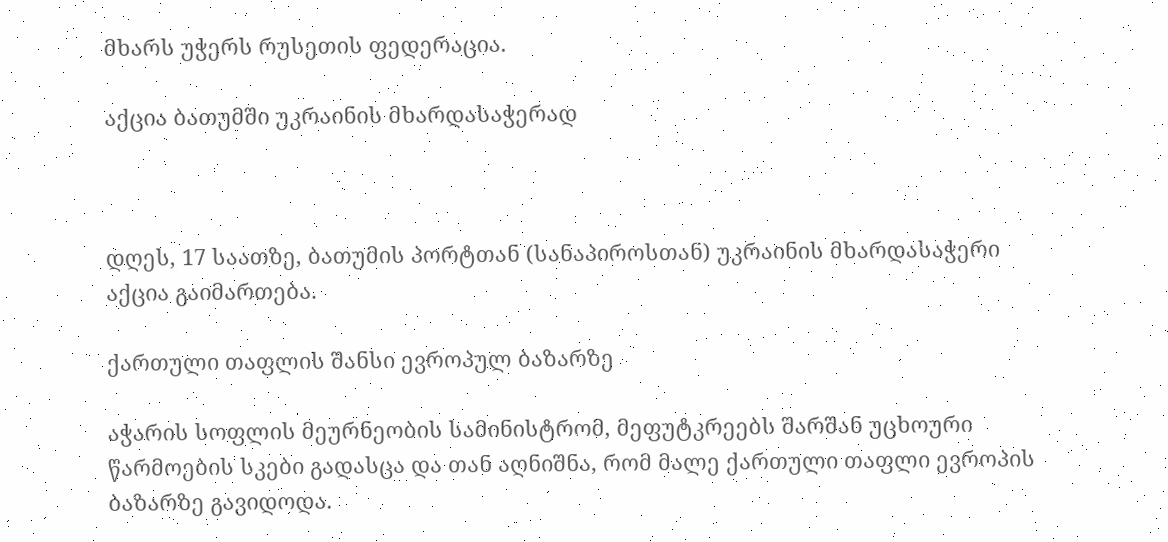მხარს უჭერს რუსეთის ფედერაცია.

აქცია ბათუმში უკრაინის მხარდასაჭერად



დღეს, 17 საათზე, ბათუმის პორტთან (სანაპიროსთან) უკრაინის მხარდასაჭერი აქცია გაიმართება.

ქართული თაფლის შანსი ევროპულ ბაზარზე

აჭარის სოფლის მეურნეობის სამინისტრომ, მეფუტკრეებს შარშან უცხოური წარმოების სკები გადასცა და თან აღნიშნა, რომ მალე ქართული თაფლი ევროპის ბაზარზე გავიდოდა.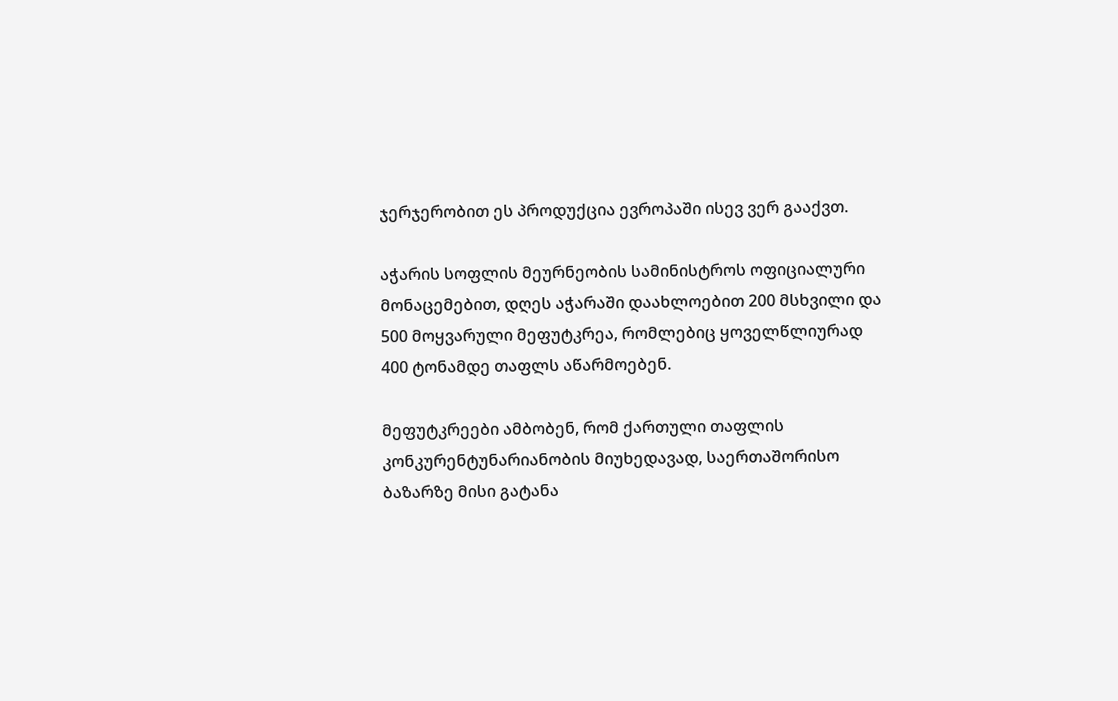ჯერჯერობით ეს პროდუქცია ევროპაში ისევ ვერ გააქვთ.

აჭარის სოფლის მეურნეობის სამინისტროს ოფიციალური მონაცემებით, დღეს აჭარაში დაახლოებით 200 მსხვილი და 500 მოყვარული მეფუტკრეა, რომლებიც ყოველწლიურად 400 ტონამდე თაფლს აწარმოებენ.

მეფუტკრეები ამბობენ, რომ ქართული თაფლის კონკურენტუნარიანობის მიუხედავად, საერთაშორისო ბაზარზე მისი გატანა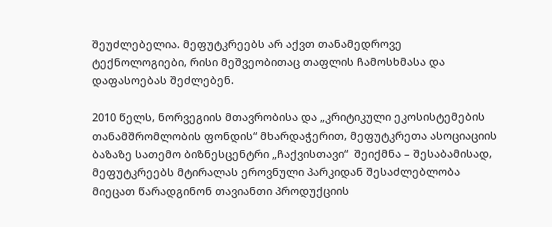შეუძლებელია. მეფუტკრეებს არ აქვთ თანამედროვე ტექნოლოგიები, რისი მეშვეობითაც თაფლის ჩამოსხმასა და დაფასოებას შეძლებენ.

2010 წელს, ნორვეგიის მთავრობისა და „კრიტიკული ეკოსისტემების თანამშრომლობის ფონდის“ მხარდაჭერით, მეფუტკრეთა ასოციაციის ბაზაზე სათემო ბიზნესცენტრი „ჩაქვისთავი“  შეიქმნა – შესაბამისად, მეფუტკრეებს მტირალას ეროვნული პარკიდან შესაძლებლობა მიეცათ წარადგინონ თავიანთი პროდუქციის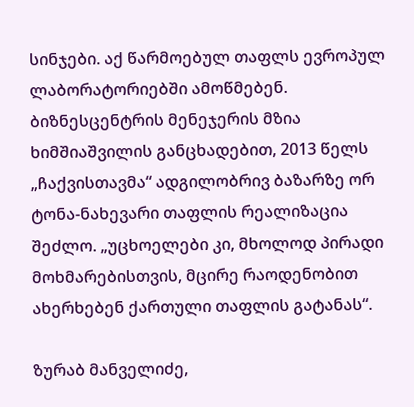სინჯები. აქ წარმოებულ თაფლს ევროპულ ლაბორატორიებში ამოწმებენ. ბიზნესცენტრის მენეჯერის მზია ხიმშიაშვილის განცხადებით, 2013 წელს „ჩაქვისთავმა“ ადგილობრივ ბაზარზე ორ ტონა-ნახევარი თაფლის რეალიზაცია შეძლო. „უცხოელები კი, მხოლოდ პირადი მოხმარებისთვის, მცირე რაოდენობით ახერხებენ ქართული თაფლის გატანას“.

ზურაბ მანველიძე,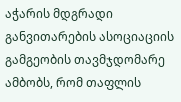აჭარის მდგრადი განვითარების ასოციაციის გამგეობის თავმჯდომარე ამბობს, რომ თაფლის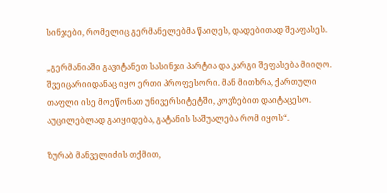სინჯები, რომელიც გერმანელებმა წაიღეს, დადებითად შეაფასეს.

„გერმანიაში გავიტანეთ სასინჯი პარტია და კარგი შეფასება მიიღო. შვეიცარიიდანაც იყო ერთი პროფესორი. მან მითხრა, ქართული თაფლი ისე მოეწონათ უნივერსიტეტში, კოვზებით დაიტაცესო. აუცილებლად გაიყიდება, გატანის საშუალება რომ იყოს“.

ზურაბ მანველიძის თქმით,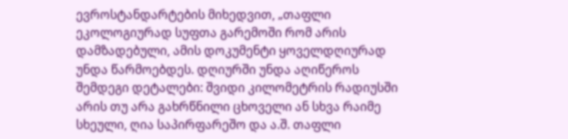ევროსტანდარტების მიხედვით, „თაფლი ეკოლოგიურად სუფთა გარემოში რომ არის დამზადებული, ამის დოკუმენტი ყოველდღიურად უნდა წარმოებდეს. დღიურში უნდა აღიწეროს შემდეგი დეტალები: შვიდი კილომეტრის რადიუსში არის თუ არა გახრწნილი ცხოველი ან სხვა რაიმე სხეული, ღია საპირფარეშო და ა.შ. თაფლი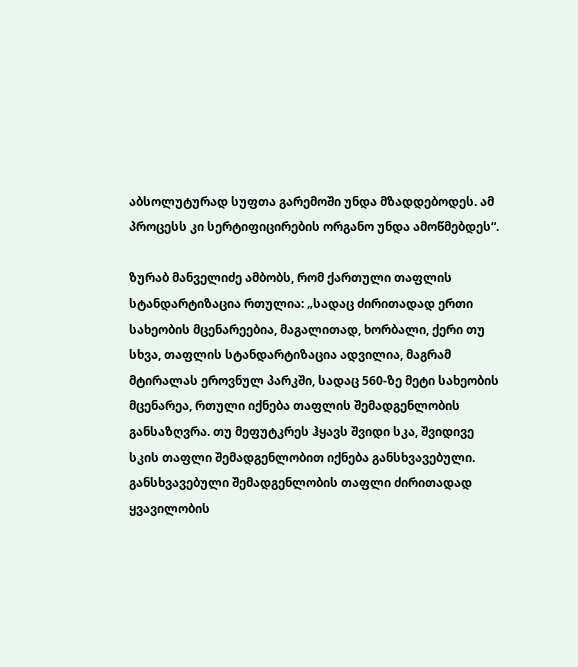აბსოლუტურად სუფთა გარემოში უნდა მზადდებოდეს. ამ პროცესს კი სერტიფიცირების ორგანო უნდა ამოწმებდეს“.

ზურაბ მანველიძე ამბობს, რომ ქართული თაფლის სტანდარტიზაცია რთულია: „სადაც ძირითადად ერთი სახეობის მცენარეებია, მაგალითად, ხორბალი, ქერი თუ სხვა, თაფლის სტანდარტიზაცია ადვილია, მაგრამ მტირალას ეროვნულ პარკში, სადაც 560-ზე მეტი სახეობის მცენარეა, რთული იქნება თაფლის შემადგენლობის განსაზღვრა. თუ მეფუტკრეს ჰყავს შვიდი სკა, შვიდივე სკის თაფლი შემადგენლობით იქნება განსხვავებული. განსხვავებული შემადგენლობის თაფლი ძირითადად ყვავილობის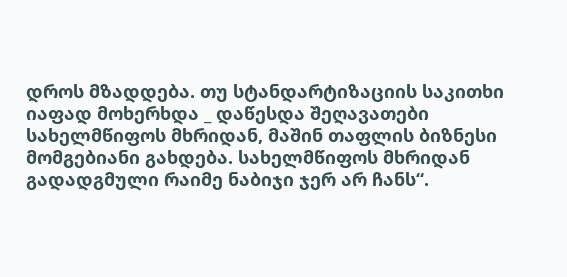დროს მზადდება. თუ სტანდარტიზაციის საკითხი იაფად მოხერხდა _ დაწესდა შეღავათები სახელმწიფოს მხრიდან, მაშინ თაფლის ბიზნესი მომგებიანი გახდება. სახელმწიფოს მხრიდან გადადგმული რაიმე ნაბიჯი ჯერ არ ჩანს“.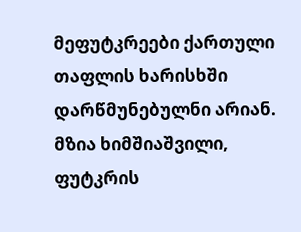მეფუტკრეები ქართული თაფლის ხარისხში დარწმუნებულნი არიან. მზია ხიმშიაშვილი, ფუტკრის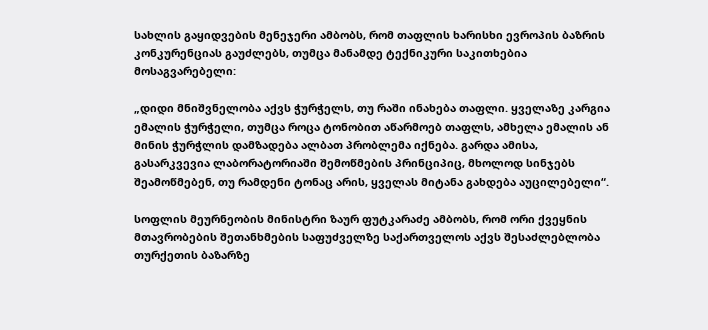სახლის გაყიდვების მენეჯერი ამბობს, რომ თაფლის ხარისხი ევროპის ბაზრის კონკურენციას გაუძლებს, თუმცა მანამდე ტექნიკური საკითხებია მოსაგვარებელი:

„დიდი მნიშვნელობა აქვს ჭურჭელს, თუ რაში ინახება თაფლი. ყველაზე კარგია ემალის ჭურჭელი, თუმცა როცა ტონობით აწარმოებ თაფლს, ამხელა ემალის ან მინის ჭურჭლის დამზადება ალბათ პრობლემა იქნება. გარდა ამისა, გასარკვევია ლაბორატორიაში შემოწმების პრინციპიც, მხოლოდ სინჯებს შეამოწმებენ, თუ რამდენი ტონაც არის, ყველას მიტანა გახდება აუცილებელი“.

სოფლის მეურნეობის მინისტრი ზაურ ფუტკარაძე ამბობს, რომ ორი ქვეყნის მთავრობების შეთანხმების საფუძველზე საქართველოს აქვს შესაძლებლობა თურქეთის ბაზარზე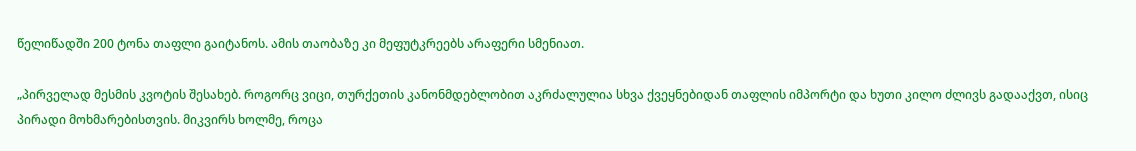წელიწადში 200 ტონა თაფლი გაიტანოს. ამის თაობაზე კი მეფუტკრეებს არაფერი სმენიათ.

„პირველად მესმის კვოტის შესახებ. როგორც ვიცი, თურქეთის კანონმდებლობით აკრძალულია სხვა ქვეყნებიდან თაფლის იმპორტი და ხუთი კილო ძლივს გადააქვთ, ისიც პირადი მოხმარებისთვის. მიკვირს ხოლმე, როცა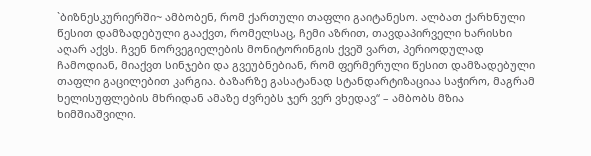`ბიზნესკურიერში~ ამბობენ, რომ ქართული თაფლი გაიტანესო. ალბათ ქარხნული წესით დამზადებული გააქვთ, რომელსაც, ჩემი აზრით, თავდაპირველი ხარისხი აღარ აქვს. ჩვენ ნორვეგიელების მონიტორინგის ქვეშ ვართ, პერიოდულად ჩამოდიან, მიაქვთ სინჯები და გვეუბნებიან, რომ ფერმერული წესით დამზადებული თაფლი გაცილებით კარგია. ბაზარზე გასატანად სტანდარტიზაციაა საჭირო, მაგრამ ხელისუფლების მხრიდან ამაზე ძვრებს ჯერ ვერ ვხედავ“ – ამბობს მზია ხიმშიაშვილი.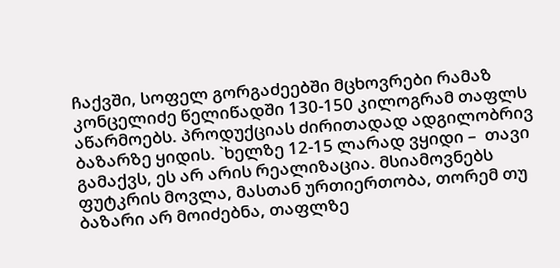ჩაქვში, სოფელ გორგაძეებში მცხოვრები რამაზ კონცელიძე წელიწადში 130-150 კილოგრამ თაფლს აწარმოებს. პროდუქციას ძირითადად ადგილობრივ ბაზარზე ყიდის. `ხელზე 12-15 ლარად ვყიდი –  თავი გამაქვს, ეს არ არის რეალიზაცია. მსიამოვნებს ფუტკრის მოვლა, მასთან ურთიერთობა, თორემ თუ ბაზარი არ მოიძებნა, თაფლზე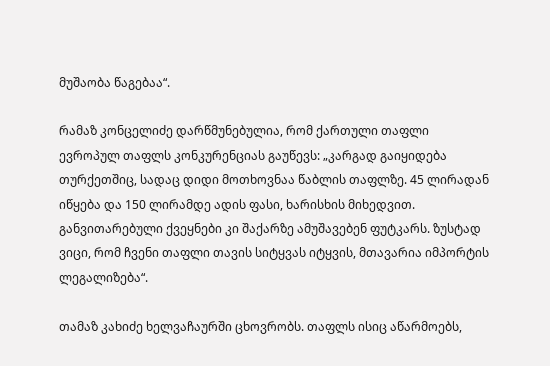მუშაობა წაგებაა“.

რამაზ კონცელიძე დარწმუნებულია, რომ ქართული თაფლი ევროპულ თაფლს კონკურენციას გაუწევს: „კარგად გაიყიდება თურქეთშიც, სადაც დიდი მოთხოვნაა წაბლის თაფლზე. 45 ლირადან იწყება და 150 ლირამდე ადის ფასი, ხარისხის მიხედვით. განვითარებული ქვეყნები კი შაქარზე ამუშავებენ ფუტკარს. ზუსტად ვიცი, რომ ჩვენი თაფლი თავის სიტყვას იტყვის, მთავარია იმპორტის ლეგალიზება“.

თამაზ კახიძე ხელვაჩაურში ცხოვრობს. თაფლს ისიც აწარმოებს,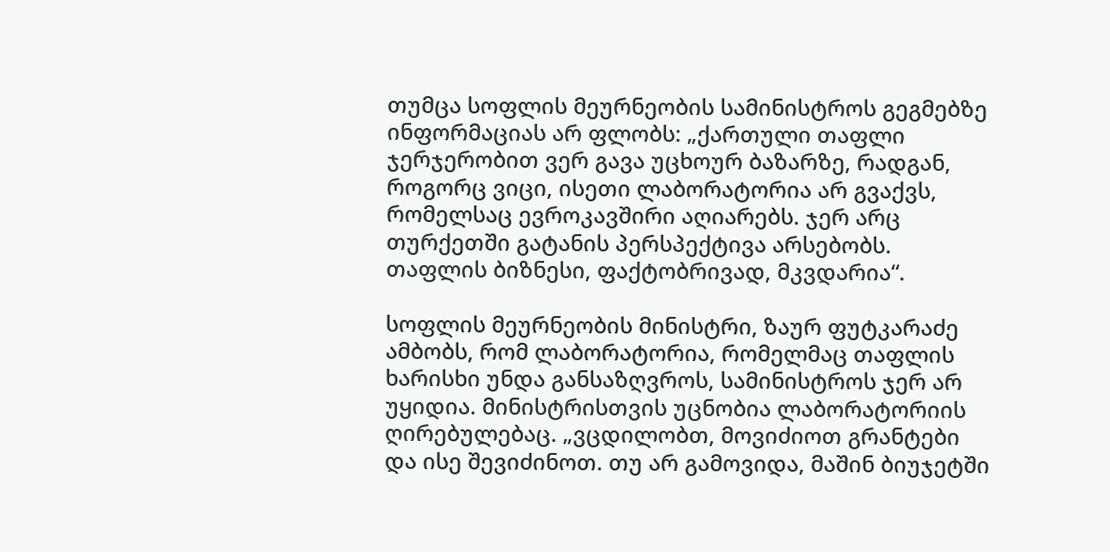თუმცა სოფლის მეურნეობის სამინისტროს გეგმებზე ინფორმაციას არ ფლობს: „ქართული თაფლი ჯერჯერობით ვერ გავა უცხოურ ბაზარზე, რადგან, როგორც ვიცი, ისეთი ლაბორატორია არ გვაქვს, რომელსაც ევროკავშირი აღიარებს. ჯერ არც თურქეთში გატანის პერსპექტივა არსებობს. თაფლის ბიზნესი, ფაქტობრივად, მკვდარია“.

სოფლის მეურნეობის მინისტრი, ზაურ ფუტკარაძე ამბობს, რომ ლაბორატორია, რომელმაც თაფლის ხარისხი უნდა განსაზღვროს, სამინისტროს ჯერ არ უყიდია. მინისტრისთვის უცნობია ლაბორატორიის ღირებულებაც. „ვცდილობთ, მოვიძიოთ გრანტები და ისე შევიძინოთ. თუ არ გამოვიდა, მაშინ ბიუჯეტში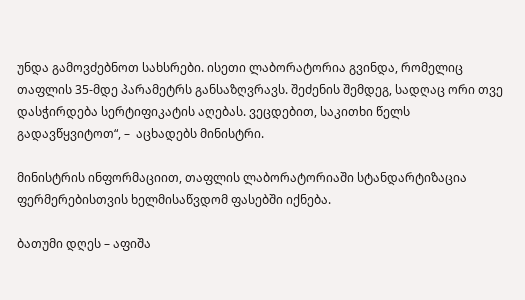უნდა გამოვძებნოთ სახსრები. ისეთი ლაბორატორია გვინდა, რომელიც თაფლის 35-მდე პარამეტრს განსაზღვრავს. შეძენის შემდეგ, სადღაც ორი თვე დასჭირდება სერტიფიკატის აღებას. ვეცდებით, საკითხი წელს გადავწყვიტოთ“, –  აცხადებს მინისტრი.

მინისტრის ინფორმაციით, თაფლის ლაბორატორიაში სტანდარტიზაცია ფერმერებისთვის ხელმისაწვდომ ფასებში იქნება.

ბათუმი დღეს – აფიშა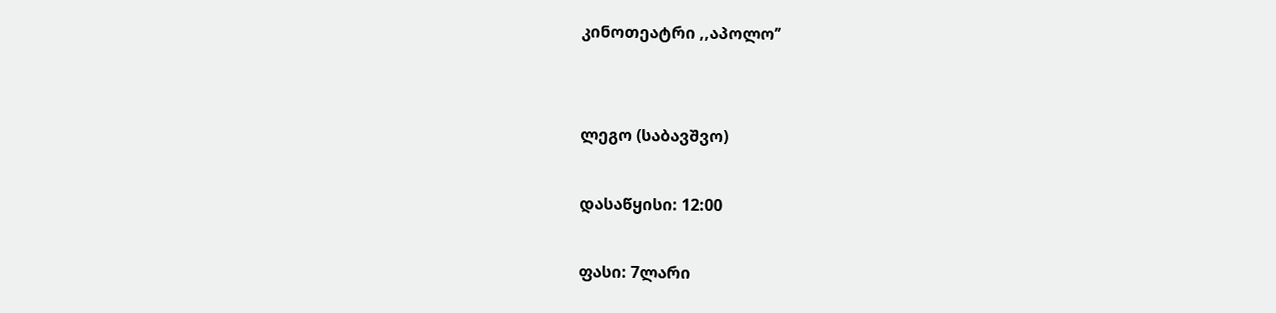კინოთეატრი ,,აპოლო’’


ლეგო (საბავშვო)

დასაწყისი: 12:00

ფასი: 7ლარი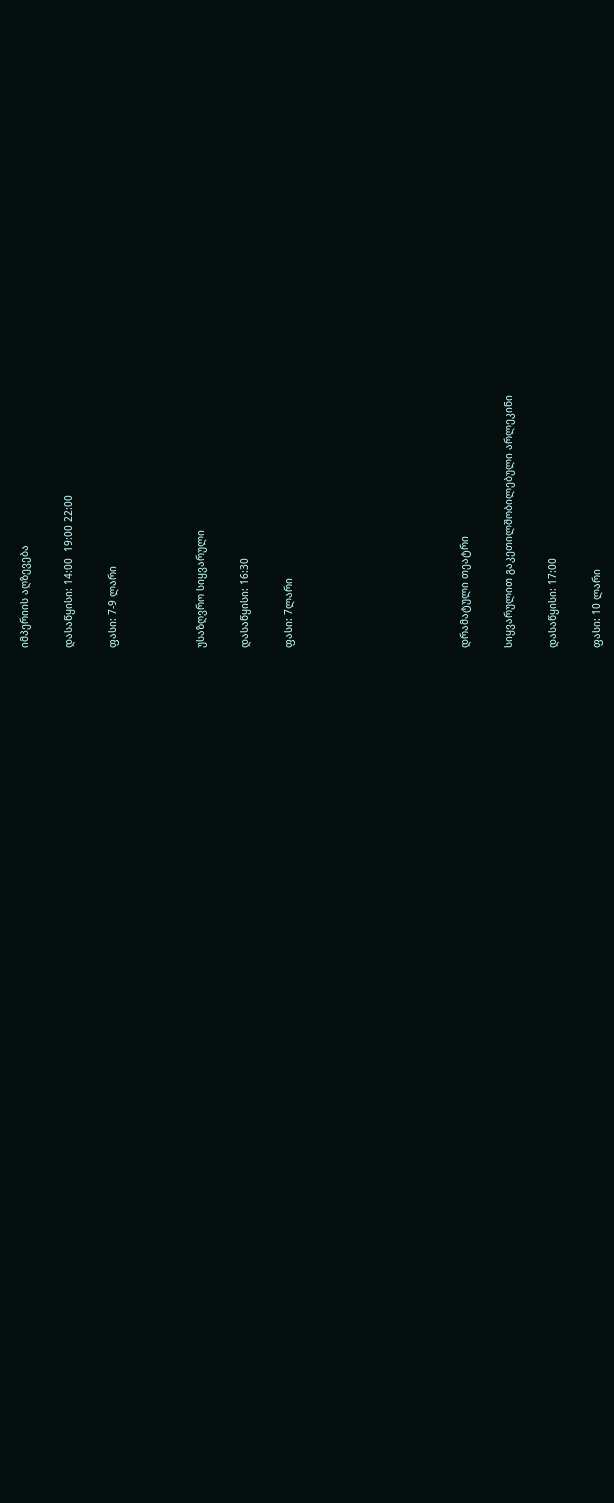იმპერიის აღზევება

დასაწყისი: 14:00  19:00 22:00

ფასი: 7-9 ლარი



უსაზღვრო სიყვარული

დასაწყისი: 16:30

ფასი: 7ლარი







დრამატული თეატრი

სიყვარულით გაკეთილშობილებული არლეკინი

დასაწყისი: 17:00

ფასი: 10 ლარი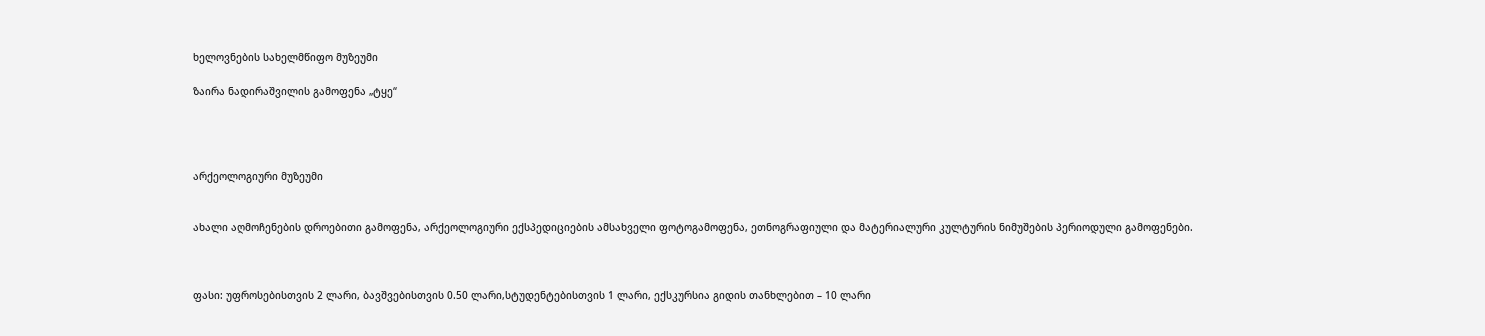ხელოვნების სახელმწიფო მუზეუმი

ზაირა ნადირაშვილის გამოფენა „ტყე“




არქეოლოგიური მუზეუმი


ახალი აღმოჩენების დროებითი გამოფენა, არქეოლოგიური ექსპედიციების ამსახველი ფოტოგამოფენა, ეთნოგრაფიული და მატერიალური კულტურის ნიმუშების პერიოდული გამოფენები.



ფასი: უფროსებისთვის 2 ლარი, ბავშვებისთვის 0.50 ლარი,სტუდენტებისთვის 1 ლარი, ექსკურსია გიდის თანხლებით – 10 ლარი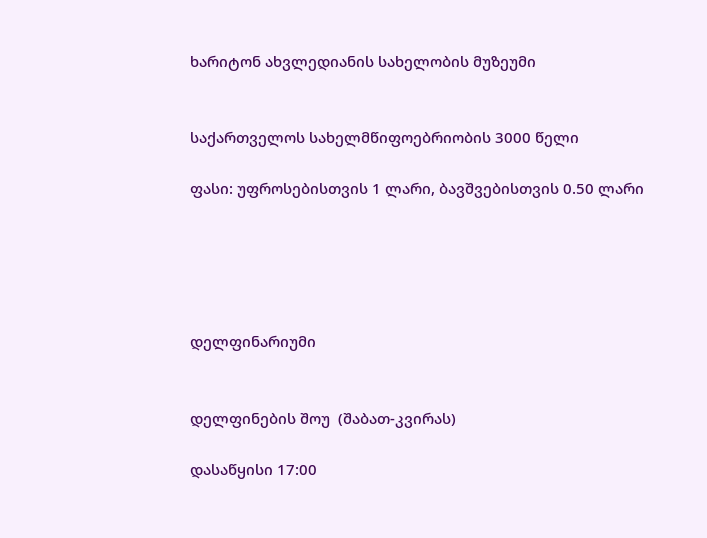ხარიტონ ახვლედიანის სახელობის მუზეუმი


საქართველოს სახელმწიფოებრიობის 3000 წელი

ფასი: უფროსებისთვის 1 ლარი, ბავშვებისთვის 0.50 ლარი





დელფინარიუმი


დელფინების შოუ  (შაბათ-კვირას)

დასაწყისი 17:00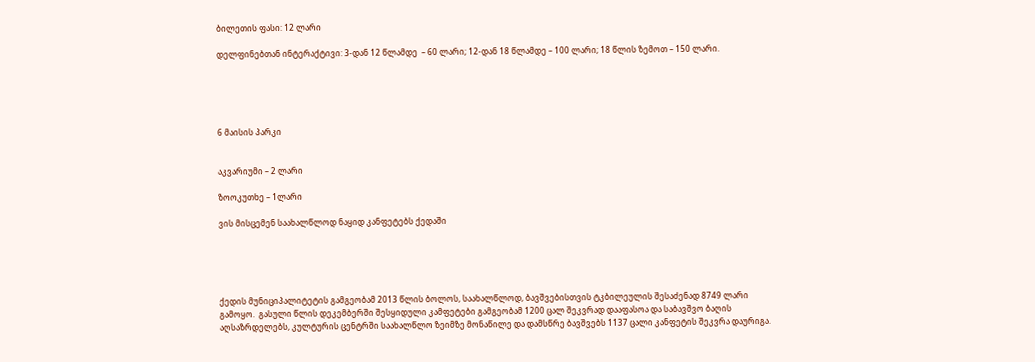ბილეთის ფასი: 12 ლარი

დელფინებთან ინტერაქტივი: 3-დან 12 წლამდე  – 60 ლარი; 12-დან 18 წლამდე – 100 ლარი; 18 წლის ზემოთ – 150 ლარი.





6 მაისის პარკი


აკვარიუმი – 2 ლარი

ზოოკუთხე – 1ლარი

ვის მისცემენ საახალწლოდ ნაყიდ კანფეტებს ქედაში





ქედის მუნიციპალიტეტის გამგეობამ 2013 წლის ბოლოს, საახალწლოდ, ბავშვებისთვის ტკბილეულის შესაძენად 8749 ლარი გამოყო.  გასული წლის დეკემბერში შესყიდული კამფეტები გამგეობამ 1200 ცალ შეკვრად დააფასოა და საბავშვო ბაღის აღსაზრდელებს, კულტურის ცენტრში საახალწლო ზეიმზე მონაწილე და დამსწრე ბავშვებს 1137 ცალი კანფეტის შეკვრა დაურიგა.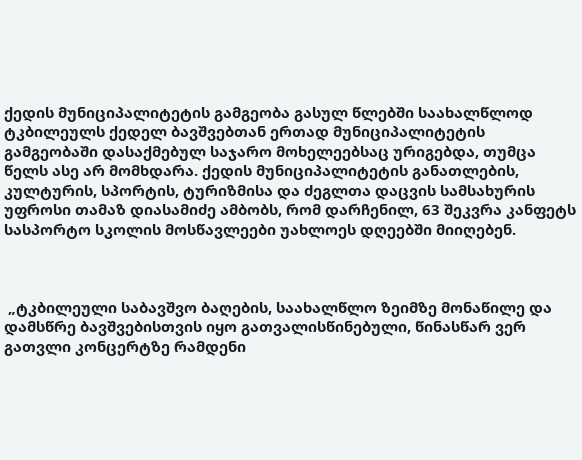ქედის მუნიციპალიტეტის გამგეობა გასულ წლებში საახალწლოდ ტკბილეულს ქედელ ბავშვებთან ერთად მუნიციპალიტეტის გამგეობაში დასაქმებულ საჯარო მოხელეებსაც ურიგებდა, თუმცა წელს ასე არ მომხდარა. ქედის მუნიციპალიტეტის განათლების, კულტურის, სპორტის, ტურიზმისა და ძეგლთა დაცვის სამსახურის უფროსი თამაზ დიასამიძე ამბობს, რომ დარჩენილ, 63 შეკვრა კანფეტს სასპორტო სკოლის მოსწავლეები უახლოეს დღეებში მიიღებენ.



 „ტკბილეული საბავშვო ბაღების, საახალწლო ზეიმზე მონაწილე და დამსწრე ბავშვებისთვის იყო გათვალისწინებული, წინასწარ ვერ გათვლი კონცერტზე რამდენი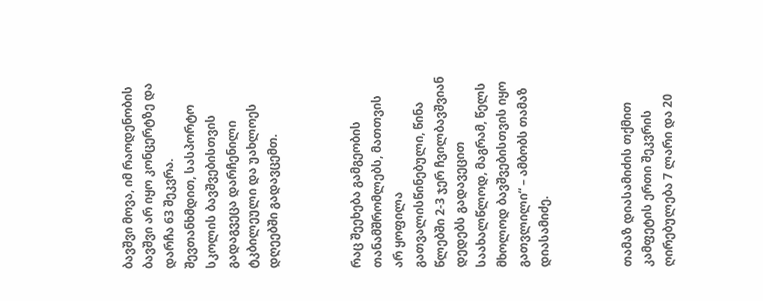ბავშვი მოვა, იმ რაოდენობის ბავშვი არ იყო კონცერტზე და დარჩა 63 შეკვრა. შევთანხმდით, სასპორტო სკოლის ბავშვებისთვის გადაგვეცა დარჩენილი ტკბილეული და უახლოეს დღეებში გადავცემთ.



რაც შეეხება გამგეობის თანამშრომლებს, მათთვის არ ყოფილა გათვალისწინებული, წინა წლებში 2-3 ჯერ ჩვილბავშვიან დედებს გადავეცით საახალწლოდ, მაგრამ, წელს მხოლოდ ბავშვებისთვის იყო გათვლილი“ – ამბობს თამაზ დიასამიძე.



თამაზ დიასამიძის თქმით კამფეტის ერთი შეკვრის ღირებულება 7 ლარი და 20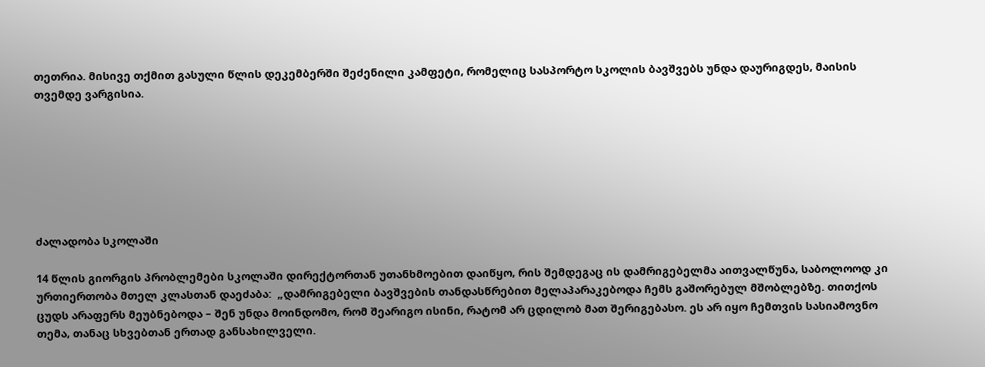თეთრია. მისივე თქმით გასული წლის დეკემბერში შეძენილი კამფეტი, რომელიც სასპორტო სკოლის ბავშვებს უნდა დაურიგდეს, მაისის თვემდე ვარგისია.







ძალადობა სკოლაში

14 წლის გიორგის პრობლემები სკოლაში დირექტორთან უთანხმოებით დაიწყო, რის შემდეგაც ის დამრიგებელმა აითვალწუნა, საბოლოოდ კი ურთიერთობა მთელ კლასთან დაეძაბა:  „დამრიგებელი ბავშვების თანდასწრებით მელაპარაკებოდა ჩემს გაშორებულ მშობლებზე. თითქოს ცუდს არაფერს მეუბნებოდა – შენ უნდა მოინდომო, რომ შეარიგო ისინი, რატომ არ ცდილობ მათ შერიგებასო. ეს არ იყო ჩემთვის სასიამოვნო თემა, თანაც სხვებთან ერთად განსახილველი.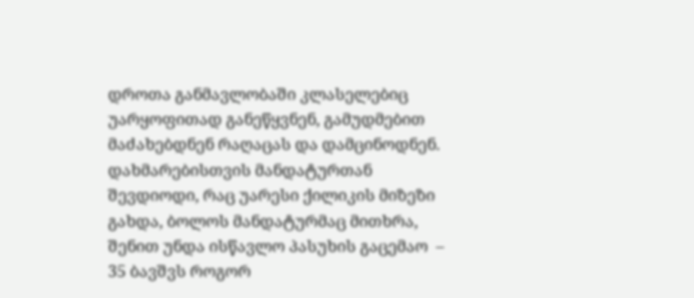დროთა განმავლობაში კლასელებიც უარყოფითად განეწყვნენ, გამუდმებით მაძახებდნენ რაღაცას და დამცინოდნენ. დახმარებისთვის მანდატურთან შევდიოდი, რაც უარესი ქილიკის მიზეზი გახდა, ბოლოს მანდატურმაც მითხრა, შენით უნდა ისწავლო პასუხის გაცემაო  – 35 ბავშვს როგორ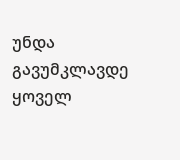უნდა გავუმკლავდე ყოველ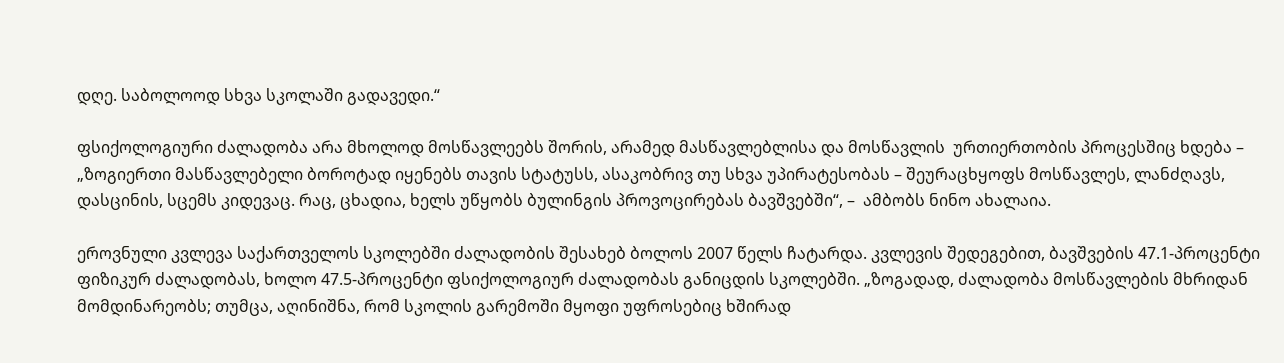დღე. საბოლოოდ სხვა სკოლაში გადავედი.“

ფსიქოლოგიური ძალადობა არა მხოლოდ მოსწავლეებს შორის, არამედ მასწავლებლისა და მოსწავლის  ურთიერთობის პროცესშიც ხდება – „ზოგიერთი მასწავლებელი ბოროტად იყენებს თავის სტატუსს, ასაკობრივ თუ სხვა უპირატესობას – შეურაცხყოფს მოსწავლეს, ლანძღავს, დასცინის, სცემს კიდევაც. რაც, ცხადია, ხელს უწყობს ბულინგის პროვოცირებას ბავშვებში“, –  ამბობს ნინო ახალაია.

ეროვნული კვლევა საქართველოს სკოლებში ძალადობის შესახებ ბოლოს 2007 წელს ჩატარდა. კვლევის შედეგებით, ბავშვების 47.1-პროცენტი ფიზიკურ ძალადობას, ხოლო 47.5-პროცენტი ფსიქოლოგიურ ძალადობას განიცდის სკოლებში. „ზოგადად, ძალადობა მოსწავლების მხრიდან მომდინარეობს; თუმცა, აღინიშნა, რომ სკოლის გარემოში მყოფი უფროსებიც ხშირად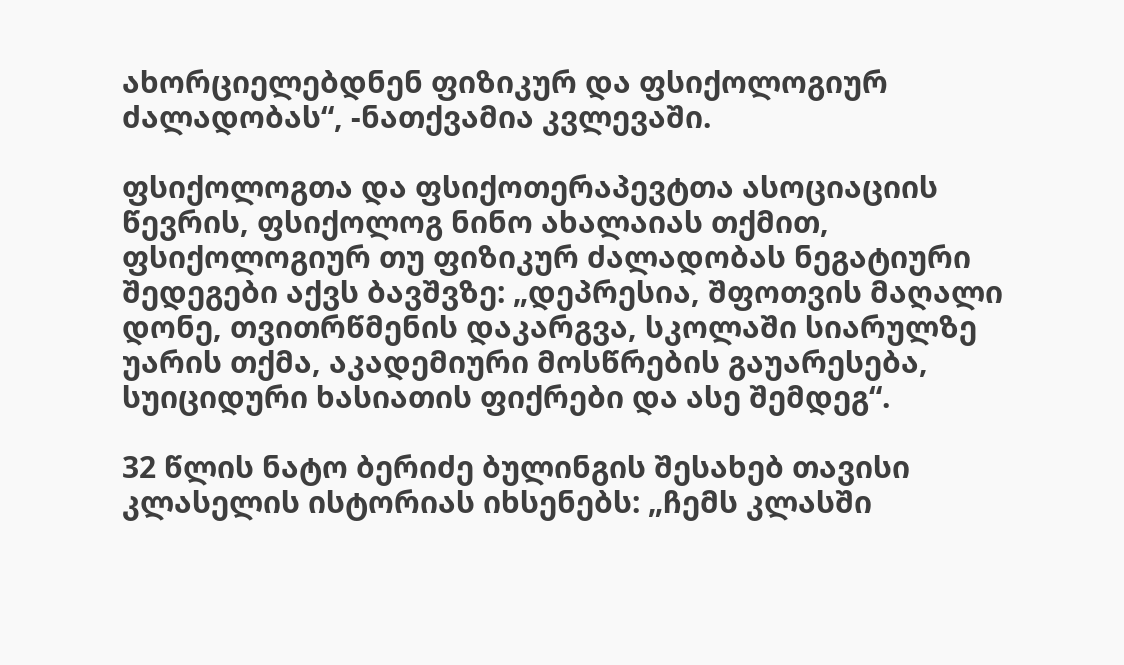ახორციელებდნენ ფიზიკურ და ფსიქოლოგიურ ძალადობას“, -ნათქვამია კვლევაში.

ფსიქოლოგთა და ფსიქოთერაპევტთა ასოციაციის წევრის, ფსიქოლოგ ნინო ახალაიას თქმით,  ფსიქოლოგიურ თუ ფიზიკურ ძალადობას ნეგატიური შედეგები აქვს ბავშვზე: „დეპრესია, შფოთვის მაღალი დონე, თვითრწმენის დაკარგვა, სკოლაში სიარულზე უარის თქმა, აკადემიური მოსწრების გაუარესება, სუიციდური ხასიათის ფიქრები და ასე შემდეგ“.

32 წლის ნატო ბერიძე ბულინგის შესახებ თავისი კლასელის ისტორიას იხსენებს: „ჩემს კლასში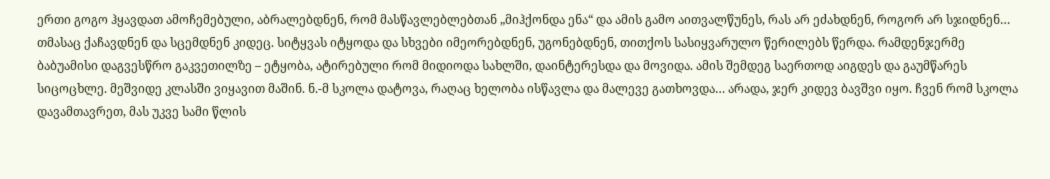ერთი გოგო ჰყავდათ ამოჩემებული, აბრალებდნენ, რომ მასწავლებლებთან „მიჰქონდა ენა“ და ამის გამო აითვალწუნეს, რას არ ეძახდნენ, როგორ არ სჯიდნენ… თმასაც ქაჩავდნენ და სცემდნენ კიდეც. სიტყვას იტყოდა და სხვები იმეორებდნენ, უგონებდნენ, თითქოს სასიყვარულო წერილებს წერდა. რამდენჯერმე ბაბუამისი დაგვესწრო გაკვეთილზე – ეტყობა, ატირებული რომ მიდიოდა სახლში, დაინტერესდა და მოვიდა. ამის შემდეგ საერთოდ აიგდეს და გაუმწარეს სიცოცხლე. მეშვიდე კლასში ვიყავით მაშინ. ნ.-მ სკოლა დატოვა, რაღაც ხელობა ისწავლა და მალევე გათხოვდა… არადა, ჯერ კიდევ ბავშვი იყო. ჩვენ რომ სკოლა დავამთავრეთ, მას უკვე სამი წლის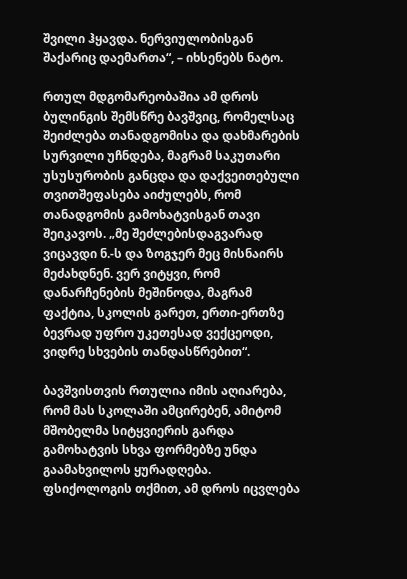შვილი ჰყავდა. ნერვიულობისგან შაქარიც დაემართა“, – იხსენებს ნატო.

რთულ მდგომარეობაშია ამ დროს ბულინგის შემსწრე ბავშვიც, რომელსაც შეიძლება თანადგომისა და დახმარების სურვილი უჩნდება, მაგრამ საკუთარი უსუსურობის განცდა და დაქვეითებული თვითშეფასება აიძულებს, რომ თანადგომის გამოხატვისგან თავი შეიკავოს. „მე შეძლებისდაგვარად ვიცავდი ნ.-ს და ზოგჯერ მეც მისნაირს მეძახდნენ. ვერ ვიტყვი, რომ დანარჩენების მეშინოდა, მაგრამ ფაქტია, სკოლის გარეთ, ერთი-ერთზე ბევრად უფრო უკეთესად ვექცეოდი, ვიდრე სხვების თანდასწრებით“.

ბავშვისთვის რთულია იმის აღიარება, რომ მას სკოლაში ამცირებენ, ამიტომ მშობელმა სიტყვიერის გარდა გამოხატვის სხვა ფორმებზე უნდა გაამახვილოს ყურადღება. ფსიქოლოგის თქმით, ამ დროს იცვლება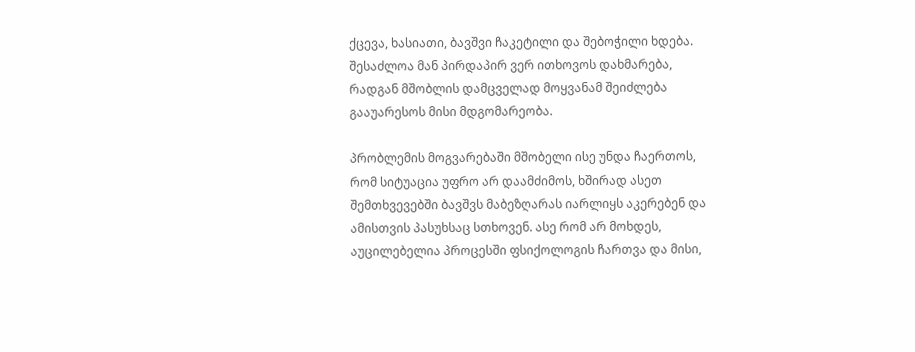ქცევა, ხასიათი, ბავშვი ჩაკეტილი და შებოჭილი ხდება. შესაძლოა მან პირდაპირ ვერ ითხოვოს დახმარება, რადგან მშობლის დამცველად მოყვანამ შეიძლება გააუარესოს მისი მდგომარეობა.

პრობლემის მოგვარებაში მშობელი ისე უნდა ჩაერთოს, რომ სიტუაცია უფრო არ დაამძიმოს, ხშირად ასეთ შემთხვევებში ბავშვს მაბეზღარას იარლიყს აკერებენ და ამისთვის პასუხსაც სთხოვენ. ასე რომ არ მოხდეს, აუცილებელია პროცესში ფსიქოლოგის ჩართვა და მისი,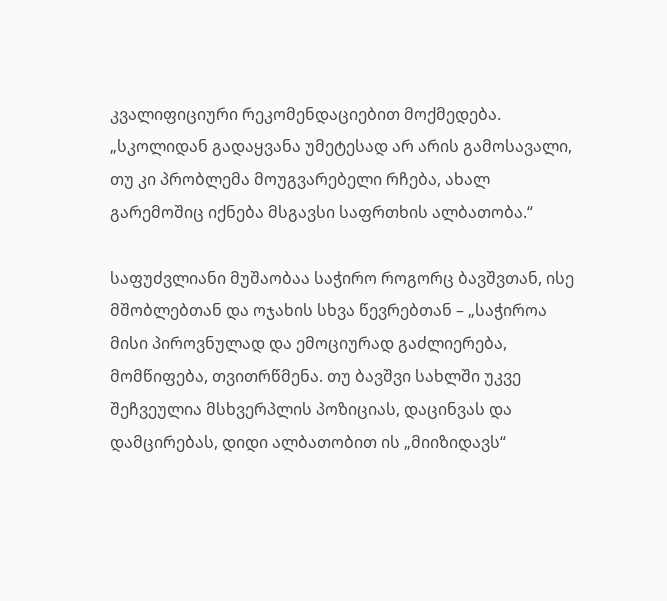კვალიფიციური რეკომენდაციებით მოქმედება. „სკოლიდან გადაყვანა უმეტესად არ არის გამოსავალი, თუ კი პრობლემა მოუგვარებელი რჩება, ახალ გარემოშიც იქნება მსგავსი საფრთხის ალბათობა.“

საფუძვლიანი მუშაობაა საჭირო როგორც ბავშვთან, ისე მშობლებთან და ოჯახის სხვა წევრებთან – „საჭიროა მისი პიროვნულად და ემოციურად გაძლიერება, მომწიფება, თვითრწმენა. თუ ბავშვი სახლში უკვე შეჩვეულია მსხვერპლის პოზიციას, დაცინვას და დამცირებას, დიდი ალბათობით ის „მიიზიდავს“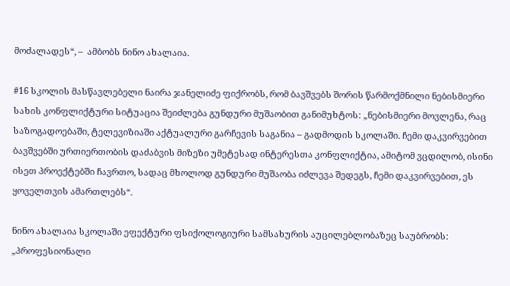მოძალადეს“, –  ამბობს ნინო ახალაია.

#16 სკოლის მასწავლებელი ნაირა ჯანელიძე ფიქრობს, რომ ბავშვებს შორის წარმოქმნილი ნებისმიერი სახის კონფლიქტური სიტუაცია შეიძლება გუნდური მუშაობით განიმუხტოს: „ნებისმიერი მოვლენა, რაც საზოგადოებაში, ტელევიზიაში აქტუალური გარჩევის საგანია – გადმოდის სკოლაში. ჩემი დაკვირვებით ბავშვებში ურთიერთობის დაძაბვის მიზეზი უმეტესად ინტერესთა კონფლიქტია, ამიტომ ვცდილობ, ისინი ისეთ პროექტებში ჩავრთო, სადაც მხოლოდ გუნდური მუშაობა იძლევა შედეგს, ჩემი დაკვირვებით, ეს ყოველთვის ამართლებს“.

ნინო ახალაია სკოლაში ეფექტური ფსიქოლოგიური სამსახურის აუცილებლობაზეც საუბრობს: „პროფესიონალი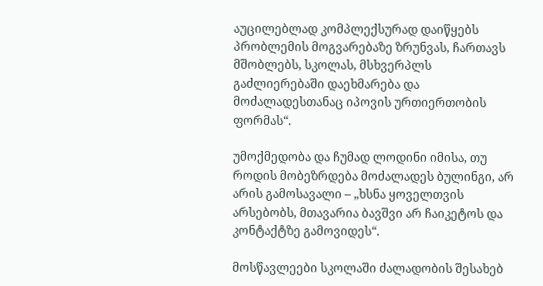აუცილებლად კომპლექსურად დაიწყებს პრობლემის მოგვარებაზე ზრუნვას, ჩართავს მშობლებს, სკოლას, მსხვერპლს გაძლიერებაში დაეხმარება და  მოძალადესთანაც იპოვის ურთიერთობის ფორმას“.

უმოქმედობა და ჩუმად ლოდინი იმისა, თუ როდის მობეზრდება მოძალადეს ბულინგი, არ არის გამოსავალი – „ხსნა ყოველთვის არსებობს, მთავარია ბავშვი არ ჩაიკეტოს და კონტაქტზე გამოვიდეს“.

მოსწავლეები სკოლაში ძალადობის შესახებ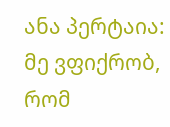ანა პერტაია: მე ვფიქრობ, რომ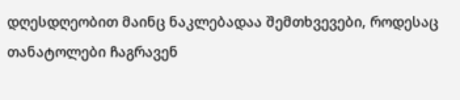დღესდღეობით მაინც ნაკლებადაა შემთხვევები, როდესაც თანატოლები ჩაგრავენ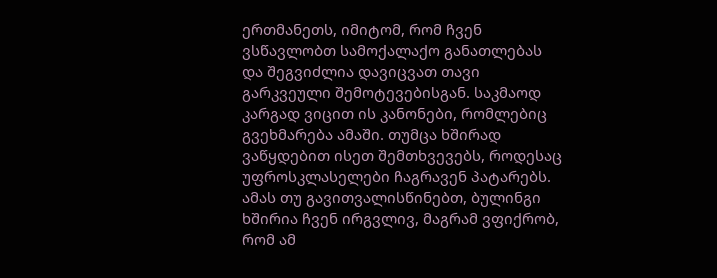ერთმანეთს, იმიტომ, რომ ჩვენ ვსწავლობთ სამოქალაქო განათლებას და შეგვიძლია დავიცვათ თავი გარკვეული შემოტევებისგან. საკმაოდ კარგად ვიცით ის კანონები, რომლებიც გვეხმარება ამაში. თუმცა ხშირად ვაწყდებით ისეთ შემთხვევებს, როდესაც უფროსკლასელები ჩაგრავენ პატარებს. ამას თუ გავითვალისწინებთ, ბულინგი ხშირია ჩვენ ირგვლივ, მაგრამ ვფიქრობ, რომ ამ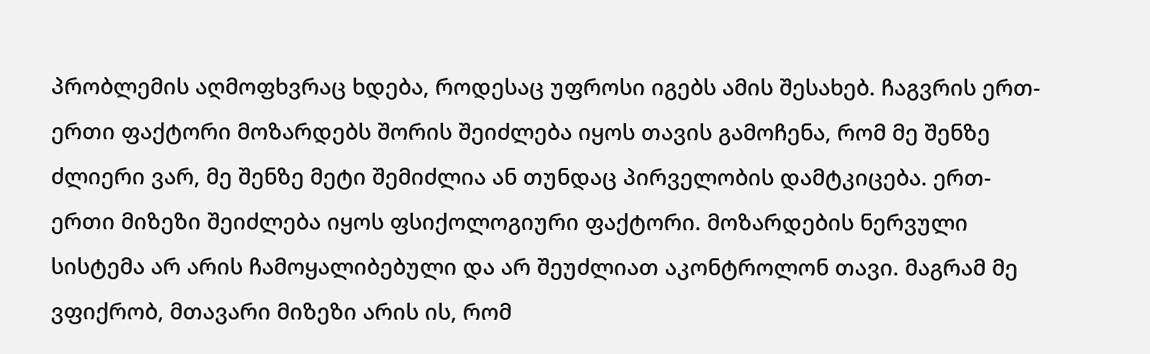პრობლემის აღმოფხვრაც ხდება, როდესაც უფროსი იგებს ამის შესახებ. ჩაგვრის ერთ-ერთი ფაქტორი მოზარდებს შორის შეიძლება იყოს თავის გამოჩენა, რომ მე შენზე ძლიერი ვარ, მე შენზე მეტი შემიძლია ან თუნდაც პირველობის დამტკიცება. ერთ-ერთი მიზეზი შეიძლება იყოს ფსიქოლოგიური ფაქტორი. მოზარდების ნერვული სისტემა არ არის ჩამოყალიბებული და არ შეუძლიათ აკონტროლონ თავი. მაგრამ მე ვფიქრობ, მთავარი მიზეზი არის ის, რომ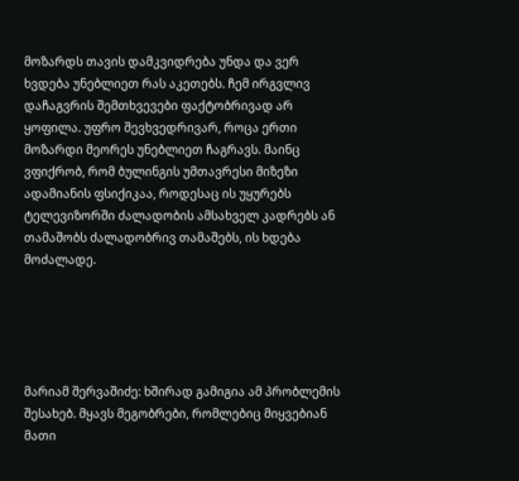მოზარდს თავის დამკვიდრება უნდა და ვერ ხვდება უნებლიეთ რას აკეთებს. ჩემ ირგვლივ დაჩაგვრის შემთხვევები ფაქტობრივად არ ყოფილა. უფრო შევხვედრივარ, როცა ერთი მოზარდი მეორეს უნებლიეთ ჩაგრავს. მაინც ვფიქრობ, რომ ბულინგის უმთავრესი მიზეზი ადამიანის ფსიქიკაა, როდესაც ის უყურებს ტელევიზორში ძალადობის ამსახველ კადრებს ან თამაშობს ძალადობრივ თამაშებს, ის ხდება მოძალადე.





მარიამ შერვაშიძე: ხშირად გამიგია ამ პრობლემის შესახებ. მყავს მეგობრები, რომლებიც მიყვებიან მათი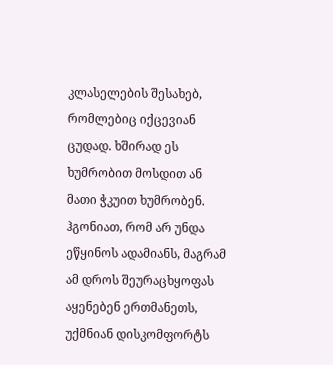კლასელების შესახებ, რომლებიც იქცევიან ცუდად. ხშირად ეს ხუმრობით მოსდით ან მათი ჭკუით ხუმრობენ. ჰგონიათ, რომ არ უნდა ეწყინოს ადამიანს, მაგრამ ამ დროს შეურაცხყოფას აყენებენ ერთმანეთს, უქმნიან დისკომფორტს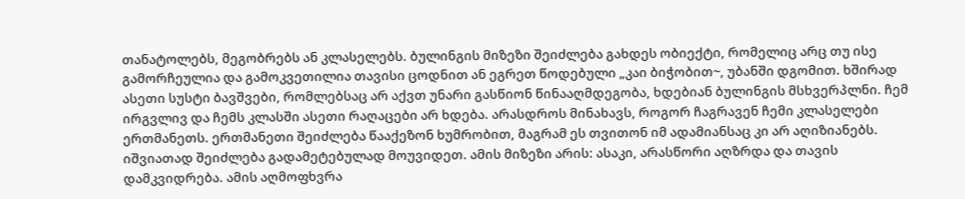თანატოლებს, მეგობრებს ან კლასელებს. ბულინგის მიზეზი შეიძლება გახდეს ობიექტი, რომელიც არც თუ ისე გამორჩეულია და გამოკვეთილია თავისი ცოდნით ან ეგრეთ წოდებული „კაი ბიჭობით~, უბანში დგომით. ხშირად ასეთი სუსტი ბავშვები, რომლებსაც არ აქვთ უნარი გასწიონ წინააღმდეგობა, ხდებიან ბულინგის მსხვერპლნი. ჩემ ირგვლივ და ჩემს კლასში ასეთი რაღაცები არ ხდება. არასდროს მინახავს, როგორ ჩაგრავენ ჩემი კლასელები ერთმანეთს. ერთმანეთი შეიძლება წააქეზონ ხუმრობით, მაგრამ ეს თვითონ იმ ადამიანსაც კი არ აღიზიანებს. იშვიათად შეიძლება გადამეტებულად მოუვიდეთ. ამის მიზეზი არის: ასაკი, არასწორი აღზრდა და თავის დამკვიდრება. ამის აღმოფხვრა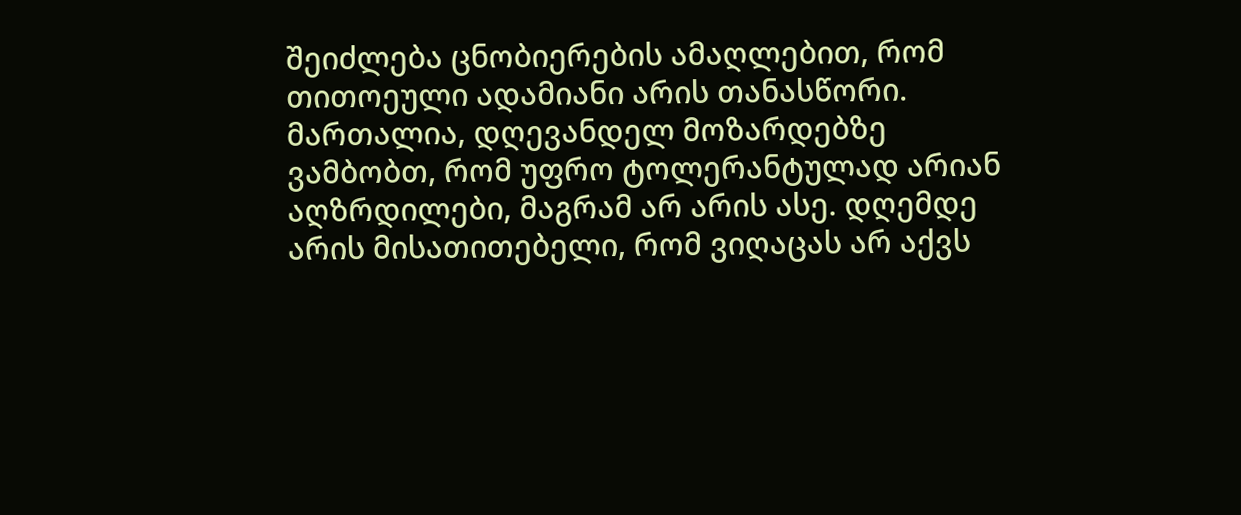შეიძლება ცნობიერების ამაღლებით, რომ თითოეული ადამიანი არის თანასწორი. მართალია, დღევანდელ მოზარდებზე ვამბობთ, რომ უფრო ტოლერანტულად არიან აღზრდილები, მაგრამ არ არის ასე. დღემდე არის მისათითებელი, რომ ვიღაცას არ აქვს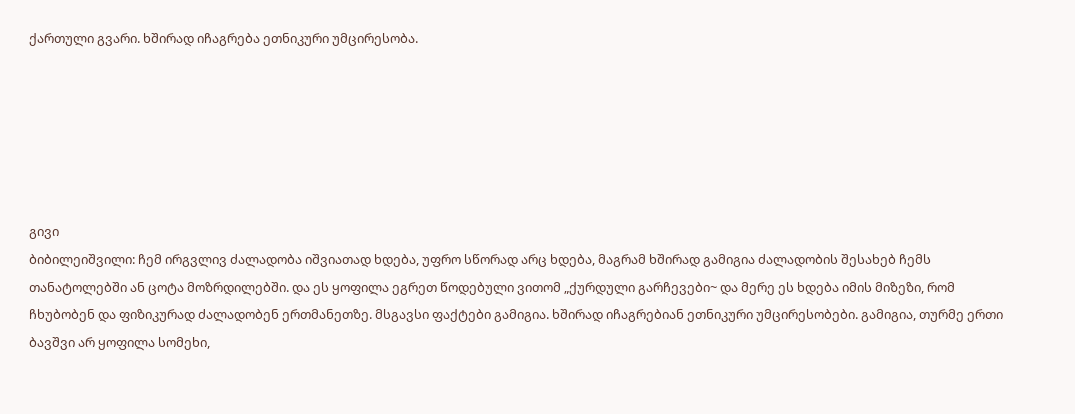ქართული გვარი. ხშირად იჩაგრება ეთნიკური უმცირესობა.






გივი
ბიბილეიშვილი: ჩემ ირგვლივ ძალადობა იშვიათად ხდება, უფრო სწორად არც ხდება, მაგრამ ხშირად გამიგია ძალადობის შესახებ ჩემს თანატოლებში ან ცოტა მოზრდილებში. და ეს ყოფილა ეგრეთ წოდებული ვითომ „ქურდული გარჩევები~ და მერე ეს ხდება იმის მიზეზი, რომ ჩხუბობენ და ფიზიკურად ძალადობენ ერთმანეთზე. მსგავსი ფაქტები გამიგია. ხშირად იჩაგრებიან ეთნიკური უმცირესობები. გამიგია, თურმე ერთი ბავშვი არ ყოფილა სომეხი,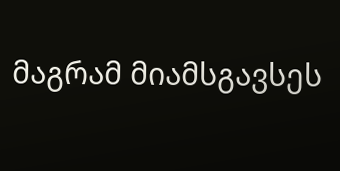მაგრამ მიამსგავსეს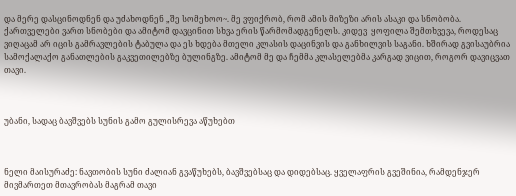და მერე დასცინოდნენ და უძახოდნენ „შე სომეხოო~. მე ვფიქრობ, რომ ამის მიზეზი არის ასაკი და სნობობა. ქართველები ვართ სნობები და ამიტომ დავცინით სხვა ერის წარმომადგენელს. კიდევ  ყოფილა შემთხვევა, როდესაც ვიღაცამ არ იცის გამრავლების ტაბულა და ეს ხდება მთელი კლასის დაცინვის და განხილვის საგანი. ხშირად გვისაუბრია სამოქალაქო განათლების გაკვეთილებზე ბულინგზე. ამიტომ მე და ჩემმა კლასელებმა კარგად ვიცით, როგორ დავიცვათ თავი.



უბანი, სადაც ბავშვებს სუნის გამო გულისრევა აწუხებთ



ნელი მაისურაძე: ნავთობის სუნი ძალიან გვაწუხებს, ბავშვებსაც და დიდებსაც. ყველაფრის გვეშინია, რამდენჯერ მივმართეთ მთავრობას მაგრამ თავი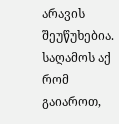არავის შეუწუხებია. საღამოს აქ რომ გაიაროთ,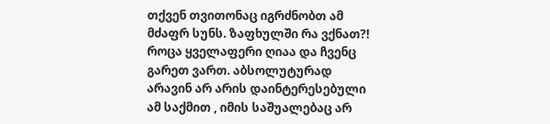თქვენ თვითონაც იგრძნობთ ამ მძაფრ სუნს. ზაფხულში რა ვქნათ?! როცა ყველაფერი ღიაა და ჩვენც გარეთ ვართ. აბსოლუტურად არავინ არ არის დაინტერესებული ამ საქმით , იმის საშუალებაც არ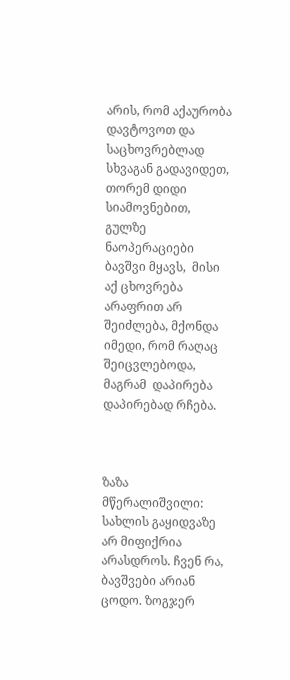არის, რომ აქაურობა დავტოვოთ და საცხოვრებლად სხვაგან გადავიდეთ, თორემ დიდი სიამოვნებით, გულზე ნაოპერაციები ბავშვი მყავს,  მისი აქ ცხოვრება არაფრით არ შეიძლება, მქონდა იმედი, რომ რაღაც შეიცვლებოდა, მაგრამ  დაპირება დაპირებად რჩება.



ზაზა მწერალიშვილი: სახლის გაყიდვაზე არ მიფიქრია არასდროს. ჩვენ რა, ბავშვები არიან ცოდო. ზოგჯერ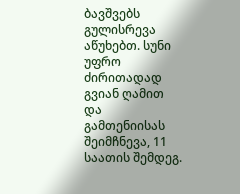ბავშვებს  გულისრევა აწუხებთ. სუნი უფრო ძირითადად გვიან ღამით და გამთენიისას შეიმჩნევა, 11 საათის შემდეგ.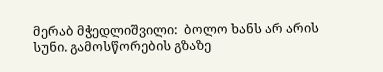მერაბ მჭედლიშვილი:  ბოლო ხანს არ არის სუნი. გამოსწორების გზაზე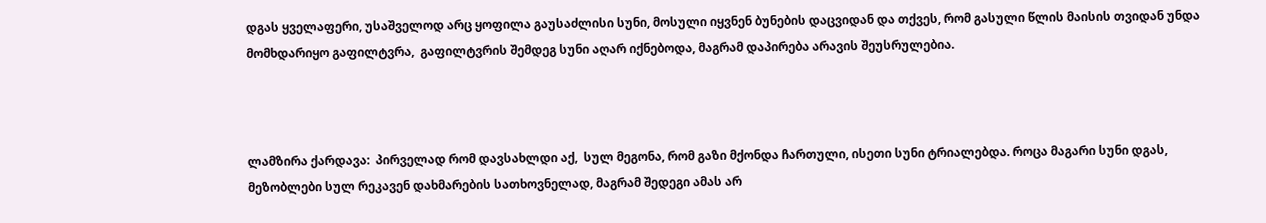დგას ყველაფერი, უსაშველოდ არც ყოფილა გაუსაძლისი სუნი, მოსული იყვნენ ბუნების დაცვიდან და თქვეს, რომ გასული წლის მაისის თვიდან უნდა მომხდარიყო გაფილტვრა,  გაფილტვრის შემდეგ სუნი აღარ იქნებოდა, მაგრამ დაპირება არავის შეუსრულებია.



ლამზირა ქარდავა:  პირველად რომ დავსახლდი აქ,  სულ მეგონა, რომ გაზი მქონდა ჩართული, ისეთი სუნი ტრიალებდა. როცა მაგარი სუნი დგას, მეზობლები სულ რეკავენ დახმარების სათხოვნელად, მაგრამ შედეგი ამას არ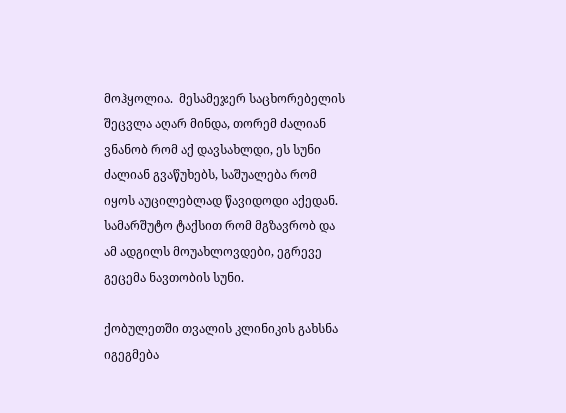მოჰყოლია.  მესამეჯერ საცხორებელის შეცვლა აღარ მინდა, თორემ ძალიან ვნანობ რომ აქ დავსახლდი, ეს სუნი ძალიან გვაწუხებს, საშუალება რომ იყოს აუცილებლად წავიდოდი აქედან. სამარშუტო ტაქსით რომ მგზავრობ და ამ ადგილს მოუახლოვდები, ეგრევე გეცემა ნავთობის სუნი.

ქობულეთში თვალის კლინიკის გახსნა იგეგმება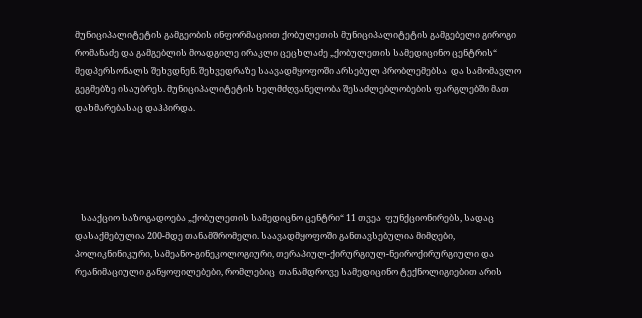მუნიციპალიტეტის გამგეობის ინფორმაციით ქობულეთის მუნიციპალიტეტის გამგებელი გიროგი რომანაძე და გამგებლის მოადგილე ირაკლი ცეცხლაძე „ქობულეთის სამედიცინო ცენტრის“ მედპერსონალს შეხვდნენ. შეხვედრაზე საავადმყოფოში არსებულ პრობლემებსა  და სამომავლო გეგმებზე ისაუბრეს. მუნიციპალიტეტის ხელმძღვანელობა შესაძლებლობების ფარგლებში მათ დახმარებასაც დაჰპირდა.





   სააქციო საზოგადოება „ქობულეთის სამედიცნო ცენტრი“ 11 თვეა  ფუნქციონირებს, სადაც დასაქმებულია 200-მდე თანამშრომელი. საავადმყოფოში განთავსებულია მიმღები, პოლიკნინიკური, სამეანო-გინეკოლოგიური, თერაპიულ-ქირურგიულ-ნეიროქირურგიული და რეანიმაციული განყოფილებები, რომლებიც  თანამდროვე სამედიცინო ტექნოლიგიებით არის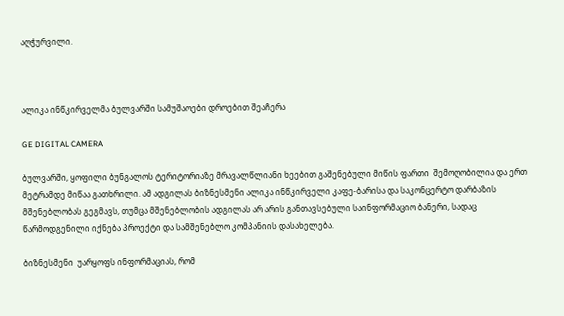აღჭურვილი.



ალიკა ინწკირველმა ბულვარში სამუშაოები დროებით შეაჩერა

GE DIGITAL CAMERA

ბულვარში, ყოფილი ბუნგალოს ტერიტორიაზე მრავალწლიანი ხეებით გაშენებული მიწის ფართი  შემოღობილია და ერთ მეტრამდე მიწაა გათხრილი. ამ ადგილას ბიზნესმენი ალიკა ინწკირველი კაფე-ბარისა და საკონცერტო დარბაზის მშენებლობას გეგმავს, თუმცა მშენებლობის ადგილას არ არის განთავსებული საინფორმაციო ბანერი, სადაც წარმოდგენილი იქნება პროექტი და სამშენებლო კომპანიის დასახელება.

ბიზნესმენი  უარყოფს ინფორმაციას, რომ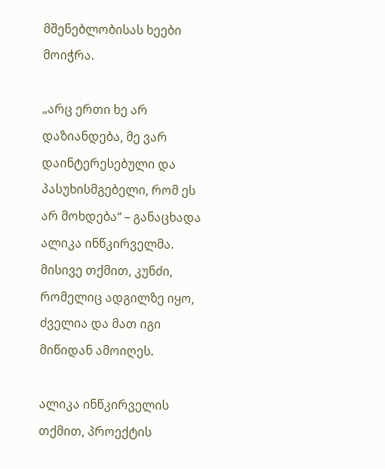მშენებლობისას ხეები მოიჭრა.

„არც ერთი ხე არ დაზიანდება, მე ვარ დაინტერესებული და პასუხისმგებელი, რომ ეს არ მოხდება“ – განაცხადა ალიკა ინწკირველმა.  მისივე თქმით, კუნძი, რომელიც ადგილზე იყო, ძველია და მათ იგი მიწიდან ამოიღეს.

ალიკა ინწკირველის თქმით, პროექტის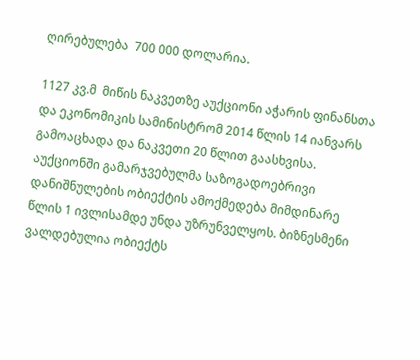ღირებულება  700 000 დოლარია.

1127 კვ.მ  მიწის ნაკვეთზე აუქციონი აჭარის ფინანსთა და ეკონომიკის სამინისტრომ 2014 წლის 14 იანვარს გამოაცხადა და ნაკვეთი 20 წლით გაასხვისა. აუქციონში გამარჯვებულმა საზოგადოებრივი დანიშნულების ობიექტის ამოქმედება მიმდინარე წლის 1 ივლისამდე უნდა უზრუნველყოს. ბიზნესმენი ვალდებულია ობიექტს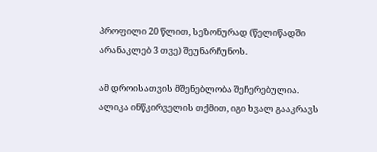პროფილი 20 წლით, სეზონურად (წელიწადში არანაკლებ 3 თვე) შეუნარჩუნოს.

ამ დროისათვის მშენებლობა შეჩერებულია. ალიკა ინწკირველის თქმით, იგი ხვალ გააკრავს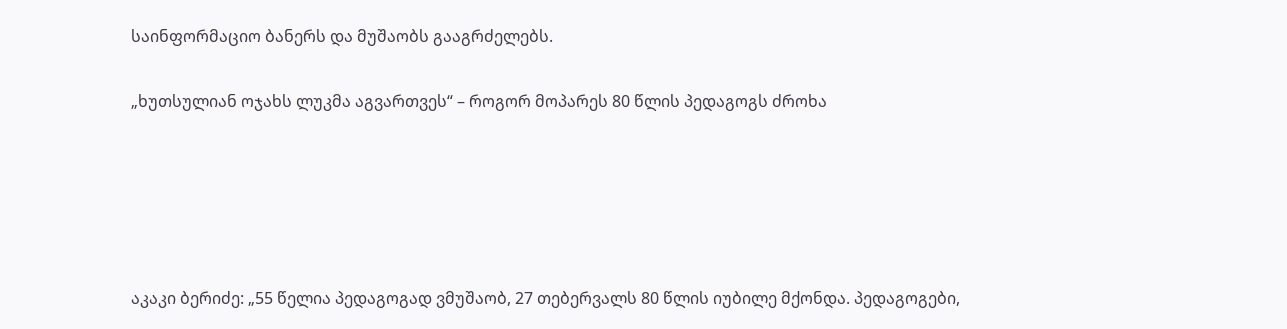საინფორმაციო ბანერს და მუშაობს გააგრძელებს.

„ხუთსულიან ოჯახს ლუკმა აგვართვეს“ – როგორ მოპარეს 80 წლის პედაგოგს ძროხა





აკაკი ბერიძე: „55 წელია პედაგოგად ვმუშაობ, 27 თებერვალს 80 წლის იუბილე მქონდა. პედაგოგები,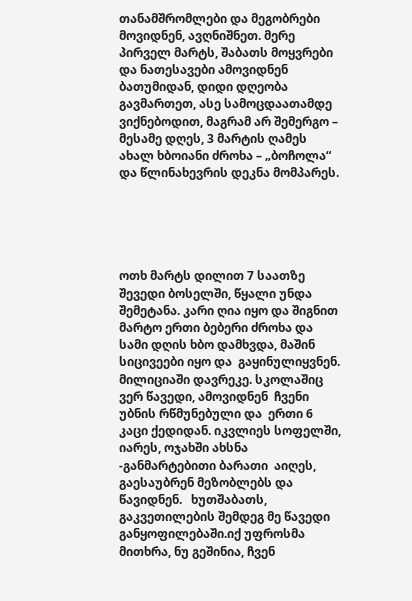თანამშრომლები და მეგობრები მოვიდნენ, ავღნიშნეთ. მერე პირველ მარტს, შაბათს მოყვრები და ნათესავები ამოვიდნენ ბათუმიდან, დიდი დღეობა გავმართეთ, ასე სამოცდაათამდე ვიქნებოდით, მაგრამ არ შემერგო –  მესამე დღეს, 3 მარტის ღამეს ახალ ხბოიანი ძროხა – „ბოჩოლა“ და წლინახევრის დეკნა მომპარეს.





ოთხ მარტს დილით 7 საათზე შევედი ბოსელში, წყალი უნდა შემეტანა. კარი ღია იყო და შიგნით მარტო ერთი ბებერი ძროხა და სამი დღის ხბო დამხვდა, მაშინ სიცივეები იყო და  გაყინულიყვნენ. მილიციაში დავრეკე. სკოლაშიც ვერ წავედი, ამოვიდნენ  ჩვენი უბნის რწმუნებული და  ერთი 6 კაცი ქედიდან. იკვლიეს სოფელში, იარეს, ოჯახში ახსნა -განმარტებითი ბარათი  აიღეს,  გაესაუბრენ მეზობლებს და  წავიდნენ.   ხუთშაბათს, გაკვეთილების შემდეგ მე წავედი განყოფილებაში.იქ უფროსმა მითხრა, ნუ გეშინია, ჩვენ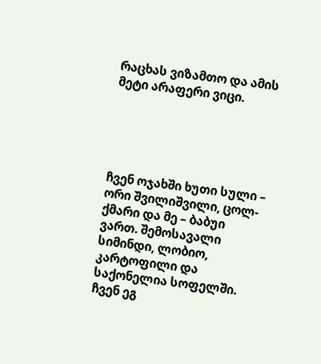რაცხას ვიზამთო და ამის მეტი არაფერი ვიცი.





ჩვენ ოჯახში ხუთი სული – ორი შვილიშვილი, ცოლ-ქმარი და მე – ბაბუი ვართ. შემოსავალი სიმინდი, ლობიო, კარტოფილი და საქონელია სოფელში. ჩვენ ეგ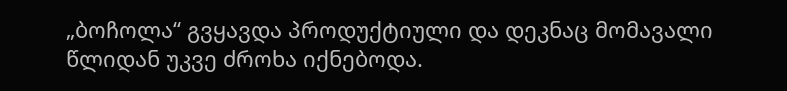„ბოჩოლა“ გვყავდა პროდუქტიული და დეკნაც მომავალი წლიდან უკვე ძროხა იქნებოდა.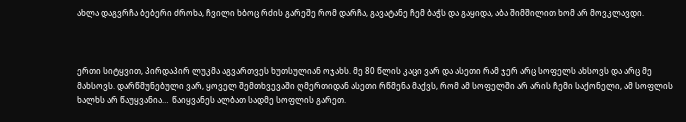ახლა დაგვრჩა ბებერი ძროხა, ჩვილი ხბოც რძის გარეშე რომ დარჩა, გავატანე ჩემ ბაჭს და გაყიდა, აბა შიმშილით ხომ არ მოვკლავდი.



ერთი სიტყვით, პირდაპირ ლუკმა აგვართვეს ხუთსულიან ოჯახს. მე 80 წლის კაცი ვარ და ასეთი რამ ჯერ არც სოფელს ახსოვს და არც მე მახსოვს. დარწმუნებული ვარ, ყოველ შემთხვევაში ღმერთიდან ასეთი რწმენა მაქვს, რომ ამ სოფელში არ არის ჩემი საქონელი, ამ სოფლის ხალხს არ წაუყვანია…  წაიყვანეს ალბათ სადმე სოფლის გარეთ.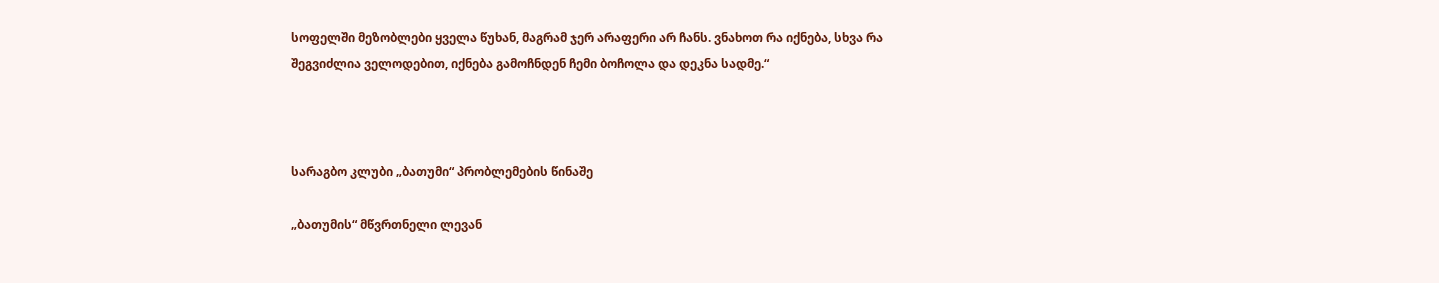სოფელში მეზობლები ყველა წუხან, მაგრამ ჯერ არაფერი არ ჩანს. ვნახოთ რა იქნება, სხვა რა შეგვიძლია ველოდებით, იქნება გამოჩნდენ ჩემი ბოჩოლა და დეკნა სადმე.“



სარაგბო კლუბი „ბათუმი“ პრობლემების წინაშე

„ბათუმის“ მწვრთნელი ლევან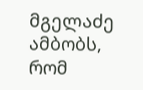მგელაძე ამბობს, რომ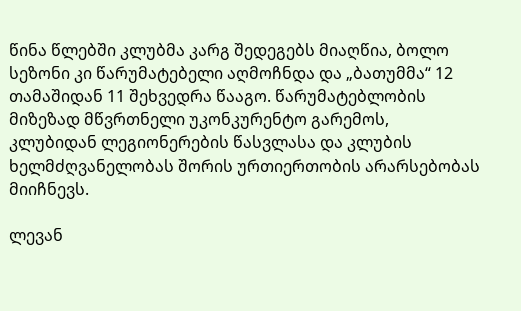წინა წლებში კლუბმა კარგ შედეგებს მიაღწია, ბოლო სეზონი კი წარუმატებელი აღმოჩნდა და „ბათუმმა“ 12 თამაშიდან 11 შეხვედრა წააგო. წარუმატებლობის მიზეზად მწვრთნელი უკონკურენტო გარემოს, კლუბიდან ლეგიონერების წასვლასა და კლუბის ხელმძღვანელობას შორის ურთიერთობის არარსებობას მიიჩნევს.

ლევან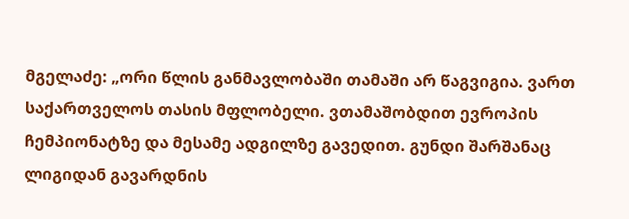მგელაძე: „ორი წლის განმავლობაში თამაში არ წაგვიგია. ვართ საქართველოს თასის მფლობელი. ვთამაშობდით ევროპის ჩემპიონატზე და მესამე ადგილზე გავედით. გუნდი შარშანაც ლიგიდან გავარდნის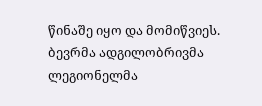წინაშე იყო და მომიწვიეს. ბევრმა ადგილობრივმა ლეგიონელმა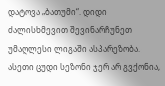დატოვა „ბათუმი“. დიდი ძალისხმევით შევინარჩუნეთ უმაღლესი ლიგაში ასპარეზობა. ასეთი ცუდი სეზონი ჯერ არ გვქონია,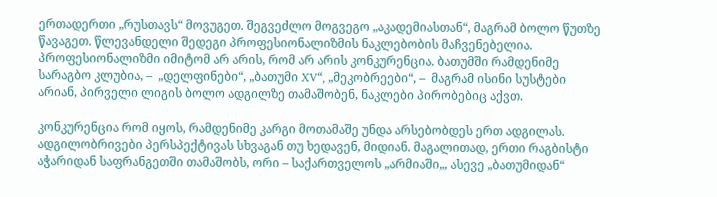ერთადერთი „რუსთავს“ მოვუგეთ. შეგვეძლო მოგვეგო „აკადემიასთან“, მაგრამ ბოლო წუთზე წავაგეთ. წლევანდელი შედეგი პროფესიონალიზმის ნაკლებობის მაჩვენებელია. პროფესიონალიზმი იმიტომ არ არის, რომ არ არის კონკურენცია. ბათუმში რამდენიმე სარაგბო კლუბია, –  „დელფინები“, „ბათუმი XV“, „მეკობრეები“, –  მაგრამ ისინი სუსტები არიან, პირველი ლიგის ბოლო ადგილზე თამაშობენ, ნაკლები პირობებიც აქვთ.

კონკურენცია რომ იყოს, რამდენიმე კარგი მოთამაშე უნდა არსებობდეს ერთ ადგილას. ადგილობრივები პერსპექტივას სხვაგან თუ ხედავენ, მიდიან. მაგალითად, ერთი რაგბისტი აჭარიდან საფრანგეთში თამაშობს, ორი – საქართველოს „არმიაში„, ასევე „ბათუმიდან“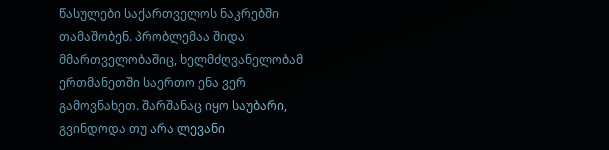წასულები საქართველოს ნაკრებში თამაშობენ. პრობლემაა შიდა მმართველობაშიც, ხელმძღვანელობამ ერთმანეთში საერთო ენა ვერ გამოვნახეთ. შარშანაც იყო საუბარი, გვინდოდა თუ არა ლევანი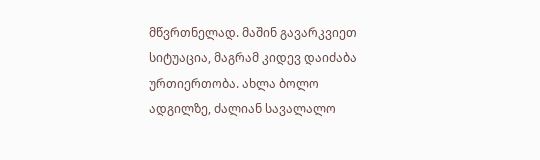მწვრთნელად. მაშინ გავარკვიეთ სიტუაცია, მაგრამ კიდევ დაიძაბა ურთიერთობა. ახლა ბოლო ადგილზე, ძალიან სავალალო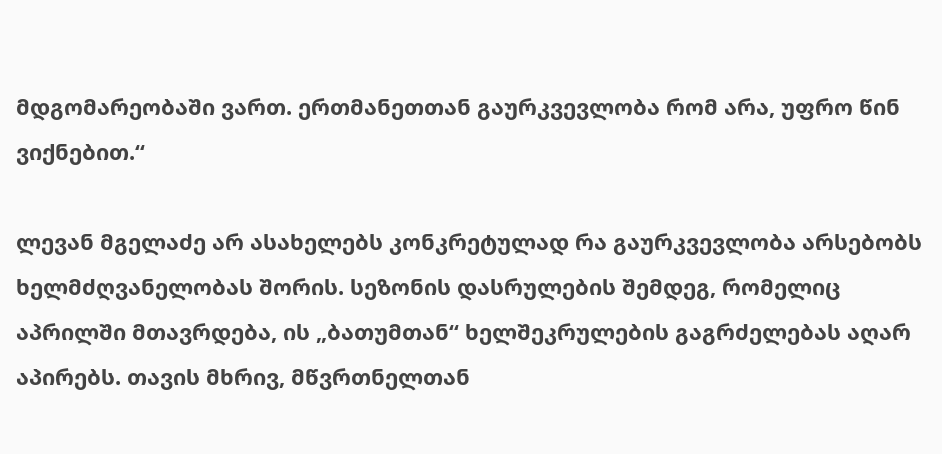მდგომარეობაში ვართ. ერთმანეთთან გაურკვევლობა რომ არა, უფრო წინ ვიქნებით.“

ლევან მგელაძე არ ასახელებს კონკრეტულად რა გაურკვევლობა არსებობს ხელმძღვანელობას შორის. სეზონის დასრულების შემდეგ, რომელიც აპრილში მთავრდება, ის „ბათუმთან“ ხელშეკრულების გაგრძელებას აღარ აპირებს. თავის მხრივ, მწვრთნელთან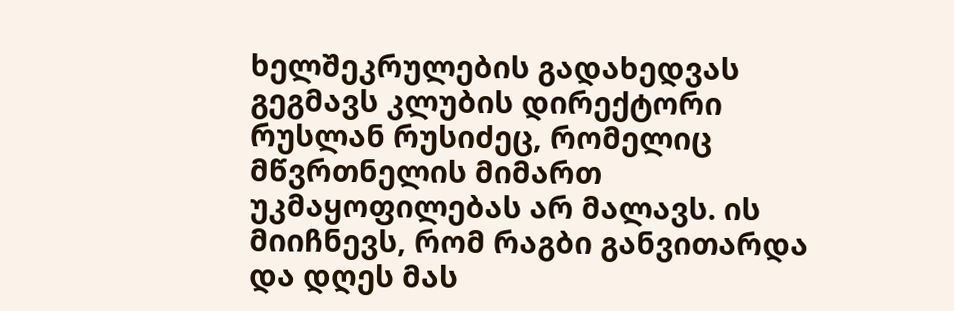ხელშეკრულების გადახედვას გეგმავს კლუბის დირექტორი რუსლან რუსიძეც, რომელიც  მწვრთნელის მიმართ უკმაყოფილებას არ მალავს. ის მიიჩნევს, რომ რაგბი განვითარდა და დღეს მას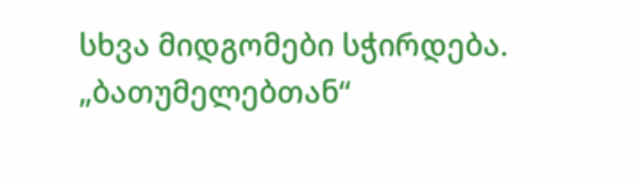სხვა მიდგომები სჭირდება. „ბათუმელებთან“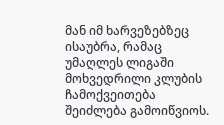მან იმ ხარვეზებზეც ისაუბრა, რამაც უმაღლეს ლიგაში მოხვედრილი კლუბის ჩამოქვეითება შეიძლება გამოიწვიოს.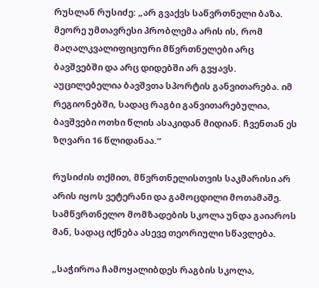რუსლან რუსიძე: „არ გვაქვს საწვრთნელი ბაზა. მეორე უმთავრესი პრობლემა არის ის, რომ მაღალკვალიფიციური მწვრთნელები არც ბავშვებში და არც დიდებში არ გვყავს. აუცილებელია ბავშვთა სპორტის განვითარება. იმ რეგიონებში, სადაც რაგბი განვითარებულია, ბავშვები ოთხი წლის ასაკიდან მიდიან. ჩვენთან ეს ზღვარი 16 წლიდანაა.“

რუსიძის თქმით, მწვრთნელისთვის საკმარისი არ არის იყოს ვეტერანი და გამოცდილი მოთამაშე. სამწვრთნელო მომზადების სკოლა უნდა გაიაროს მან, სადაც იქნება ასევე თეორიული სწავლება.

„საჭიროა ჩამოყალიბდეს რაგბის სკოლა,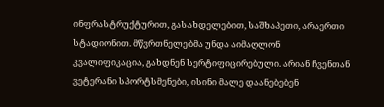ინფრასტრუქტურით, გასახდელებით, საშხაპეთი, არაერთი სტადიონით. მწვრთნელებმა უნდა აიმაღლონ კვალიფიკაცია, გახდნენ სერტიფიცირებული. არიან ჩვენთან ვეტერანი სპორტსმენები, ისინი მალე დაანებებენ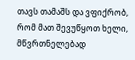თავს თამაშს და ვფიქრობ, რომ მათ შევუწყოთ ხელი, მწვრთნელებად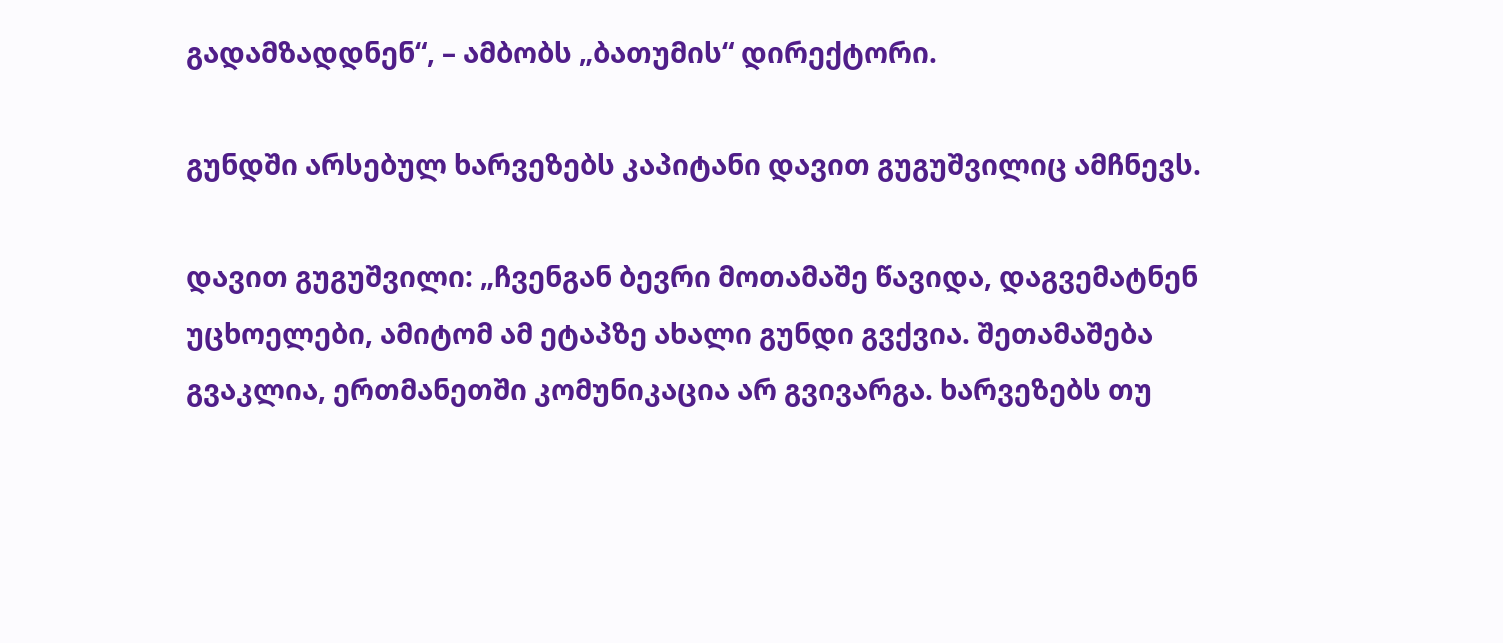გადამზადდნენ“, – ამბობს „ბათუმის“ დირექტორი.

გუნდში არსებულ ხარვეზებს კაპიტანი დავით გუგუშვილიც ამჩნევს.

დავით გუგუშვილი: „ჩვენგან ბევრი მოთამაშე წავიდა, დაგვემატნენ უცხოელები, ამიტომ ამ ეტაპზე ახალი გუნდი გვქვია. შეთამაშება გვაკლია, ერთმანეთში კომუნიკაცია არ გვივარგა. ხარვეზებს თუ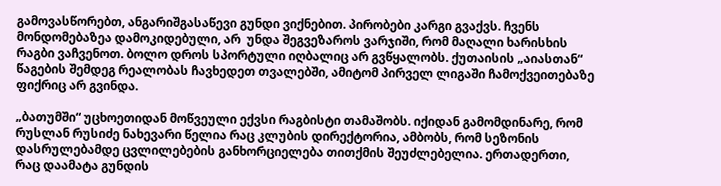გამოვასწორებთ, ანგარიშგასაწევი გუნდი ვიქნებით. პირობები კარგი გვაქვს. ჩვენს მონდომებაზეა დამოკიდებული, არ  უნდა შეგვეზაროს ვარჯიში, რომ მაღალი ხარისხის რაგბი ვაჩვენოთ. ბოლო დროს სპორტული იღბალიც არ გვწყალობს. ქუთაისის „აიასთან“ წაგების შემდეგ რეალობას ჩავხედეთ თვალებში, ამიტომ პირველ ლიგაში ჩამოქვეითებაზე ფიქრიც არ გვინდა.

„ბათუმში“ უცხოეთიდან მოწვეული ექვსი რაგბისტი თამაშობს. იქიდან გამომდინარე, რომ რუსლან რუსიძე ნახევარი წელია რაც კლუბის დირექტორია, ამბობს, რომ სეზონის დასრულებამდე ცვლილებების განხორციელება თითქმის შეუძლებელია. ერთადერთი, რაც დაამატა გუნდის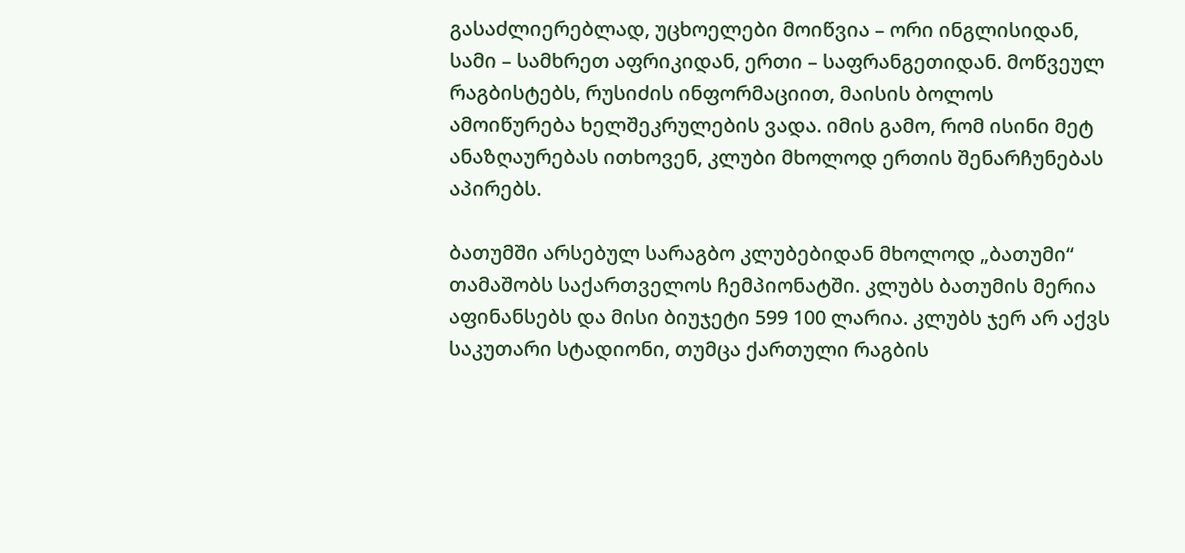გასაძლიერებლად, უცხოელები მოიწვია – ორი ინგლისიდან, სამი – სამხრეთ აფრიკიდან, ერთი – საფრანგეთიდან. მოწვეულ რაგბისტებს, რუსიძის ინფორმაციით, მაისის ბოლოს ამოიწურება ხელშეკრულების ვადა. იმის გამო, რომ ისინი მეტ ანაზღაურებას ითხოვენ, კლუბი მხოლოდ ერთის შენარჩუნებას აპირებს.

ბათუმში არსებულ სარაგბო კლუბებიდან მხოლოდ „ბათუმი“ თამაშობს საქართველოს ჩემპიონატში. კლუბს ბათუმის მერია აფინანსებს და მისი ბიუჯეტი 599 100 ლარია. კლუბს ჯერ არ აქვს საკუთარი სტადიონი, თუმცა ქართული რაგბის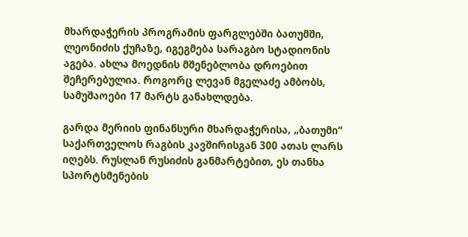მხარდაჭერის პროგრამის ფარგლებში ბათუმში, ლეონიძის ქუჩაზე, იგეგმება სარაგბო სტადიონის აგება. ახლა მოედნის მშენებლობა დროებით შეჩერებულია. როგორც ლევან მგელაძე ამბობს, სამუშაოები 17 მარტს განახლდება.

გარდა მერიის ფინანსური მხარდაჭერისა, „ბათუმი“ საქართველოს რაგბის კავშირისგან 300 ათას ლარს იღებს. რუსლან რუსიძის განმარტებით, ეს თანხა სპორტსმენების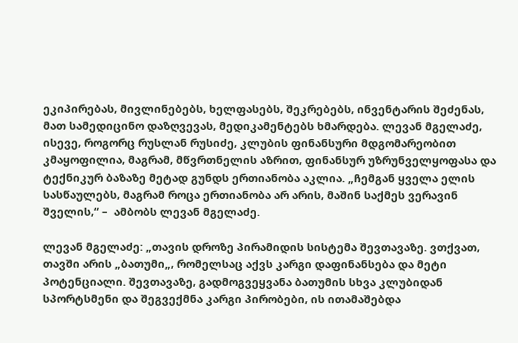ეკიპირებას, მივლინებებს, ხელფასებს, შეკრებებს, ინვენტარის შეძენას, მათ სამედიცინო დაზღვევას, მედიკამენტებს ხმარდება. ლევან მგელაძე, ისევე, როგორც რუსლან რუსიძე, კლუბის ფინანსური მდგომარეობით კმაყოფილია, მაგრამ, მწვრთნელის აზრით, ფინანსურ უზრუნველყოფასა და ტექნიკურ ბაზაზე მეტად გუნდს ერთიანობა აკლია. „ჩემგან ყველა ელის სასწაულებს, მაგრამ როცა ერთიანობა არ არის, მაშინ საქმეს ვერავინ შველის,“ –  ამბობს ლევან მგელაძე.

ლევან მგელაძე: „თავის დროზე პირამიდის სისტემა შევთავაზე. ვთქვათ, თავში არის „ბათუმი„, რომელსაც აქვს კარგი დაფინანსება და მეტი პოტენციალი. შევთავაზე, გადმოგვეყვანა ბათუმის სხვა კლუბიდან სპორტსმენი და შეგვექმნა კარგი პირობები, ის ითამაშებდა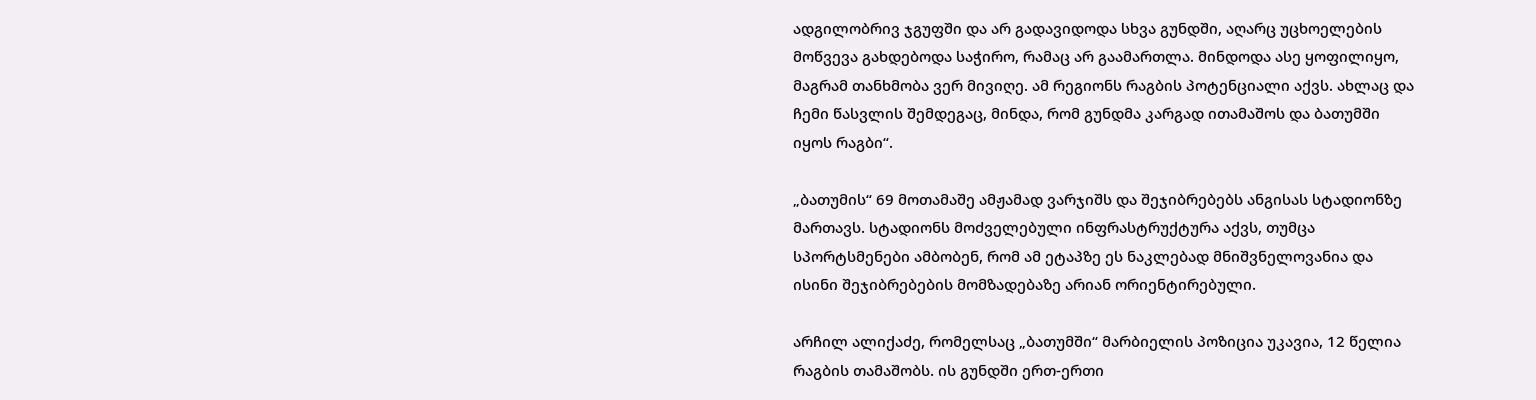ადგილობრივ ჯგუფში და არ გადავიდოდა სხვა გუნდში, აღარც უცხოელების მოწვევა გახდებოდა საჭირო, რამაც არ გაამართლა. მინდოდა ასე ყოფილიყო, მაგრამ თანხმობა ვერ მივიღე. ამ რეგიონს რაგბის პოტენციალი აქვს. ახლაც და ჩემი წასვლის შემდეგაც, მინდა, რომ გუნდმა კარგად ითამაშოს და ბათუმში იყოს რაგბი“.

„ბათუმის“ 69 მოთამაშე ამჟამად ვარჯიშს და შეჯიბრებებს ანგისას სტადიონზე მართავს. სტადიონს მოძველებული ინფრასტრუქტურა აქვს, თუმცა სპორტსმენები ამბობენ, რომ ამ ეტაპზე ეს ნაკლებად მნიშვნელოვანია და ისინი შეჯიბრებების მომზადებაზე არიან ორიენტირებული.

არჩილ ალიქაძე, რომელსაც „ბათუმში“ მარბიელის პოზიცია უკავია, 12 წელია რაგბის თამაშობს. ის გუნდში ერთ-ერთი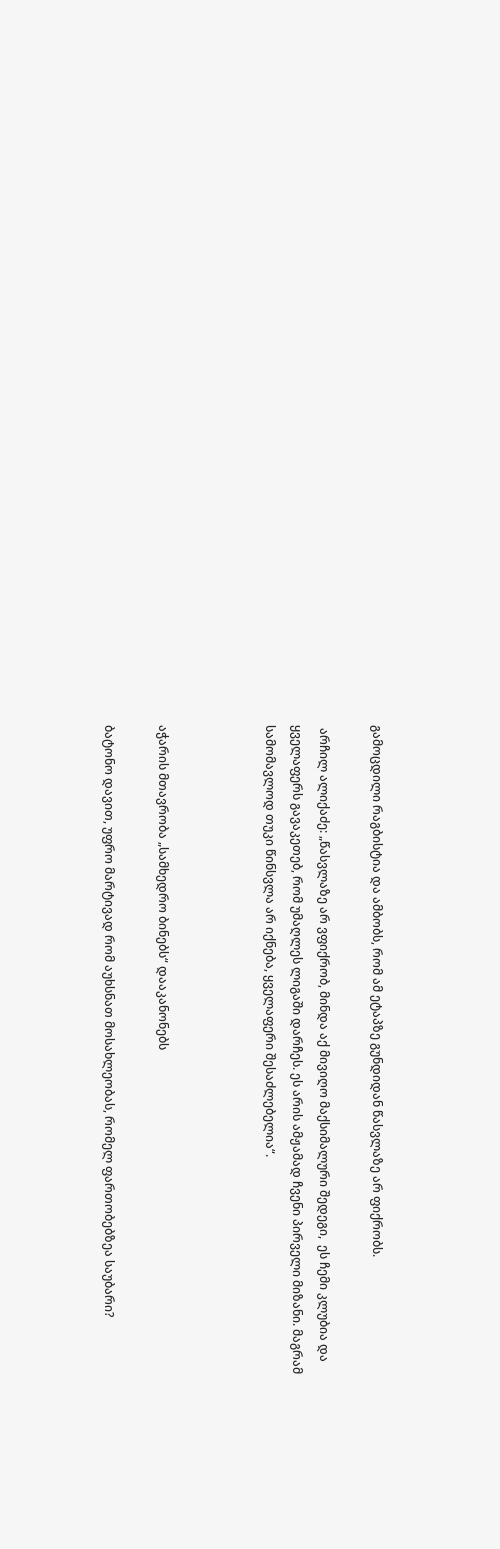გამოცდილი რაგბისტია და ამბობს, რომ ამ ეტაპზე გუნდიდან წასვლაზე არ ფიქრობს.

 არჩილ ალიქაძე: „წასვლაზე არ ვფიქრობ, მინდა აქ მივიღო მაქსიმალური შედეგი,  ეს ჩემი კლუბია და ყველაფერს გავაკეთებ, რომ უმაღლეს ლიგაში დარჩეს. ეს არის ამჟამად ჩვენი პირველი მიზანი. მაგრამ სამომავლოდ თუკი წინსვლა არ იქნება, ყველაფერი შესაძლებელია“.



აჭარის მთავრობა „სამხედრო ბინებს“ დააკანონებს

ბატონო დავით, უფრო მარტივად რომ აუხსნათ მოსახლეობას, რომელ ფართობებზეა საუბარი?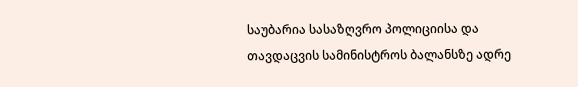საუბარია სასაზღვრო პოლიციისა და თავდაცვის სამინისტროს ბალანსზე ადრე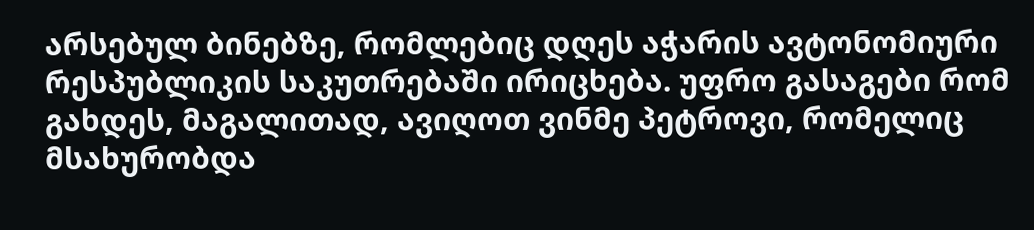არსებულ ბინებზე, რომლებიც დღეს აჭარის ავტონომიური რესპუბლიკის საკუთრებაში ირიცხება. უფრო გასაგები რომ გახდეს, მაგალითად, ავიღოთ ვინმე პეტროვი, რომელიც მსახურობდა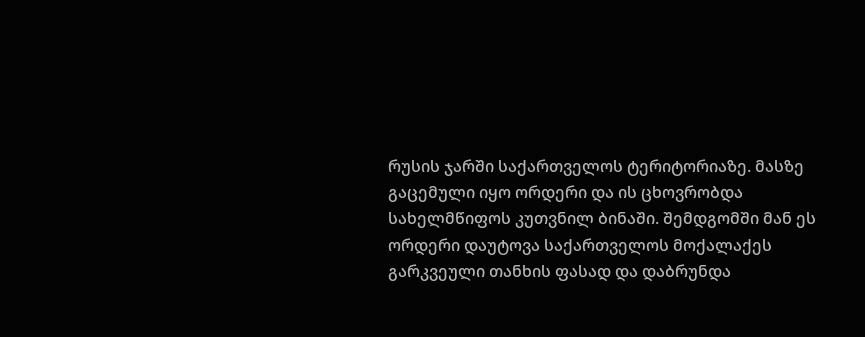რუსის ჯარში საქართველოს ტერიტორიაზე. მასზე გაცემული იყო ორდერი და ის ცხოვრობდა სახელმწიფოს კუთვნილ ბინაში. შემდგომში მან ეს ორდერი დაუტოვა საქართველოს მოქალაქეს გარკვეული თანხის ფასად და დაბრუნდა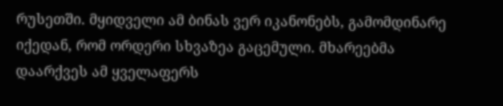რუსეთში. მყიდველი ამ ბინას ვერ იკანონებს, გამომდინარე იქედან, რომ ორდერი სხვაზეა გაცემული. მხარეებმა დაარქვეს ამ ყველაფერს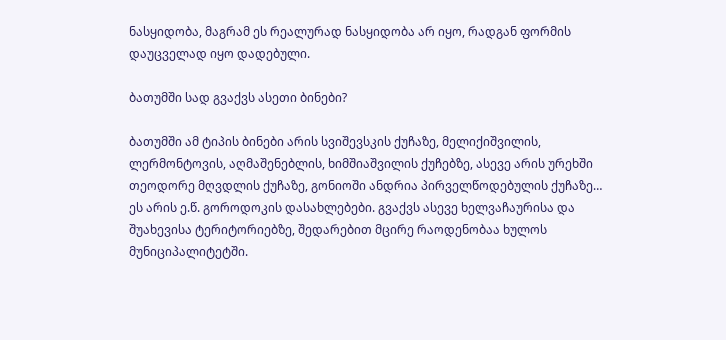ნასყიდობა, მაგრამ ეს რეალურად ნასყიდობა არ იყო, რადგან ფორმის დაუცველად იყო დადებული.

ბათუმში სად გვაქვს ასეთი ბინები?

ბათუმში ამ ტიპის ბინები არის სვიშევსკის ქუჩაზე, მელიქიშვილის, ლერმონტოვის, აღმაშენებლის, ხიმშიაშვილის ქუჩებზე, ასევე არის ურეხში თეოდორე მღვდლის ქუჩაზე, გონიოში ანდრია პირველწოდებულის ქუჩაზე… ეს არის ე.წ. გოროდოკის დასახლებები. გვაქვს ასევე ხელვაჩაურისა და შუახევისა ტერიტორიებზე, შედარებით მცირე რაოდენობაა ხულოს მუნიციპალიტეტში.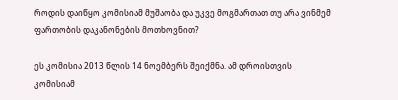როდის დაიწყო კომისიამ მუშაობა და უკვე მოგმართათ თუ არა ვინმემ ფართობის დაკანონების მოთხოვნით?

ეს კომისია 2013 წლის 14 ნოემბერს შეიქმნა. ამ დროისთვის კომისიამ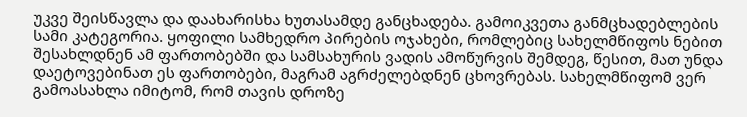უკვე შეისწავლა და დაახარისხა ხუთასამდე განცხადება. გამოიკვეთა განმცხადებლების სამი კატეგორია. ყოფილი სამხედრო პირების ოჯახები, რომლებიც სახელმწიფოს ნებით შესახლდნენ ამ ფართობებში და სამსახურის ვადის ამოწურვის შემდეგ, წესით, მათ უნდა დაეტოვებინათ ეს ფართობები, მაგრამ აგრძელებდნენ ცხოვრებას. სახელმწიფომ ვერ გამოასახლა იმიტომ, რომ თავის დროზე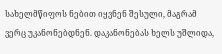სახელმწიფოს ნებით იყვნენ შესული, მაგრამ ვერც უკანონებდნენ. დაკანონებას ხელს უშლიდა,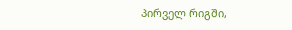პირველ რიგში,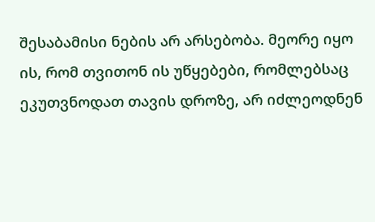შესაბამისი ნების არ არსებობა. მეორე იყო ის, რომ თვითონ ის უწყებები, რომლებსაც ეკუთვნოდათ თავის დროზე, არ იძლეოდნენ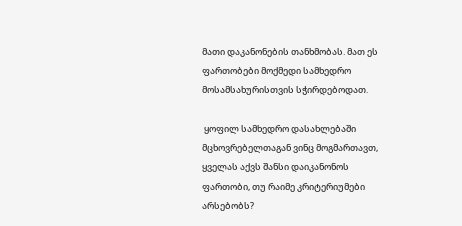მათი დაკანონების თანხმობას. მათ ეს ფართობები მოქმედი სამხედრო მოსამსახურისთვის სჭირდებოდათ.

 ყოფილ სამხედრო დასახლებაში მცხოვრებელთაგან ვინც მოგმართავთ, ყველას აქვს შანსი დაიკანონოს ფართობი, თუ რაიმე კრიტერიუმები არსებობს?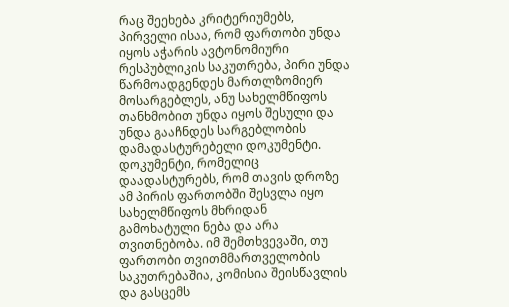რაც შეეხება კრიტერიუმებს, პირველი ისაა, რომ ფართობი უნდა იყოს აჭარის ავტონომიური რესპუბლიკის საკუთრება, პირი უნდა წარმოადგენდეს მართლზომიერ მოსარგებლეს, ანუ სახელმწიფოს თანხმობით უნდა იყოს შესული და უნდა გააჩნდეს სარგებლობის დამადასტურებელი დოკუმენტი. დოკუმენტი, რომელიც დაადასტურებს, რომ თავის დროზე ამ პირის ფართობში შესვლა იყო სახელმწიფოს მხრიდან გამოხატული ნება და არა თვითნებობა. იმ შემთხვევაში, თუ ფართობი თვითმმართველობის საკუთრებაშია, კომისია შეისწავლის და გასცემს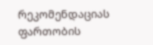რეკომენდაციას ფართობის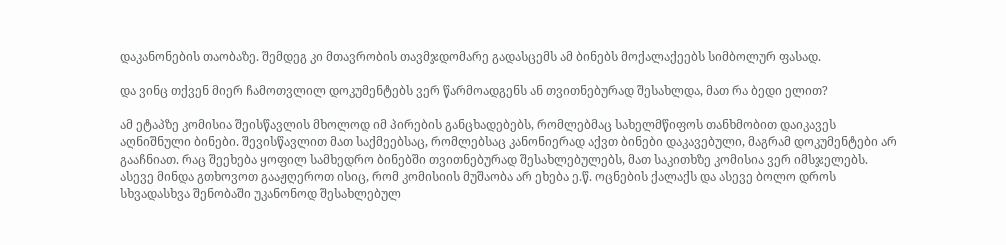დაკანონების თაობაზე. შემდეგ კი მთავრობის თავმჯდომარე გადასცემს ამ ბინებს მოქალაქეებს სიმბოლურ ფასად.

და ვინც თქვენ მიერ ჩამოთვლილ დოკუმენტებს ვერ წარმოადგენს ან თვითნებურად შესახლდა, მათ რა ბედი ელით?

ამ ეტაპზე კომისია შეისწავლის მხოლოდ იმ პირების განცხადებებს, რომლებმაც სახელმწიფოს თანხმობით დაიკავეს აღნიშნული ბინები. შევისწავლით მათ საქმეებსაც, რომლებსაც კანონიერად აქვთ ბინები დაკავებული, მაგრამ დოკუმენტები არ გააჩნიათ. რაც შეეხება ყოფილ სამხედრო ბინებში თვითნებურად შესახლებულებს, მათ საკითხზე კომისია ვერ იმსჯელებს. ასევე მინდა გთხოვოთ გააჟღეროთ ისიც, რომ კომისიის მუშაობა არ ეხება ე.წ. ოცნების ქალაქს და ასევე ბოლო დროს სხვადასხვა შენობაში უკანონოდ შესახლებულ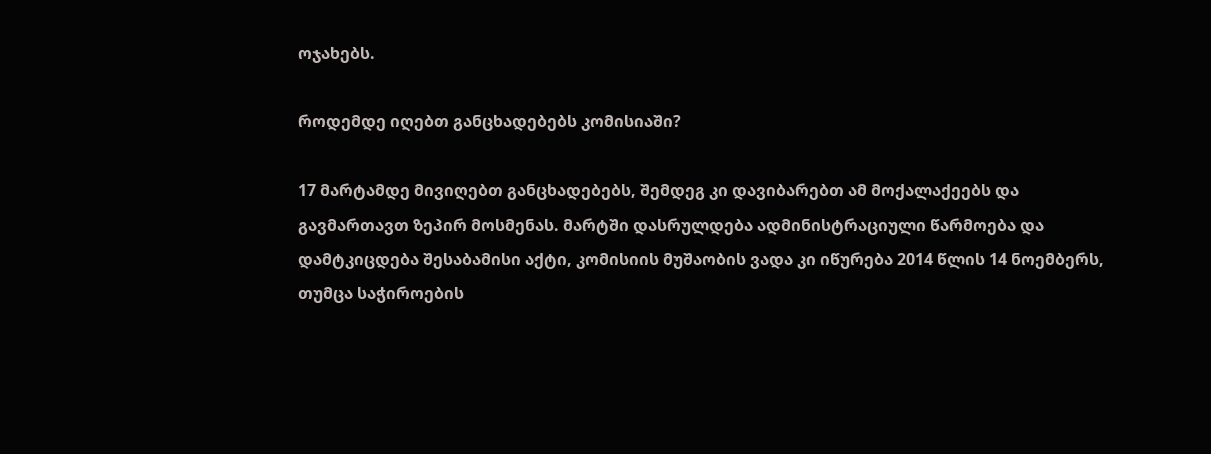ოჯახებს.

როდემდე იღებთ განცხადებებს კომისიაში?

17 მარტამდე მივიღებთ განცხადებებს, შემდეგ კი დავიბარებთ ამ მოქალაქეებს და გავმართავთ ზეპირ მოსმენას. მარტში დასრულდება ადმინისტრაციული წარმოება და დამტკიცდება შესაბამისი აქტი, კომისიის მუშაობის ვადა კი იწურება 2014 წლის 14 ნოემბერს, თუმცა საჭიროების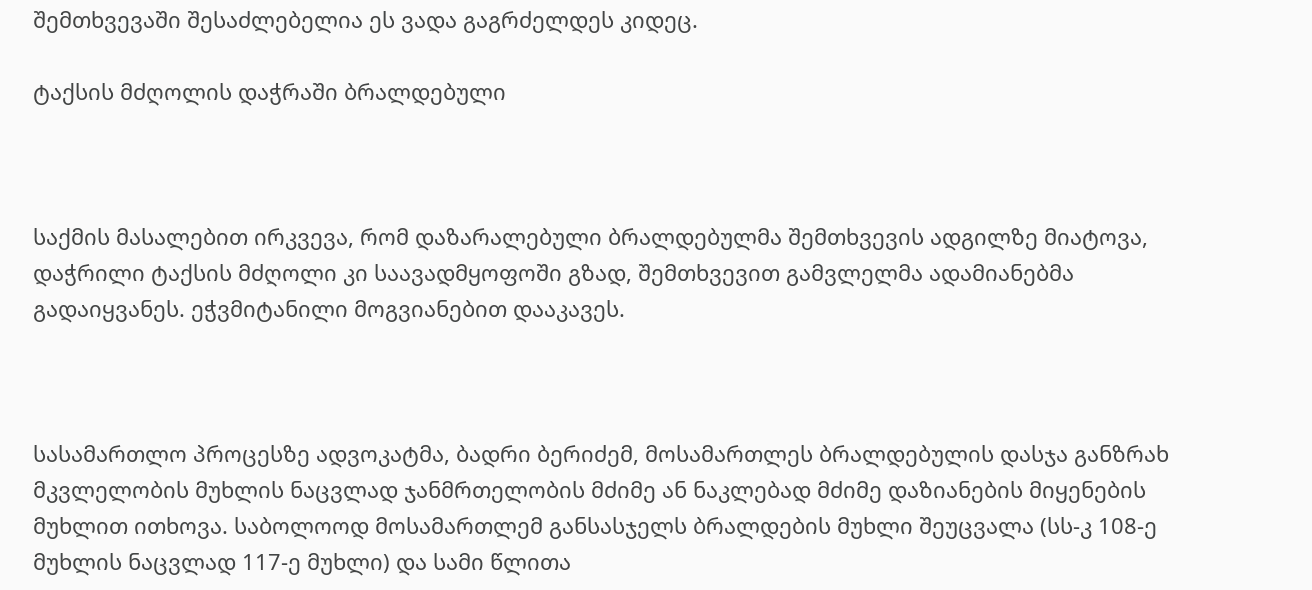შემთხვევაში შესაძლებელია ეს ვადა გაგრძელდეს კიდეც.

ტაქსის მძღოლის დაჭრაში ბრალდებული



საქმის მასალებით ირკვევა, რომ დაზარალებული ბრალდებულმა შემთხვევის ადგილზე მიატოვა, დაჭრილი ტაქსის მძღოლი კი საავადმყოფოში გზად, შემთხვევით გამვლელმა ადამიანებმა გადაიყვანეს. ეჭვმიტანილი მოგვიანებით დააკავეს.



სასამართლო პროცესზე ადვოკატმა, ბადრი ბერიძემ, მოსამართლეს ბრალდებულის დასჯა განზრახ მკვლელობის მუხლის ნაცვლად ჯანმრთელობის მძიმე ან ნაკლებად მძიმე დაზიანების მიყენების მუხლით ითხოვა. საბოლოოდ მოსამართლემ განსასჯელს ბრალდების მუხლი შეუცვალა (სს-კ 108-ე მუხლის ნაცვლად 117-ე მუხლი) და სამი წლითა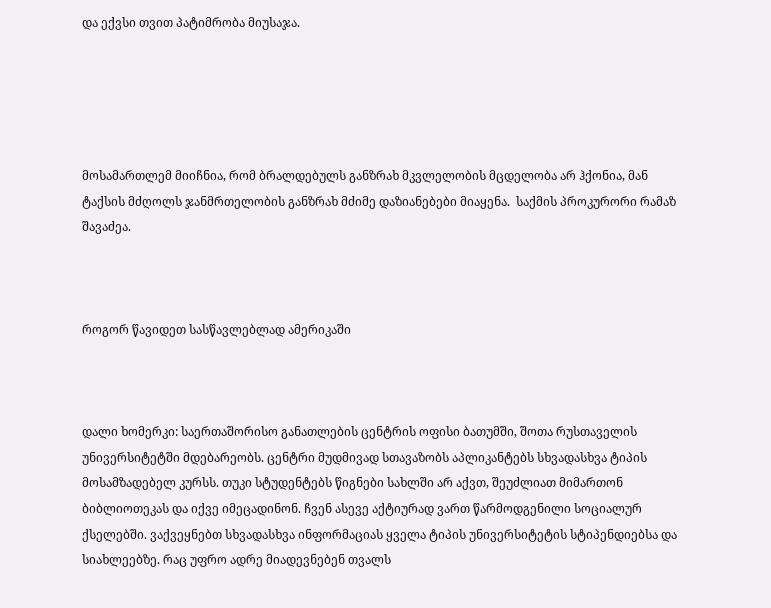და ექვსი თვით პატიმრობა მიუსაჯა.





მოსამართლემ მიიჩნია, რომ ბრალდებულს განზრახ მკვლელობის მცდელობა არ ჰქონია, მან ტაქსის მძღოლს ჯანმრთელობის განზრახ მძიმე დაზიანებები მიაყენა.  საქმის პროკურორი რამაზ შავაძეა.



როგორ წავიდეთ სასწავლებლად ამერიკაში



დალი ხომერკი: საერთაშორისო განათლების ცენტრის ოფისი ბათუმში, შოთა რუსთაველის უნივერსიტეტში მდებარეობს. ცენტრი მუდმივად სთავაზობს აპლიკანტებს სხვადასხვა ტიპის მოსამზადებელ კურსს. თუკი სტუდენტებს წიგნები სახლში არ აქვთ, შეუძლიათ მიმართონ ბიბლიოთეკას და იქვე იმეცადინონ. ჩვენ ასევე აქტიურად ვართ წარმოდგენილი სოციალურ ქსელებში. ვაქვეყნებთ სხვადასხვა ინფორმაციას ყველა ტიპის უნივერსიტეტის სტიპენდიებსა და სიახლეებზე. რაც უფრო ადრე მიადევნებენ თვალს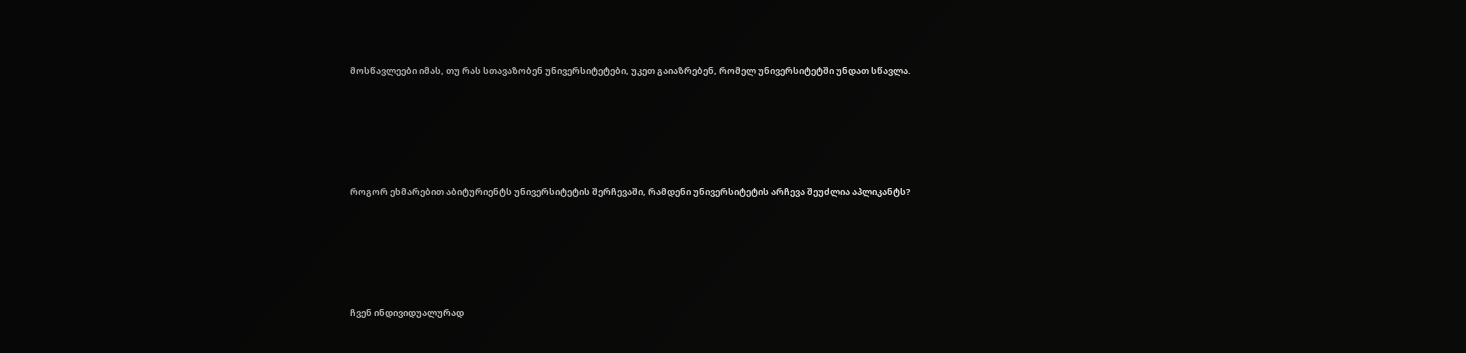მოსწავლეები იმას, თუ რას სთავაზობენ უნივერსიტეტები, უკეთ გაიაზრებენ, რომელ უნივერსიტეტში უნდათ სწავლა.





როგორ ეხმარებით აბიტურიენტს უნივერსიტეტის შერჩევაში, რამდენი უნივერსიტეტის არჩევა შეუძლია აპლიკანტს?





ჩვენ ინდივიდუალურად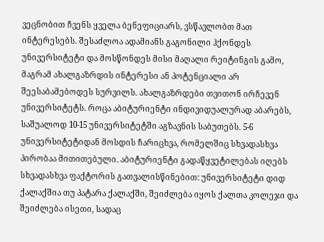ვეცნობით ჩვენს ყველა ბენეფიციარს, ვსწავლობთ მათ ინტერესებს. შესაძლოა ადამიანს გაგონილი ჰქონდეს უნივერსიტეტი და მოსწონდეს მისი მაღალი რეიტინგის გამო, მაგრამ ახალგაზრდის ინტერესი ან პოტენციალი არ შეესაბამებოდეს სურვილს. ახალგაზრდები თვითონ ირჩევენ უნივერსიტეტს. როცა აბიტურიენტი ინდივიდუალურად აბარებს, საშუალოდ 10-15 უნივერსიტეტში აგზავნის საბუთებს. 5-6 უნივერსიტეტიდან მოსდის ჩარიცხვა, რომელშიც სხვადასხვა პირობაა მითითებული. აბიტურიენტი გადაწყვეტილებას იღებს სხვადასხვა ფაქტორის გათვალისწინებით: უნივერსიტეტი დიდ ქალაქშია თუ პატარა ქალაქში, შეიძლება იყოს ქალთა კოლეჯი და შეიძლება ისეთი, სადაც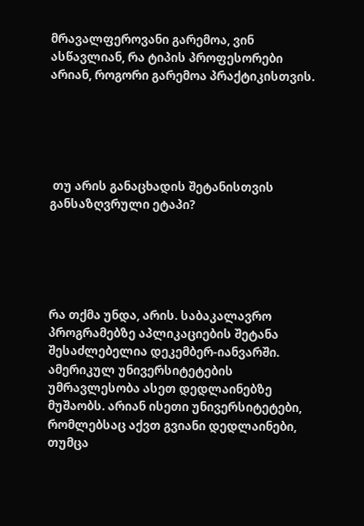მრავალფეროვანი გარემოა, ვინ ასწავლიან, რა ტიპის პროფესორები არიან, როგორი გარემოა პრაქტიკისთვის.





 თუ არის განაცხადის შეტანისთვის განსაზღვრული ეტაპი?





რა თქმა უნდა, არის. საბაკალავრო პროგრამებზე აპლიკაციების შეტანა შესაძლებელია დეკემბერ-იანვარში. ამერიკულ უნივერსიტეტების უმრავლესობა ასეთ დედლაინებზე მუშაობს. არიან ისეთი უნივერსიტეტები, რომლებსაც აქვთ გვიანი დედლაინები, თუმცა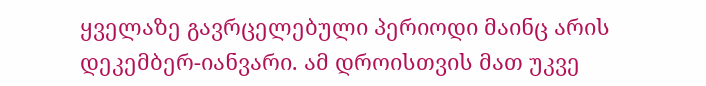ყველაზე გავრცელებული პერიოდი მაინც არის დეკემბერ-იანვარი. ამ დროისთვის მათ უკვე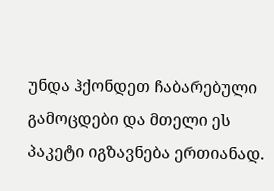უნდა ჰქონდეთ ჩაბარებული გამოცდები და მთელი ეს პაკეტი იგზავნება ერთიანად.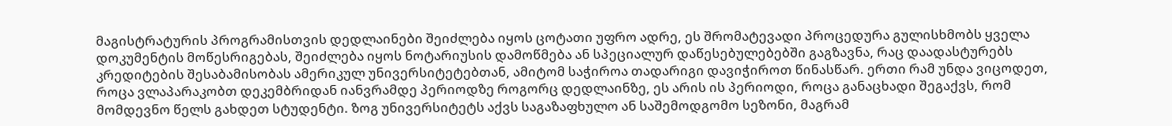მაგისტრატურის პროგრამისთვის დედლაინები შეიძლება იყოს ცოტათი უფრო ადრე, ეს შრომატევადი პროცედურა გულისხმობს ყველა დოკუმენტის მოწესრიგებას, შეიძლება იყოს ნოტარიუსის დამოწმება ან სპეციალურ დაწესებულებებში გაგზავნა, რაც დაადასტურებს კრედიტების შესაბამისობას ამერიკულ უნივერსიტეტებთან, ამიტომ საჭიროა თადარიგი დავიჭიროთ წინასწარ. ერთი რამ უნდა ვიცოდეთ, როცა ვლაპარაკობთ დეკემბრიდან იანვრამდე პერიოდზე როგორც დედლაინზე, ეს არის ის პერიოდი, როცა განაცხადი შეგაქვს, რომ მომდევნო წელს გახდეთ სტუდენტი. ზოგ უნივერსიტეტს აქვს საგაზაფხულო ან საშემოდგომო სეზონი, მაგრამ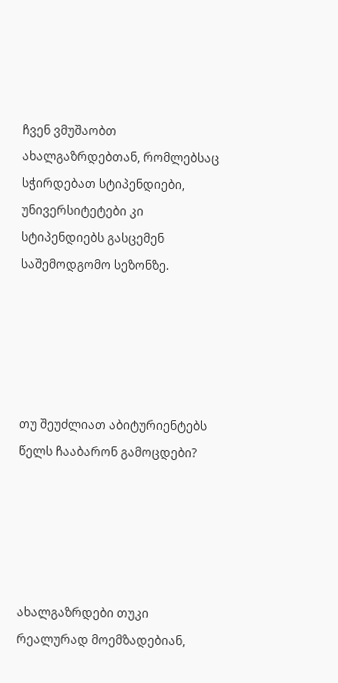ჩვენ ვმუშაობთ ახალგაზრდებთან, რომლებსაც სჭირდებათ სტიპენდიები, უნივერსიტეტები კი სტიპენდიებს გასცემენ საშემოდგომო სეზონზე.





თუ შეუძლიათ აბიტურიენტებს წელს ჩააბარონ გამოცდები?





ახალგაზრდები თუკი რეალურად მოემზადებიან,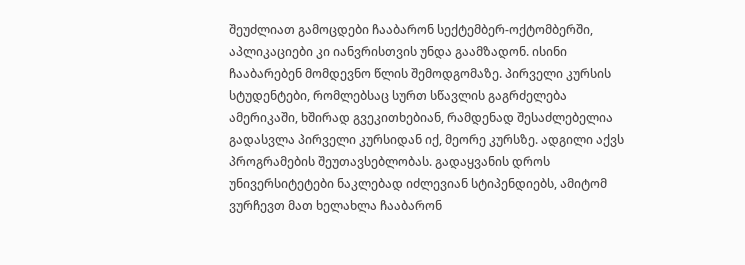შეუძლიათ გამოცდები ჩააბარონ სექტემბერ-ოქტომბერში, აპლიკაციები კი იანვრისთვის უნდა გაამზადონ. ისინი ჩააბარებენ მომდევნო წლის შემოდგომაზე. პირველი კურსის სტუდენტები, რომლებსაც სურთ სწავლის გაგრძელება ამერიკაში, ხშირად გვეკითხებიან, რამდენად შესაძლებელია გადასვლა პირველი კურსიდან იქ, მეორე კურსზე. ადგილი აქვს პროგრამების შეუთავსებლობას. გადაყვანის დროს უნივერსიტეტები ნაკლებად იძლევიან სტიპენდიებს, ამიტომ ვურჩევთ მათ ხელახლა ჩააბარონ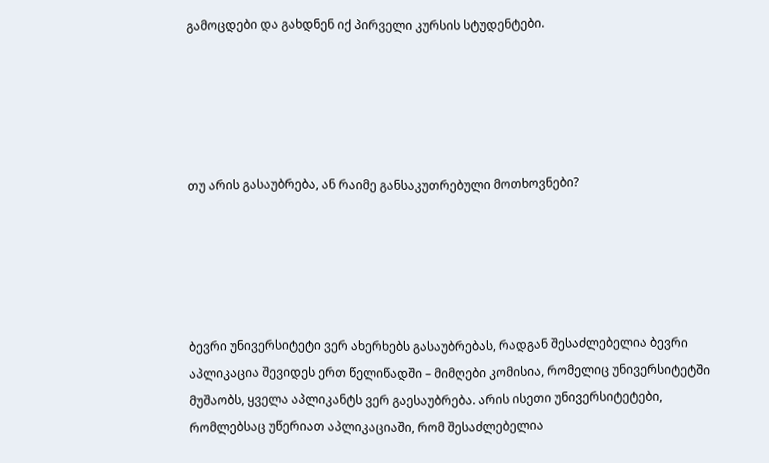გამოცდები და გახდნენ იქ პირველი კურსის სტუდენტები.





თუ არის გასაუბრება, ან რაიმე განსაკუთრებული მოთხოვნები?





ბევრი უნივერსიტეტი ვერ ახერხებს გასაუბრებას, რადგან შესაძლებელია ბევრი აპლიკაცია შევიდეს ერთ წელიწადში – მიმღები კომისია, რომელიც უნივერსიტეტში მუშაობს, ყველა აპლიკანტს ვერ გაესაუბრება. არის ისეთი უნივერსიტეტები, რომლებსაც უწერიათ აპლიკაციაში, რომ შესაძლებელია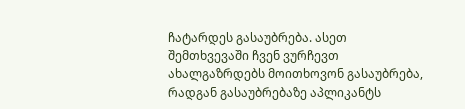ჩატარდეს გასაუბრება. ასეთ შემთხვევაში ჩვენ ვურჩევთ ახალგაზრდებს მოითხოვონ გასაუბრება, რადგან გასაუბრებაზე აპლიკანტს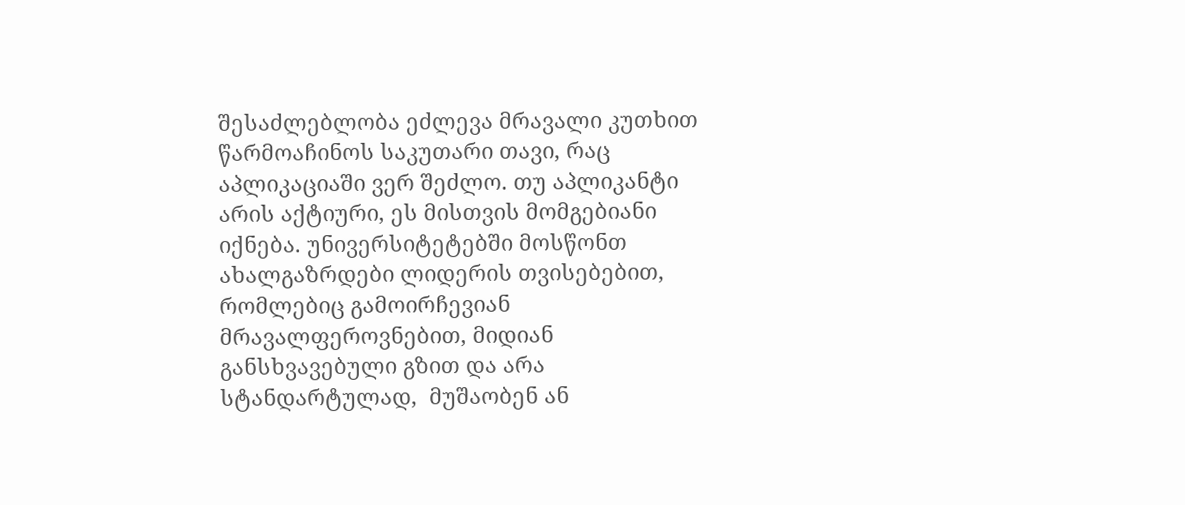შესაძლებლობა ეძლევა მრავალი კუთხით წარმოაჩინოს საკუთარი თავი, რაც აპლიკაციაში ვერ შეძლო. თუ აპლიკანტი არის აქტიური, ეს მისთვის მომგებიანი იქნება. უნივერსიტეტებში მოსწონთ ახალგაზრდები ლიდერის თვისებებით, რომლებიც გამოირჩევიან მრავალფეროვნებით, მიდიან განსხვავებული გზით და არა სტანდარტულად,  მუშაობენ ან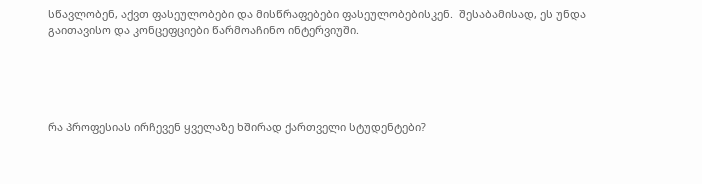სწავლობენ, აქვთ ფასეულობები და მისწრაფებები ფასეულობებისკენ.  შესაბამისად, ეს უნდა გაითავისო და კონცეფციები წარმოაჩინო ინტერვიუში.





რა პროფესიას ირჩევენ ყველაზე ხშირად ქართველი სტუდენტები?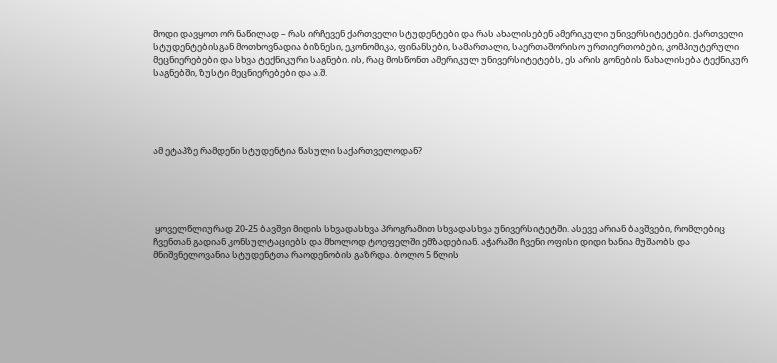მოდი დავყოთ ორ ნაწილად – რას ირჩევენ ქართველი სტუდენტები და რას ახალისებენ ამერიკული უნივერსიტეტები. ქართველი სტუდენტებისგან მოთხოვნადია ბიზნესი, ეკონომიკა, ფინანსები, სამართალი, საერთაშორისო ურთიერთობები, კომპიუტერული მეცნიერებები და სხვა ტექნიკური საგნები. ის, რაც მოსწონთ ამერიკულ უნივერსიტეტებს, ეს არის გონების წახალისება ტექნიკურ საგნებში, ზუსტი მეცნიერებები და ა.შ.





ამ ეტაპზე რამდენი სტუდენტია წასული საქართველოდან?





 ყოველწლიურად 20-25 ბავშვი მიდის სხვადასხვა პროგრამით სხვადასხვა უნივერსიტეტში. ასევე არიან ბავშვები, რომლებიც ჩვენთან გადიან კონსულტაციებს და მხოლოდ ტოეფელში ემზადებიან. აჭარაში ჩვენი ოფისი დიდი ხანია მუშაობს და მნიშვნელოვანია სტუდენტთა რაოდენობის გაზრდა. ბოლო 5 წლის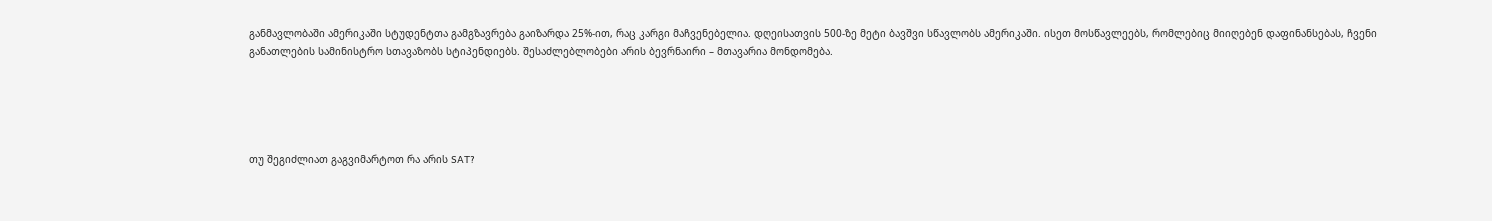განმავლობაში ამერიკაში სტუდენტთა გამგზავრება გაიზარდა 25%-ით, რაც კარგი მაჩვენებელია. დღეისათვის 500-ზე მეტი ბავშვი სწავლობს ამერიკაში. ისეთ მოსწავლეებს, რომლებიც მიიღებენ დაფინანსებას, ჩვენი განათლების სამინისტრო სთავაზობს სტიპენდიებს. შესაძლებლობები არის ბევრნაირი – მთავარია მონდომება.





თუ შეგიძლიათ გაგვიმარტოთ რა არის SAT?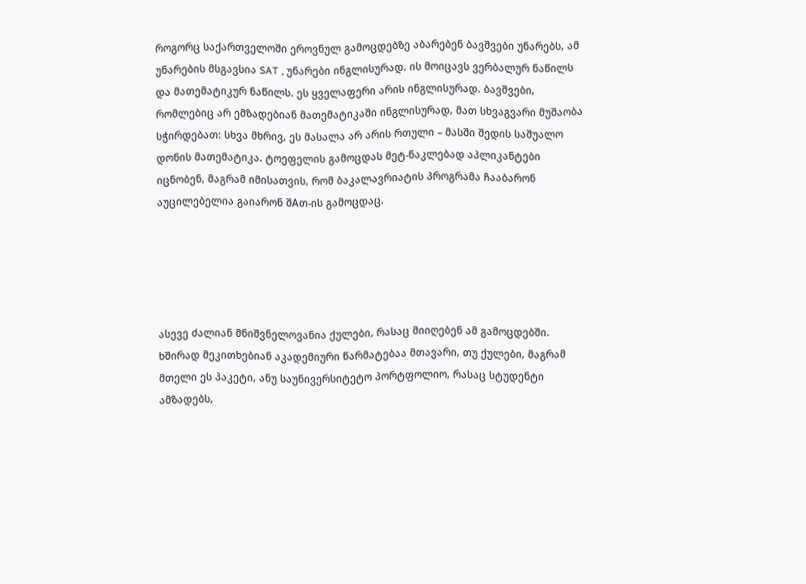როგორც საქართველოში ეროვნულ გამოცდებზე აბარებენ ბავშვები უნარებს, ამ უნარების მსგავსია SAT , უნარები ინგლისურად. ის მოიცავს ვერბალურ ნაწილს და მათემატიკურ ნაწილს. ეს ყველაფერი არის ინგლისურად. ბავშვები, რომლებიც არ ემზადებიან მათემატიკაში ინგლისურად, მათ სხვაგვარი მუშაობა სჭირდებათ: სხვა მხრივ, ეს მასალა არ არის რთული – მასში შედის საშუალო დონის მათემატიკა. ტოეფელის გამოცდას მეტ-ნაკლებად აპლიკანტები იცნობენ, მაგრამ იმისათვის, რომ ბაკალავრიატის პროგრამა ჩააბარონ აუცილებელია გაიარონ შAთ-ის გამოცდაც.





ასევე ძალიან მნიშვნელოვანია ქულები, რასაც მიიღებენ ამ გამოცდებში. ხშირად მეკითხებიან აკადემიური წარმატებაა მთავარი, თუ ქულები, მაგრამ მთელი ეს პაკეტი, ანუ საუნივერსიტეტო პორტფოლიო, რასაც სტუდენტი ამზადებს,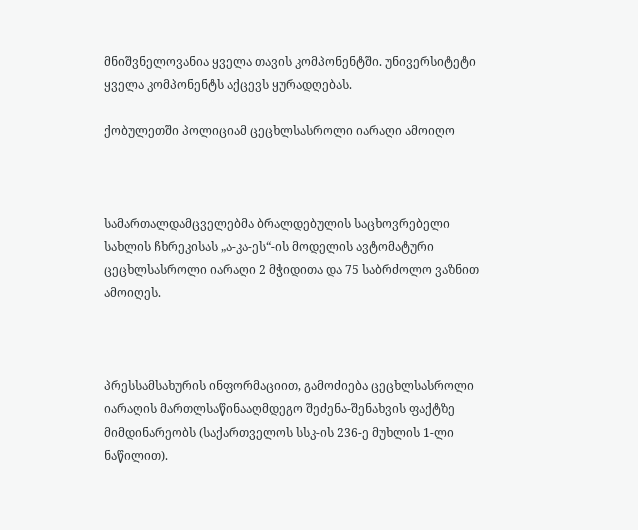მნიშვნელოვანია ყველა თავის კომპონენტში. უნივერსიტეტი ყველა კომპონენტს აქცევს ყურადღებას.

ქობულეთში პოლიციამ ცეცხლსასროლი იარაღი ამოიღო



სამართალდამცველებმა ბრალდებულის საცხოვრებელი სახლის ჩხრეკისას „ა-კა-ეს“-ის მოდელის ავტომატური ცეცხლსასროლი იარაღი 2 მჭიდითა და 75 საბრძოლო ვაზნით ამოიღეს.



პრესსამსახურის ინფორმაციით, გამოძიება ცეცხლსასროლი იარაღის მართლსაწინააღმდეგო შეძენა-შენახვის ფაქტზე მიმდინარეობს (საქართველოს სსკ-ის 236-ე მუხლის 1-ლი ნაწილით).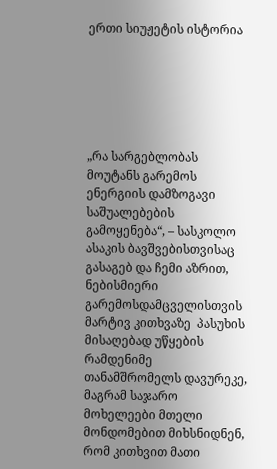ერთი სიუჟეტის ისტორია






„რა სარგებლობას მოუტანს გარემოს ენერგიის დამზოგავი საშუალებების გამოყენება“, – სასკოლო ასაკის ბავშვებისთვისაც გასაგებ და ჩემი აზრით, ნებისმიერი გარემოსდამცველისთვის მარტივ კითხვაზე  პასუხის მისაღებად უწყების რამდენიმე თანამშრომელს დავურეკე, მაგრამ საჯარო მოხელეები მთელი მონდომებით მიხსნიდნენ, რომ კითხვით მათი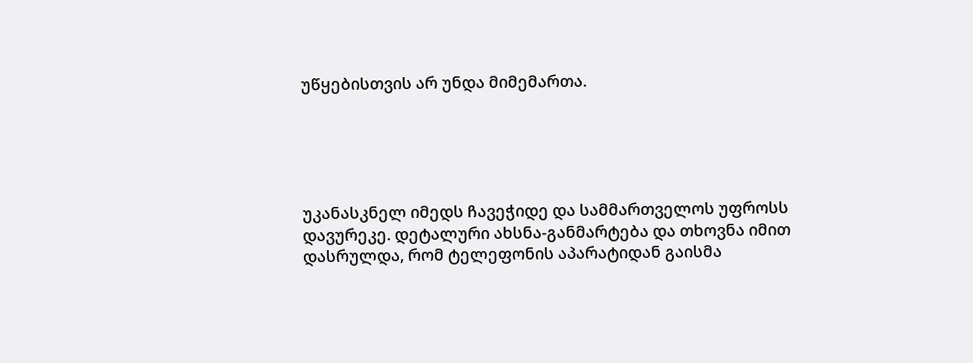უწყებისთვის არ უნდა მიმემართა.





უკანასკნელ იმედს ჩავეჭიდე და სამმართველოს უფროსს დავურეკე. დეტალური ახსნა-განმარტება და თხოვნა იმით დასრულდა, რომ ტელეფონის აპარატიდან გაისმა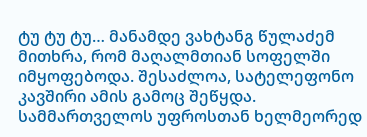ტუ ტუ ტუ… მანამდე ვახტანგ წულაძემ მითხრა, რომ მაღალმთიან სოფელში იმყოფებოდა. შესაძლოა, სატელეფონო კავშირი ამის გამოც შეწყდა. სამმართველოს უფროსთან ხელმეორედ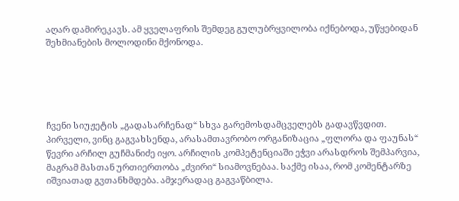აღარ დამირეკავს. ამ ყველაფრის შემდეგ გულუბრყვილობა იქნებოდა, უწყებიდან შეხმიანების მოლოდინი მქონოდა.





ჩვენი სიუჟეტის „გადასარჩენად“ სხვა გარემოსდამცველებს გადავწვდით. პირველი, ვინც გაგვახსენდა, არასამთავრობო ორგანიზაცია „ფლორა და ფაუნას“ წევრი არჩილ გუჩმანიძე იყო. არჩილის კომპეტენციაში ეჭვი არასდროს შემპარვია, მაგრამ მასთან ურთიერთობა „ძვირი“ სიამოვნებაა. საქმე ისაა, რომ კომენტარზე იშვიათად გვთანხმდება. ამჯერადაც გაგვაწბილა.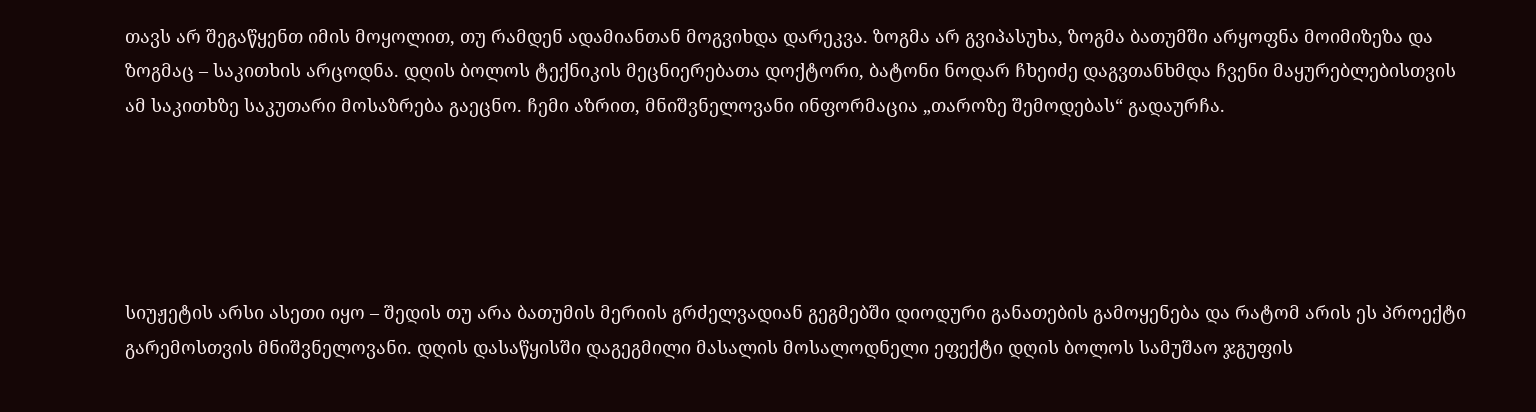თავს არ შეგაწყენთ იმის მოყოლით, თუ რამდენ ადამიანთან მოგვიხდა დარეკვა. ზოგმა არ გვიპასუხა, ზოგმა ბათუმში არყოფნა მოიმიზეზა და ზოგმაც – საკითხის არცოდნა. დღის ბოლოს ტექნიკის მეცნიერებათა დოქტორი, ბატონი ნოდარ ჩხეიძე დაგვთანხმდა ჩვენი მაყურებლებისთვის ამ საკითხზე საკუთარი მოსაზრება გაეცნო. ჩემი აზრით, მნიშვნელოვანი ინფორმაცია „თაროზე შემოდებას“ გადაურჩა.





სიუჟეტის არსი ასეთი იყო – შედის თუ არა ბათუმის მერიის გრძელვადიან გეგმებში დიოდური განათების გამოყენება და რატომ არის ეს პროექტი გარემოსთვის მნიშვნელოვანი. დღის დასაწყისში დაგეგმილი მასალის მოსალოდნელი ეფექტი დღის ბოლოს სამუშაო ჯგუფის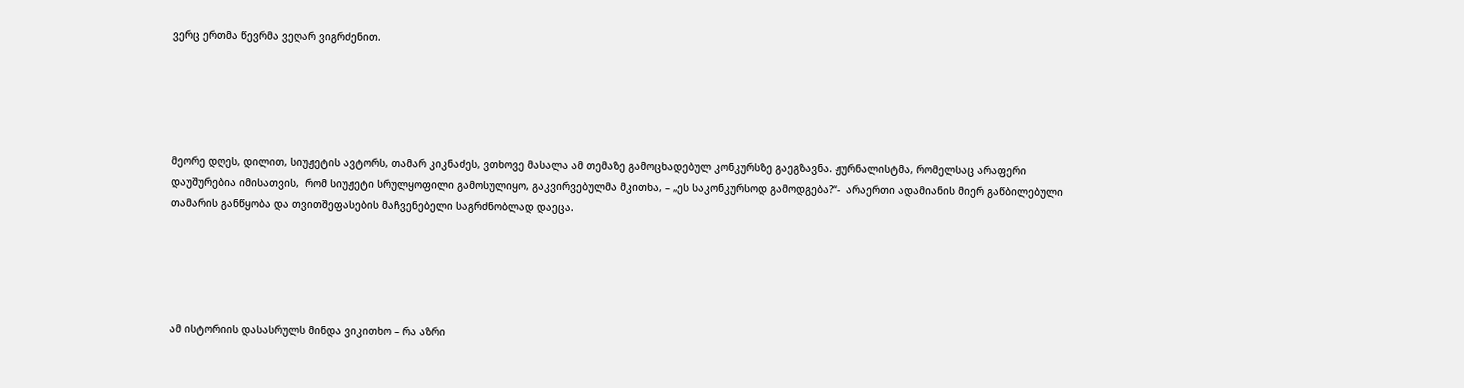ვერც ერთმა წევრმა ვეღარ ვიგრძენით.





მეორე დღეს, დილით, სიუჟეტის ავტორს, თამარ კიკნაძეს, ვთხოვე მასალა ამ თემაზე გამოცხადებულ კონკურსზე გაეგზავნა. ჟურნალისტმა, რომელსაც არაფერი დაუშურებია იმისათვის,  რომ სიუჟეტი სრულყოფილი გამოსულიყო, გაკვირვებულმა მკითხა, – „ეს საკონკურსოდ გამოდგება?“-  არაერთი ადამიანის მიერ გაწბილებული თამარის განწყობა და თვითშეფასების მაჩვენებელი საგრძნობლად დაეცა.





ამ ისტორიის დასასრულს მინდა ვიკითხო – რა აზრი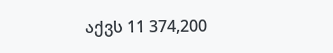აქვს 11 374,200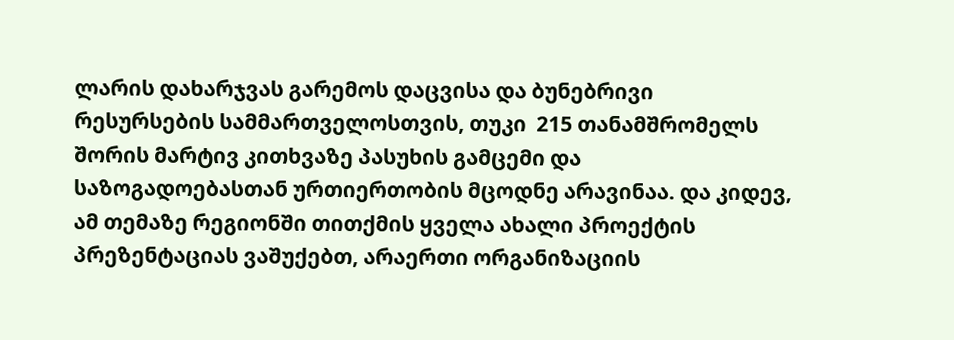ლარის დახარჯვას გარემოს დაცვისა და ბუნებრივი რესურსების სამმართველოსთვის, თუკი  215 თანამშრომელს შორის მარტივ კითხვაზე პასუხის გამცემი და საზოგადოებასთან ურთიერთობის მცოდნე არავინაა. და კიდევ, ამ თემაზე რეგიონში თითქმის ყველა ახალი პროექტის პრეზენტაციას ვაშუქებთ, არაერთი ორგანიზაციის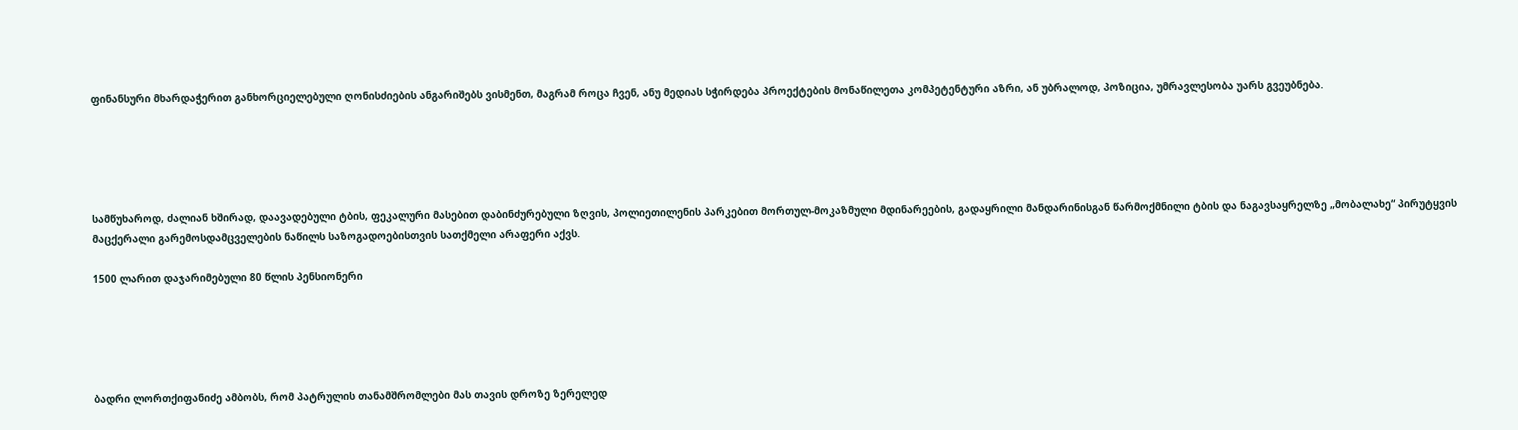ფინანსური მხარდაჭერით განხორციელებული ღონისძიების ანგარიშებს ვისმენთ, მაგრამ როცა ჩვენ, ანუ მედიას სჭირდება პროექტების მონაწილეთა კომპეტენტური აზრი, ან უბრალოდ, პოზიცია, უმრავლესობა უარს გვეუბნება.





სამწუხაროდ, ძალიან ხშირად, დაავადებული ტბის, ფეკალური მასებით დაბინძურებული ზღვის, პოლიეთილენის პარკებით მორთულ-მოკაზმული მდინარეების, გადაყრილი მანდარინისგან წარმოქმნილი ტბის და ნაგავსაყრელზე „მობალახე“ პირუტყვის მაცქერალი გარემოსდამცველების ნაწილს საზოგადოებისთვის სათქმელი არაფერი აქვს.

1500 ლარით დაჯარიმებული 80 წლის პენსიონერი





ბადრი ლორთქიფანიძე ამბობს, რომ პატრულის თანამშრომლები მას თავის დროზე ზერელედ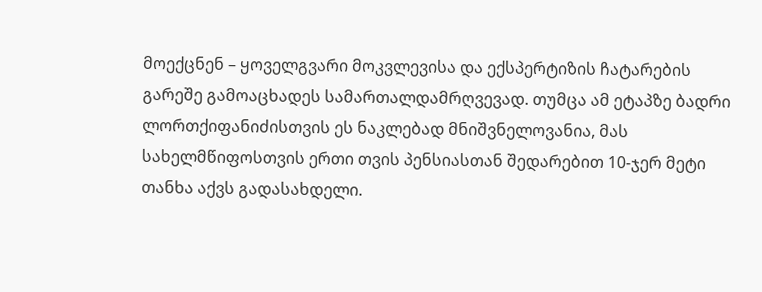მოექცნენ – ყოველგვარი მოკვლევისა და ექსპერტიზის ჩატარების გარეშე გამოაცხადეს სამართალდამრღვევად. თუმცა ამ ეტაპზე ბადრი ლორთქიფანიძისთვის ეს ნაკლებად მნიშვნელოვანია, მას სახელმწიფოსთვის ერთი თვის პენსიასთან შედარებით 10-ჯერ მეტი თანხა აქვს გადასახდელი.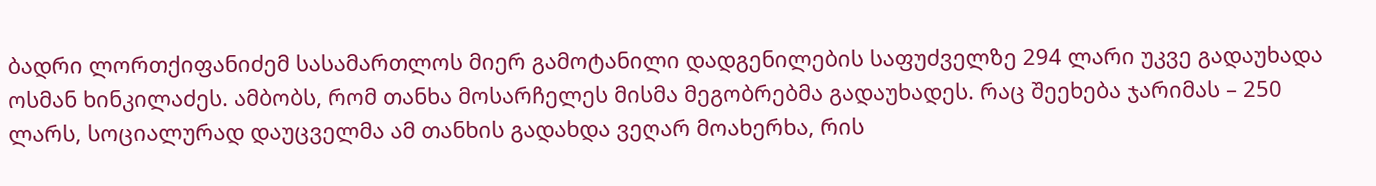ბადრი ლორთქიფანიძემ სასამართლოს მიერ გამოტანილი დადგენილების საფუძველზე 294 ლარი უკვე გადაუხადა ოსმან ხინკილაძეს. ამბობს, რომ თანხა მოსარჩელეს მისმა მეგობრებმა გადაუხადეს. რაც შეეხება ჯარიმას – 250 ლარს, სოციალურად დაუცველმა ამ თანხის გადახდა ვეღარ მოახერხა, რის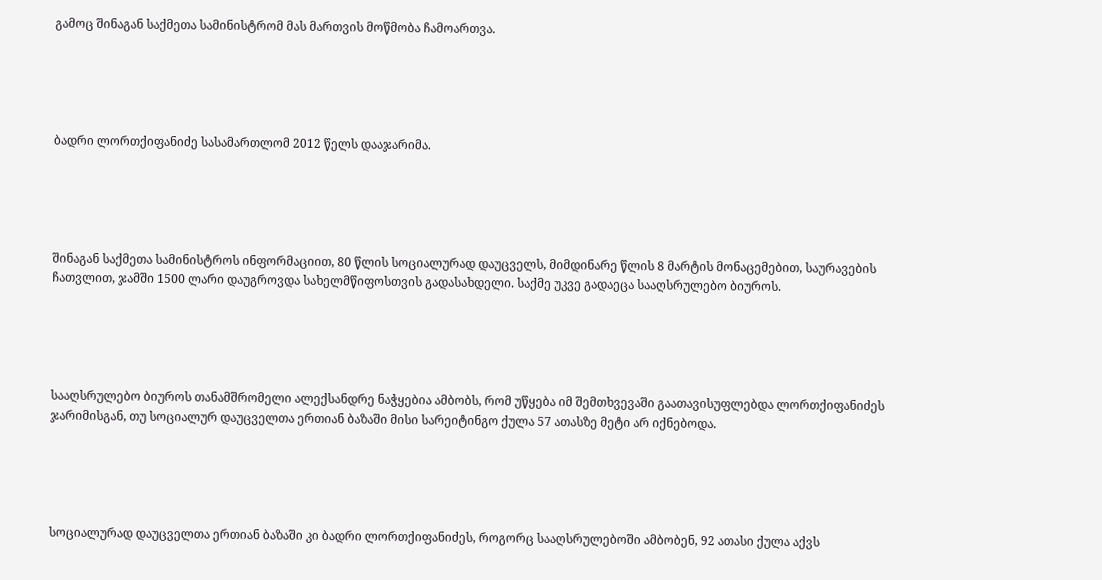გამოც შინაგან საქმეთა სამინისტრომ მას მართვის მოწმობა ჩამოართვა.





ბადრი ლორთქიფანიძე სასამართლომ 2012 წელს დააჯარიმა.





შინაგან საქმეთა სამინისტროს ინფორმაციით, 80 წლის სოციალურად დაუცველს, მიმდინარე წლის 8 მარტის მონაცემებით, საურავების ჩათვლით, ჯამში 1500 ლარი დაუგროვდა სახელმწიფოსთვის გადასახდელი. საქმე უკვე გადაეცა სააღსრულებო ბიუროს.





სააღსრულებო ბიუროს თანამშრომელი ალექსანდრე ნაჭყებია ამბობს, რომ უწყება იმ შემთხვევაში გაათავისუფლებდა ლორთქიფანიძეს ჯარიმისგან, თუ სოციალურ დაუცველთა ერთიან ბაზაში მისი სარეიტინგო ქულა 57 ათასზე მეტი არ იქნებოდა.





სოციალურად დაუცველთა ერთიან ბაზაში კი ბადრი ლორთქიფანიძეს, როგორც სააღსრულებოში ამბობენ, 92 ათასი ქულა აქვს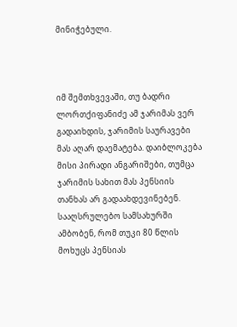მინიჭებული.



იმ შემთხვევაში, თუ ბადრი ლორთქიფანიძე ამ ჯარიმას ვერ გადაიხდის, ჯარიმის საურავები მას აღარ დაემატება. დაიბლოკება მისი პირადი ანგარიშები, თუმცა ჯარიმის სახით მას პენსიის თანხას არ გადაახდევინებენ. სააღსრულებო სამსახურში ამბობენ, რომ თუკი 80 წლის მოხუცს პენსიას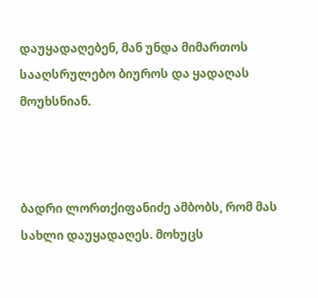დაუყადაღებენ, მან უნდა მიმართოს სააღსრულებო ბიუროს და ყადაღას მოუხსნიან.



ბადრი ლორთქიფანიძე ამბობს, რომ მას სახლი დაუყადაღეს. მოხუცს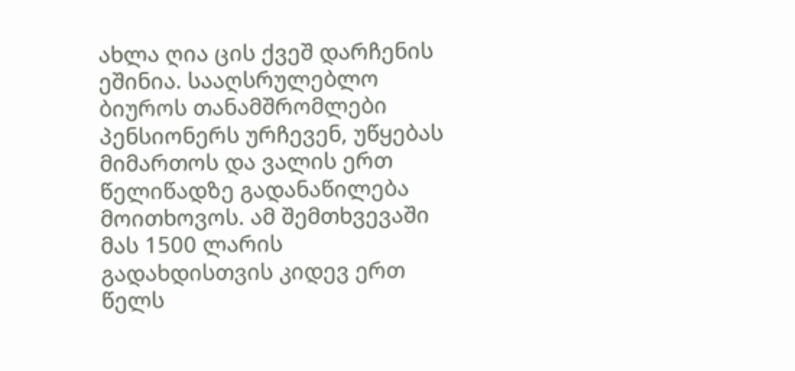ახლა ღია ცის ქვეშ დარჩენის ეშინია. სააღსრულებლო ბიუროს თანამშრომლები პენსიონერს ურჩევენ, უწყებას მიმართოს და ვალის ერთ წელიწადზე გადანაწილება მოითხოვოს. ამ შემთხვევაში მას 1500 ლარის გადახდისთვის კიდევ ერთ  წელს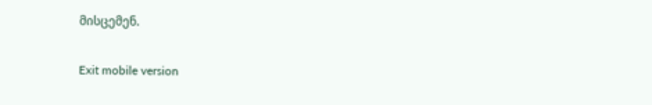მისცემენ.

Exit mobile version